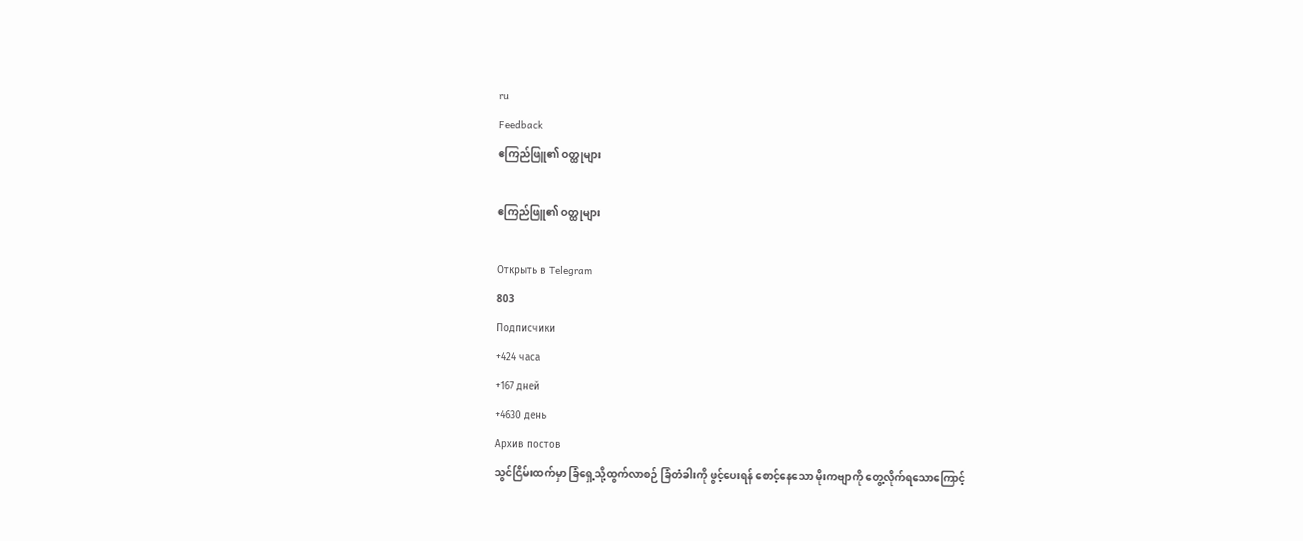ru
Feedback
ဧကြည်ဖြူ၏ ဝတ္ထုများ

ဧကြည်ဖြူ၏ ဝတ္ထုများ

Открыть в Telegram
803
Подписчики
+424 часа
+167 дней
+4630 день
Архив постов
သွင်ငြိမ်းထက်မှာ ခြံရှေ့သို့ထွက်လာစဉ် ခြံတံခါးကို ဖွင့်ပေးရန် စောင့်နေသော မိုးကဗျာကို တွေ့လိုက်ရသောကြောင့်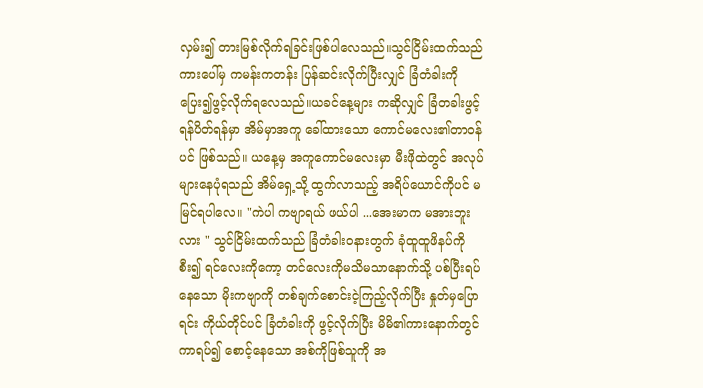လှမ်း၍ တားမြစ်လိုက်ရခြင်းဖြစ်ပါလေသည်။သွင်ငြိမ်းထက်သည် ကားပေါ်မှ ကမန်းကတန်း ပြန်ဆင်းလိုက်ပြီးလျှင် ခြံတံခါးကို ပြေး၍ဖွင့်လိုက်ရလေသည်။ယခင်နေ့များ ကဆိုလျှင် ခြံတခါးဖွင့်ရန်ပိတ်ရန်မှာ အိမ်မှာအကူ ခေါ်ထားသော ကောင်မလေး၏တာဝန်ပင် ဖြစ်သည်။ ယနေ့မှ အကူကောင်မလေးမှာ မီးဖိုထဲတွင် အလုပ်များနေပုံရသည် အိမ်ရှေ့သို့ ထွက်လာသည့် အရိပ်ယောင်ကိုပင် မမြင်ရပါလေ။ "ကဲပါ ကဗျာရယ် ဖယ်ပါ ...အေးမာက မအားဘူးလား " သွင်ငြိမ်းထက်သည် ခြံတံခါးဝနားတွက် ခုံထူထူဖိနပ်ကိုစီး၍ ရင်လေးကိုကော့ တင်လေးကိုမသိမသာနောက်သို့ ပစ်ပြီးရပ်နေသော မိုးကဗျာကို တစ်ချက်စောင်းငဲ့ကြည့်လိုက်ပြီး နှုတ်မှပြောရင်း ကိုယ်တိုင်ပင် ခြံတံခါးကို ဖွင့်လိုက်ပြီး မိမိ၏ကားနောက်တွင် ကာရပ်၍ စောင့်နေသော အစ်ကိုဖြစ်သူကို အ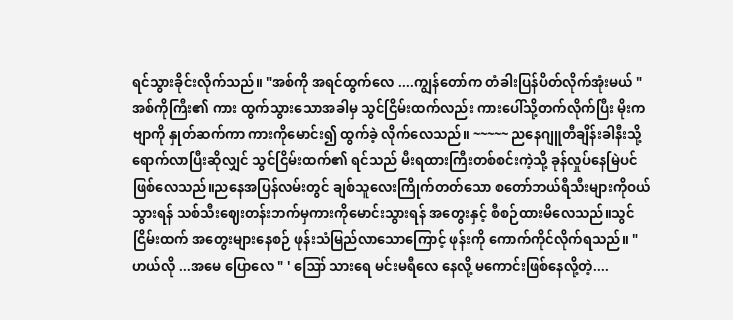ရင်သွားခိုင်းလိုက်သည်။ "အစ်ကို အရင်ထွက်လေ ....ကျွန်တော်က တံခါးပြန်ပိတ်လိုက်အုံးမယ် " အစ်ကိုကြီး၏ ကား ထွက်သွားသောအခါမှ သွင်ငြိမ်းထက်လည်း ကားပေါ်သို့တက်လိုက်ပြီး မိုးကဗျာကို နှုတ်ဆက်ကာ ကားကိုမောင်း၍ ထွက်ခဲ့ လိုက်လေသည်။ ~~~~~ ညနေဂျူတီချိန်းခါနီးသို့ရောက်လာပြီးဆိုလျှင် သွင်ငြိမ်းထက်၏ ရင်သည် မီးရထားကြီးတစ်စင်းကဲ့သို့ ခုန်လှုပ်နေမြဲပင်ဖြစ်လေသည်။ညနေအပြန်လမ်းတွင် ချစ်သူလေးကြိုက်တတ်သော စတော်ဘယ်ရီသီးများကိုဝယ်သွားရန် သစ်သီးဈေးတန်းဘက်မှကားကိုမောင်းသွားရန် အတွေးနှင့် စီစဉ်ထားမိလေသည်။သွင်ငြိမ်းထက် အတွေးများနေစဉ် ဖုန်းသံမြည်လာသောကြောင့် ဖုန်းကို ကောက်ကိုင်လိုက်ရသည်။ " ဟယ်လို ...အမေ ပြောလေ " ' ဪ သားရေ မင်းမရီလေ နေလို့ မကောင်းဖြစ်နေလို့တဲ့....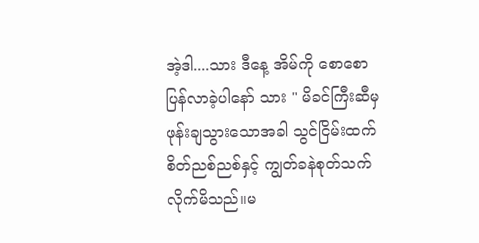အဲ့ဒါ....သား ဒီနေ့ အိမ်ကို စောစောပြန်လာခဲ့ပါနော် သား " မိခင်ကြီးဆီမှ ဖုန်းချသွားသောအခါ သွင်ငြိမ်းထက် စိတ်ညစ်ညစ်နှင့် ကျွတ်ခနဲစုတ်သက်လိုက်မိသည်။မ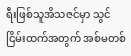ရီးဖြစ်သူအိသဇင်မှာ သွင်ငြိမ်းထက်အတွက် အစ်မတစ်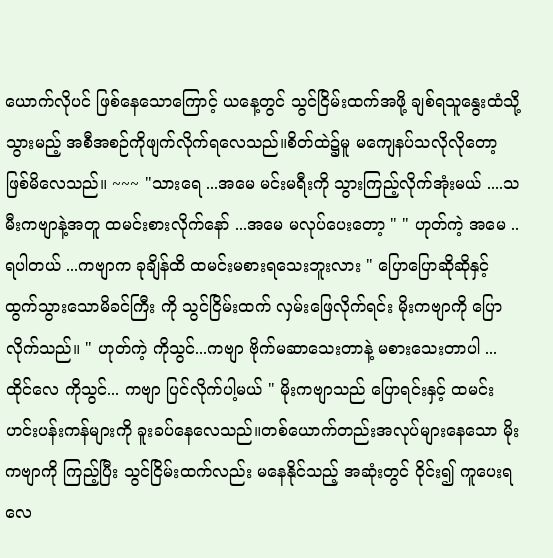ယောက်လိုပင် ဖြစ်နေသောကြောင့် ‌ယနေ့တွင် သွင်ငြိမ်းထက်အဖို့ ချစ်ရသူနွေးထံသို့ သွားမည့် အစီအစဉ်ကိုဖျက်လိုက်ရလေသည်။စိတ်ထဲ၌မူ မကျေနပ်သလိုလိုတော့ ဖြစ်မိလေသည်။ ~~~ "သားရေ ...အမေ မင်းမရီးကို သွားကြည့်လိုက်အုံးမယ် ....သမီးကဗျာနဲ့အတူ ထမင်းစားလိုက်နော် ...အမေ မလုပ်ပေးတော့ " " ဟုတ်ကဲ့ အမေ ..ရပါတယ် ...ကဗျာက ခုချိန်ထိ ထမင်းမစားရသေးဘူးလား " ပြောပြောဆိုဆိုနှင့် ထွက်သွားသောမိခင်ကြီး ကို သွင်ငြိမ်းထက် လှမ်းဖြေလိုက်ရင်း မိုးကဗျာကို ပြောလိုက်သည်။ " ဟုတ်ကဲ့ ကိုသွင်...ကဗျာ ဗိုက်မဆာသေးတာနဲ့ မစားသေးတာပါ ...ထိုင်လေ ကိုသွင်... ကဗျာ ပြင်လိုက်ပါ့မယ် " မိုးကဗျာသည် ပြောရင်းနှင့် ထမင်းဟင်းပန်းကန်များကို ခူးခပ်နေလေသည်။တစ်ယောက်တည်းအလုပ်များနေသော မိုးကဗျာကို ကြည့်ပြီး သွင်ငြိမ်းထက်လည်း မနေနိုင်သည့် အဆုံးတွင် ဝိုင်း၍ ကူပေးရလေ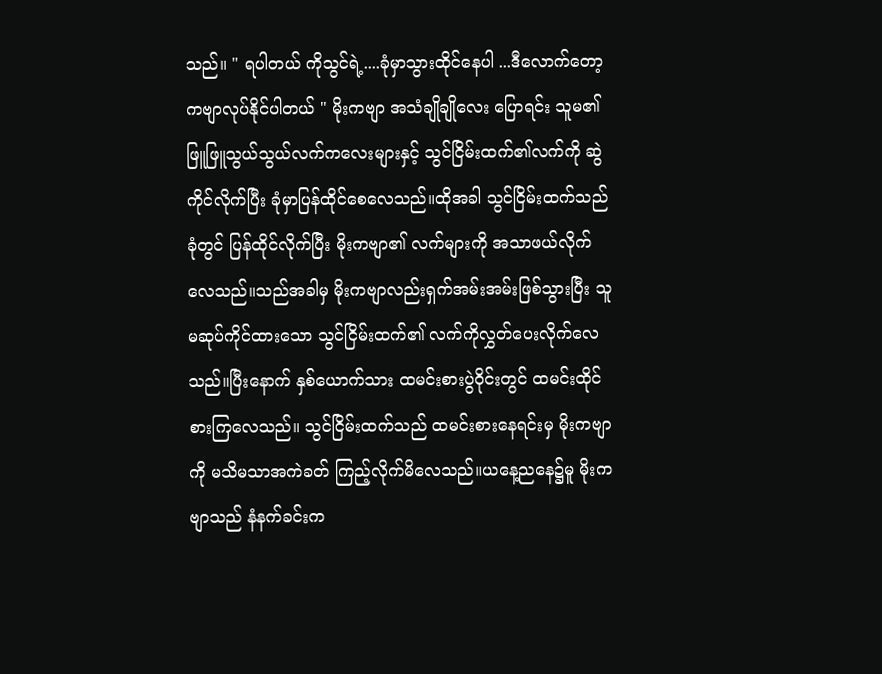သည်။ " ရပါတယ် ကိုသွင်ရဲ့....ခုံမှာသွားထိုင်နေပါ ...ဒီလောက်တော့ ကဗျာလုပ်နိုင်ပါတယ် " မိုးကဗျာ အသံချိုချိုလေး ပြောရင်း သူမ၏ ဖြူဖြူသွယ်သွယ်လက်ကလေးများနှင့် သွင်ငြိမ်းထက်၏လက်ကို ဆွဲကိုင်လိုက်ပြီး ခုံမှာပြန်ထိုင်စေလေသည်။ထိုအခါ သွင်ငြိမ်းထက်သည် ခုံတွင် ပြန်ထိုင်လိုက်ပြီး မိုးကဗျာ၏ လက်များကို အသာဖယ်လိုက်လေသည်။သည်အခါမှ မိုးကဗျာလည်းရှက်အမ်းအမ်းဖြစ်သွားပြီး သူမဆုပ်ကိုင်ထားသော သွင်ငြိမ်းထက်၏ လက်ကိုလွှတ်ပေးလိုက်လေသည်။ပြီးနောက် နှစ်ယောက်သား ထမင်းစားပွဲဝိုင်းတွင် ထမင်းထိုင်စားကြလေသည်။ သွင်ငြိမ်းထက်သည် ထမင်းစားနေရင်းမှ မိုးကဗျာကို မသိမသာအကဲခတ် ကြည့်လိုက်မိလေသည်။ယနေ့ညနေ၌မူ မိုးကဗျာသည် နံနက်ခင်းက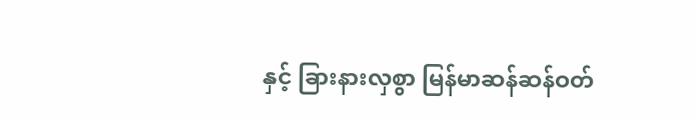နှင့် ခြားနားလှစွာ မြန်မာဆန်ဆန်ဝတ်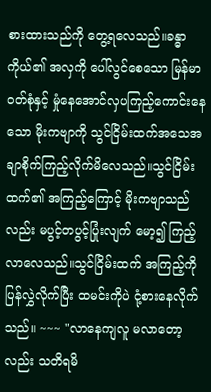စားထားသည်ကို တွေ့ရလေသည်။ခန္ဓာကိုယ်၏ အလှကို ပေါ်လွင်စေသော မြန်မာဝတ်စုံနှင့် မှုံနေအောင်လှပကြည့်ကောင်းနေသော မိုးကဗျာကို သွင်ငြိမ်းထက်အသေအချာစိုက်ကြည့်လိုက်မိလေသည်။သွင်ငြိမ်းထက်၏ အကြည့်ကြောင့် မိုးကဗျာသည်လည်း မပွင့်တပွင့်ပြုံးလျက် မော့၍ ကြည့်လာလေသည်။သွင်ငြိမ်းထက် အကြည့်ကို ပြန်လွှဲလိုက်ပြီး ထမင်းကိုပဲ ငုံ့စားနေလိုက်သည်။ ~~~ "လာနေကျလူ မလာတော့လည်း သတိရမိ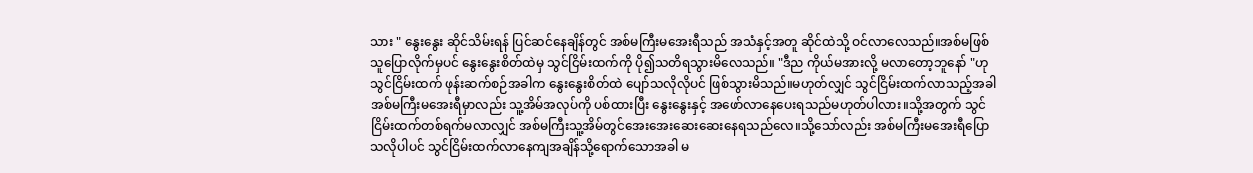သား " နွေးနွေး ဆိုင်သိမ်းရန် ပြင်ဆင်နေချိန်တွင် အစ်မကြီးမအေးရီသည် အသံနှင့်အတူ ဆိုင်ထဲသို့ ဝင်လာလေသည်။အစ်မဖြစ်သူပြောလိုက်မှပင် နွေးနွေးစိတ်ထဲမှ သွင်ငြိမ်းထက်ကို ပို၍သတိရသွားမိလေသည်။ "ဒီည ကိုယ်မအားလို့ မလာတော့ဘူနော် "ဟု သွင်ငြိမ်းထက် ဖုန်းဆက်စဉ်အခါက နွေးနွေးစိတ်ထဲ ပျော်သလိုလိုပင် ဖြစ်သွားမိသည်။မဟုတ်လျှင် သွင်ငြိမ်းထက်လာသည့်အခါ အစ်မကြီးမအေးရီမှာလည်း သူ့အိမ်အလုပ်ကို ပစ်ထားပြီး နွေးနွေးနှင့် အဖော်လာနေပေးရသည်မဟုတ်ပါလား။သို့အတွက် သွင်ငြိမ်းထက်တစ်ရက်မလာလျှင် အစ်မကြီးသူ့အိမ်တွင်အေးအေးဆေးဆေးနေရသည်လေ။သို့သော်လည်း အစ်မကြီးမအေးရီပြောသလိုပါပင် သွင်ငြိမ်းထက်လာနေကျအချိန်သို့ရောက်သောအခါ မ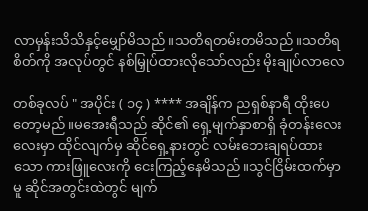လာမှန်းသိသိနှင့်မျှော်မိသည်။သတိရတမ်းတမိသည်။သတိရစိတ်ကို အလုပ်တွင် နစ်မြှုပ်ထားလိုသော်လည်း မိုးချုပ်လာလေ

တစ်ခုလပ် " အပိုင်း ( ၁၄ ) **** အချိန်က ညရှစ်နာရီ ထိုးပေတော့မည်။မအေးရီသည် ဆိုင်၏ ရှေ့မျက်နှာစာရှိ ခုံတန်းလေးလေးမှာ ထိုင်လျက်မှ ဆိုင်ရှေ့နားတွင် လမ်းဘေးချရပ်ထားသော ကားဖြူလေးကို ငေးကြည့်နေမိသည်။သွင်ငြိမ်းထက်မှာမူ ဆိုင်အတွင်းထဲတွင် မျက်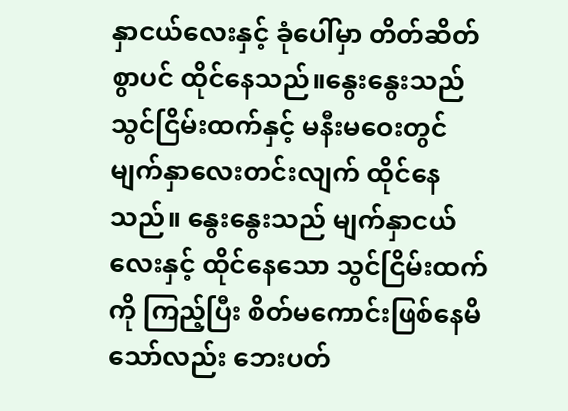နှာငယ်လေးနှင့် ခုံပေါ်မှာ တိတ်ဆိတ်စွာပင် ထိုင်နေသည်။နွေးနွေးသည် သွင်ငြိမ်းထက်နှင့် မနီးမဝေးတွင် မျက်နှာလေးတင်းလျက် ထိုင်နေသည်။ နွေးနွေးသည် မျက်နှာငယ်လေးနှင့် ထိုင်နေသော သွင်ငြိမ်းထက်ကို ကြည့်ပြီး စိတ်မကောင်းဖြစ်နေမိသော်လည်း ဘေးပတ်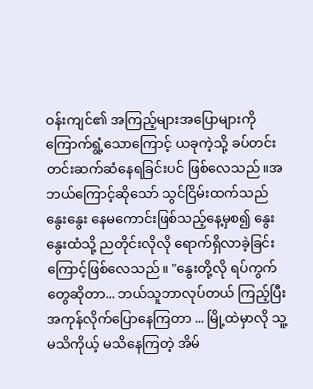ဝန်းကျင်၏ အကြည့်များအပြောများကို ကြောက်ရွံ့သောကြောင့် ယခုကဲ့သို့ ခပ်တင်းတင်းဆက်ဆံနေရခြင်းပင် ဖြစ်လေသည်။အဘယ်ကြောင့်ဆိုသော် သွင်ငြိမ်းထက်သည် နွေးနွေး နေမကောင်းဖြစ်သည့်နေ့မှစ၍ နွေးနွေးထံသို့ ညတိုင်းလိုလို ရောက်ရှိလာခဲ့ခြင်းကြောင့်ဖြစ်လေသည်။ "နွေးတို့လို ရပ်ကွက်တွေဆိုတာ... ဘယ်သူဘာလုပ်တယ် ကြည့်ပြီး အကုန်လိုက်ပြောနေကြတာ ... မြို့ထဲမှာလို သူ့ မသိကိုယ့် မသိနေကြတဲ့ အိမ်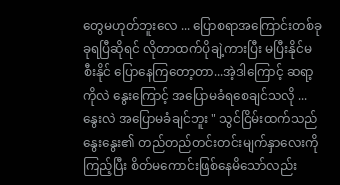တွေမဟုတ်ဘူးလေ ... ပြောစရာအကြောင်းတစ်ခုခုရပြီဆိုရင် လိုတာထက်ပိုချဲ့ကားပြီး မပြီးနိုင်မစီးနိုင် ပြောနေကြတော့တာ...အဲ့ဒါကြောင့် ဆရာ့ကိုလဲ နွေးကြောင့် အပြောမခံရစေချင်သလို ...နွေးလဲ အပြောမခံချင်ဘူး " သွင်ငြိမ်းထက်သည် နွေးနွေး၏ တည်တည်တင်းတင်းမျက်နှာလေးကို ကြည့်ပြီး စိတ်မကောင်းဖြစ်နေမိသော်လည်း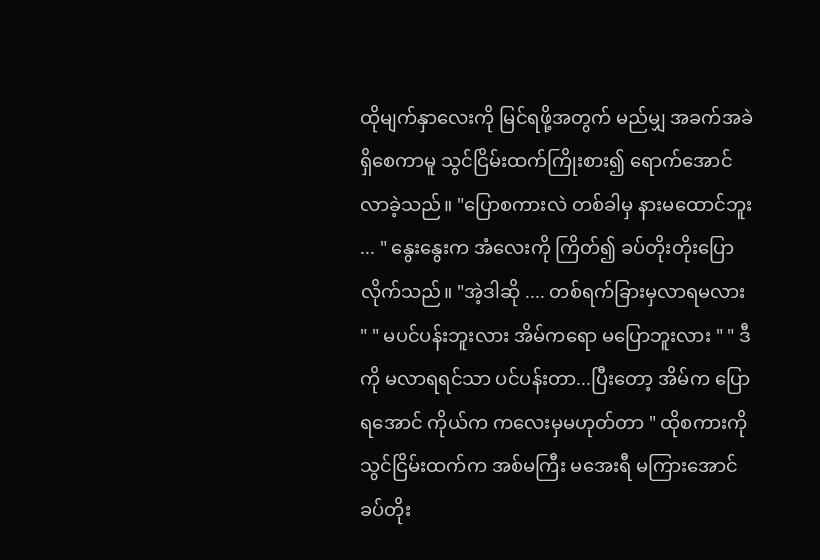ထိုမျက်နှာလေးကို မြင်ရဖို့အတွက် မည်မျှ အခက်အခဲ ရှိစေကာမူ သွင်ငြိမ်းထက်ကြိုးစား၍ ရောက်အောင် လာခဲ့သည်။ "ပြောစကားလဲ တစ်ခါမှ နားမထောင်ဘူး ... " နွေးနွေးက အံလေးကို ကြိတ်၍ ခပ်တိုးတိုးပြောလိုက်သည်။ "အဲ့ဒါဆို .... တစ်ရက်ခြားမှလာရမလား " " မပင်ပန်းဘူးလား အိမ်ကရော မပြောဘူးလား " " ဒီကို မလာရရင်သာ ပင်ပန်းတာ...ပြီးတော့ အိမ်က ပြောရအောင် ကိုယ်က ကလေးမှမဟုတ်တာ " ထိုစကားကို သွင်ငြိမ်းထက်က အစ်မကြီး မအေးရီ မကြားအောင် ခပ်တိုး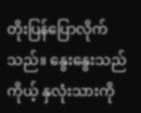တိုးပြန်ပြောလိုက်သည်။ နွေးနွေးသည် ကိုယ့် နှလုံးသားကို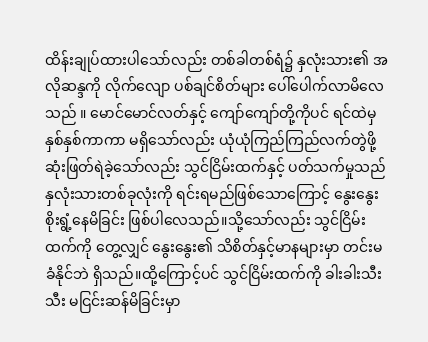ထိန်းချုပ်ထားပါသော်လည်း တစ်ခါတစ်ရံ၌ နှလုံးသား၏ အလိုဆန္ဒကို လိုက်လျော ပစ်ချင်စိတ်များ ပေါ်ပေါက်လာမိလေသည် ။ မောင်မောင်လတ်နှင့် ကျော်ကျော်တို့ကိုပင် ရင်ထဲမှ နှစ်နှစ်ကာကာ မရှိသော်လည်း ယုံယုံကြည်ကြည်လက်တွဲဖို့ဆုံးဖြတ်ရဲခဲ့သော်လည်း သွင်ငြိမ်းထက်နှင့် ပတ်သက်မှုသည် နှလုံးသားတစ်ခုလုံးကို ရင်းရမည်ဖြစ်သောကြောင့် နွေးနွေးစိုးရွံ့နေမိခြင်း ဖြစ်ပါလေသည်။သို့သော်လည်း သွင်ငြိမ်းထက်ကို တွေ့လျှင် နွေးနွေး၏ သိစိတ်နှင့်မာနများမှာ တင်းမခံနိုင်ဘဲ ရှိသည်။ထို့ကြောင့်ပင် သွင်ငြိမ်းထက်ကို ခါးခါးသီးသီး မငြင်းဆန်မိခြင်းမှာ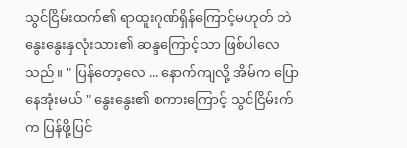သွင်ငြိမ်းထက်၏ ရာထူးဂုဏ်ရှိန်ကြောင့်မဟုတ် ဘဲ နွေးနွေးနှလုံးသား၏ ဆန္ဒကြောင့်သာ ဖြစ်ပါလေသည်။ " ပြန်တော့လေ ... နောက်ကျလို့ အိမ်က ပြောနေအုံးမယ် " နွေးနွေး၏ စကားကြောင့် သွင်ငြိမ်းက်က ပြန်ဖို့ပြင်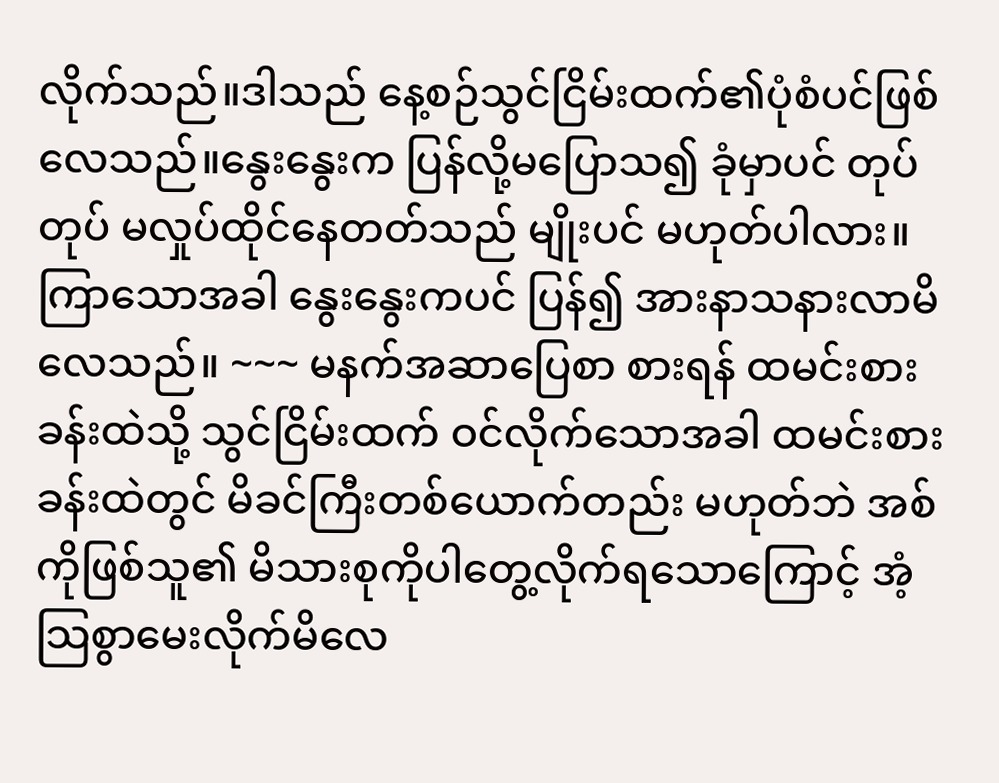လိုက်သည်။ဒါသည် နေ့စဉ်သွင်ငြိမ်းထက်၏ပုံစံပင်ဖြစ်လေသည်။နွေးနွေးက ပြန်လို့မပြောသ၍ ခုံမှာပင် တုပ်တုပ် မလှုပ်ထိုင်နေတတ်သည် မျိုးပင် မဟုတ်ပါလား။ကြာသောအခါ နွေးနွေးကပင် ပြန်၍ အားနာသနားလာမိလေသည်။ ~~~ မနက်အဆာပြေစာ စားရန် ထမင်းစားခန်းထဲသို့ သွင်ငြိမ်းထက် ဝင်လိုက်သောအခါ ထမင်းစားခန်းထဲတွင် မိခင်ကြီးတစ်ယောက်တည်း မဟုတ်ဘဲ အစ်ကိုဖြစ်သူ၏ မိသားစုကိုပါတွေ့လိုက်ရသောကြောင့် အံ့သြစွာမေးလိုက်မိလေ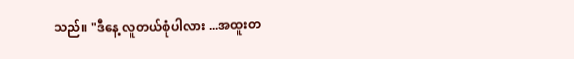သည်။ "ဒီနေ့ လူတယ်စုံပါလား ...အထူးတ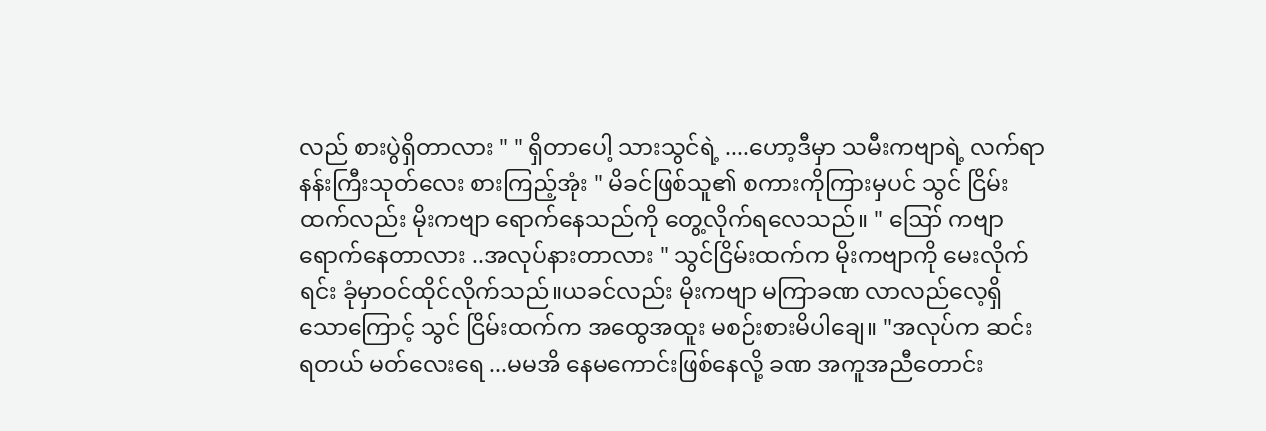လည် စားပွဲရှိတာလား " " ရှိတာပေါ့ သားသွင်ရဲ့ ....ဟော့ဒီမှာ သမီးကဗျာရဲ့ လက်ရာ နန်းကြီးသုတ်လေး စားကြည့်အုံး " မိခင်ဖြစ်သူ၏ စကားကိုကြားမှပင် သွင် ငြိမ်းထက်လည်း မိုးကဗျာ ရောက်နေသည်ကို တွေ့လိုက်ရလေသည်။ " ဪ ကဗျာရောက်နေတာလား ..အလုပ်နားတာလား " သွင်ငြိမ်းထက်က မိုးကဗျာကို မေးလိုက်ရင်း ခုံမှာဝင်ထိုင်လိုက်သည်။ယခင်လည်း မိုးကဗျာ မကြာခဏ လာလည်လေ့ရှိသောကြောင့် သွင် ငြိမ်းထက်က အထွေအထူး မစဉ်းစားမိပါချေ။ "အလုပ်က ဆင်းရတယ် မတ်လေးရေ ...မမအိ နေမကောင်းဖြစ်နေလို့ ခဏ အကူအညီတောင်း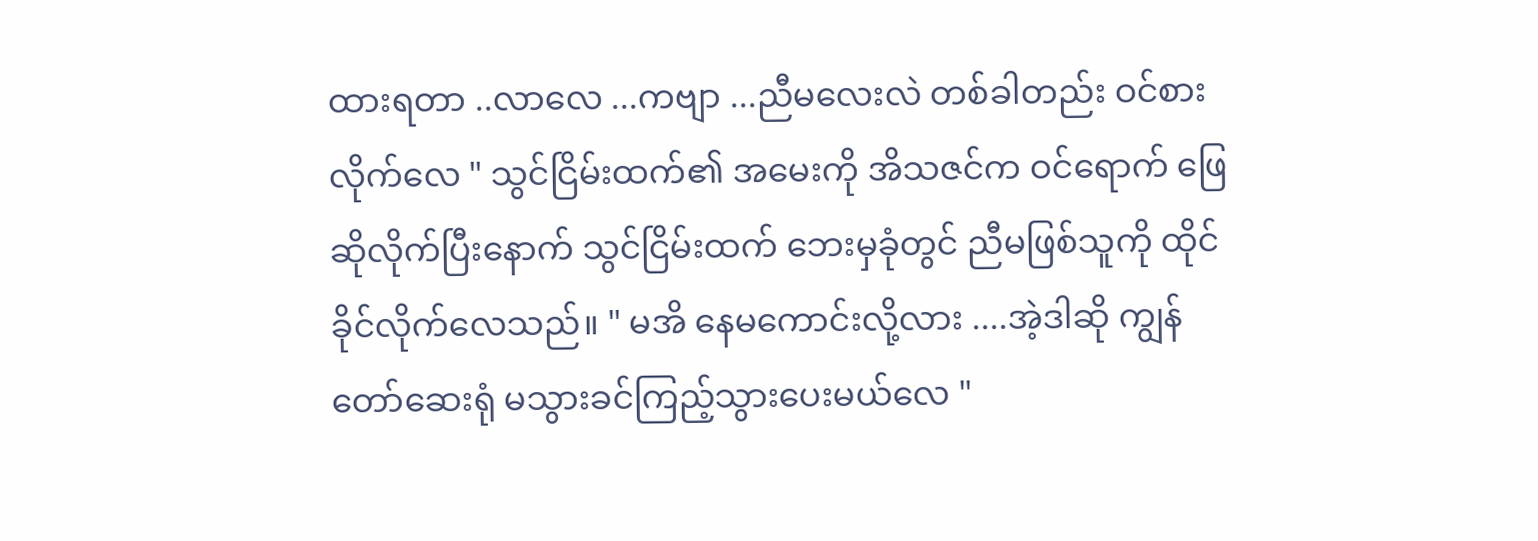ထားရတာ ..လာလေ ...ကဗျာ ...ညီမလေးလဲ တစ်ခါတည်း ဝင်စားလိုက်လေ " သွင်ငြိမ်းထက်၏ အမေးကို အိသဇင်က ဝင်ရောက် ဖြေဆိုလိုက်ပြီးနောက် သွင်ငြိမ်းထက် ဘေးမှခုံတွင် ညီမဖြစ်သူကို ထိုင်ခိုင်လိုက်လေသည်။ " မအိ နေမကောင်းလို့လား ....အဲ့ဒါဆို ကျွန်တော်ဆေးရုံ မသွားခင်ကြည့်သွားပေးမယ်လေ "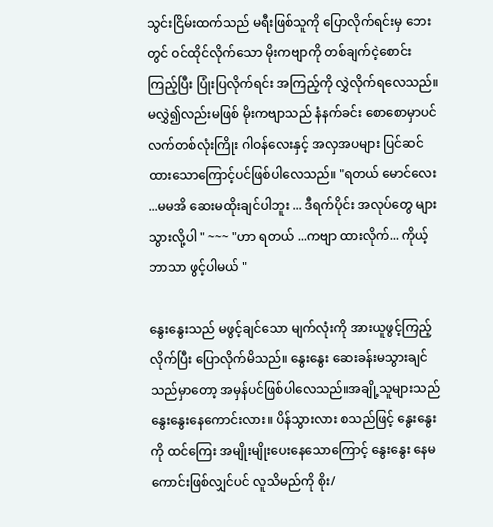သွင်းငြိမ်းထက်သည် မရီးဖြစ်သူကို ပြောလိုက်ရင်းမှ ဘေးတွင် ဝင်ထိုင်လိုက်သော မိုးကဗျာကို တစ်ချက်ငဲ့စောင်းကြည့်ပြီး ပြုံးပြလိုက်ရင်း အကြည့်ကို လွှဲလိုက်ရလေသည်။မလွှဲ၍လည်းမဖြစ် မိုးကဗျာသည် နံနက်ခင်း စောစောမှာပင် လက်တစ်လုံးကြိုး ဂါဝန်လေးနှင့် အလှအပများ ပြင်ဆင်ထားသောကြောင့်ပင်ဖြစ်ပါလေသည်။ "ရတယ် မောင်လေး ...မမအိ ဆေးမထိုးချင်ပါဘူး ... ဒီရက်ပိုင်း အလုပ်တွေ များသွားလို့ပါ " ~~~ "ဟာ ရတယ် ...ကဗျာ ထားလိုက်... ကိုယ့်ဘာသာ ဖွင့်ပါမယ် "

နွေးနွေးသည် မဖွင့်ချင်သော မျက်လုံးကို အားယူဖွင့်ကြည့်လိုက်ပြီး ပြောလိုက်မိသည်။ နွေးနွေး ဆေးခန်းမသွားချင်သည်မှာတော့ အမှန်ပင်ဖြစ်ပါလေသည်။အချို့သူများသည် နွေးနွေးနေကောင်းလား။ ပိန်သွားလား စသည်ဖြင့် နွေးနွေးကို ထင်ကြေး အမျိုးမျိုးပေးနေသောကြောင့် နွေးနွေး နေမကောင်းဖြစ်လျှင်ပင် လူသိမည်ကို စိုး/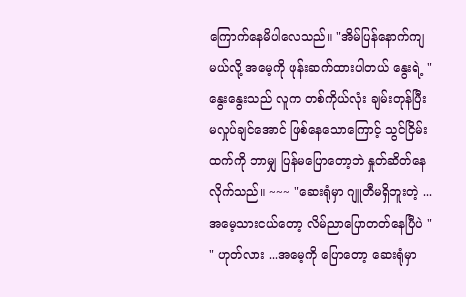ကြောက်နေမိပါလေသည်။ "အိမ်ပြန်နောက်ကျမယ်လို့ အမေ့ကို ဖုန်းဆက်ထားပါတယ် နွေးရဲ့ " နွေးနွေးသည် လူက တစ်ကိုယ်လုံး ချမ်းတုန်ပြီးမလှုပ်ချင်အောင် ဖြစ်နေသောကြောင့် သွင်ငြိမ်းထက်ကို ဘာမျှ ပြန်မပြောတော့ဘဲ နှုတ်ဆိတ်နေလိုက်သည်။ ~~~ "ဆေးရုံမှာ ဂျူတီမရှိဘူးတဲ့ ...အမေ့သားငယ်တော့ လိမ်ညာပြောတတ်နေပြီပဲ " " ဟုတ်လား ...အမေ့ကို ပြောတော့ ဆေးရုံမှာ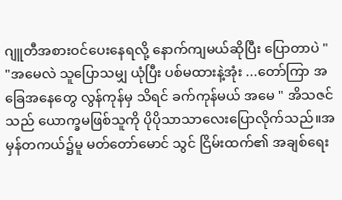ဂျူတီအစားဝင်ပေးနေရလို့ နောက်ကျမယ်ဆိုပြီး ပြောတာပဲ " "အမေလဲ သူပြောသမျှ ယုံပြီး ပစ်မထားနဲ့အုံး ...တော်ကြာ အခြေအနေတွေ လွန်ကုန်မှ သိရင် ခက်ကုန်မယ် အမေ " အိသဇင်သည် ယောက္ခမဖြစ်သူကို ပိုပိုသာသာလေးပြောလိုက်သည်။အမှန်တကယ်၌မူ မတ်တော်မောင် သွင် ငြိမ်းထက်၏ အချစ်ရေး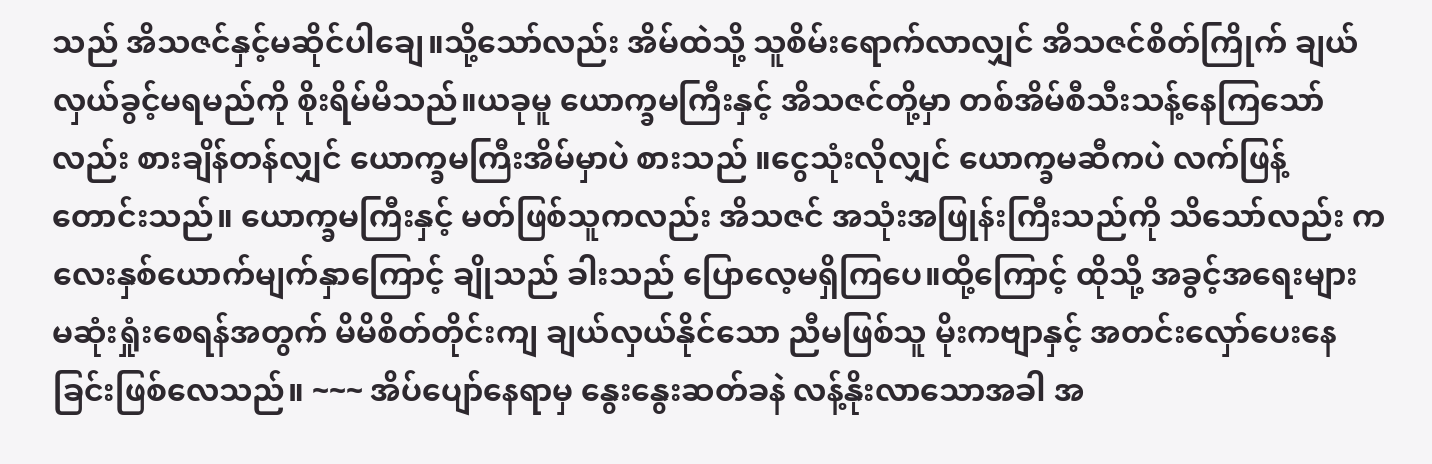သည် အိသဇင်နှင့်မဆိုင်ပါချေ။သို့သော်လည်း အိမ်ထဲသို့ သူစိမ်းရောက်လာလျှင် အိသဇင်စိတ်ကြိုက် ချယ်လှယ်ခွင့်မရမည်ကို စိုးရိမ်မိသည်။ယခုမူ ယောက္ခမကြီးနှင့် အိသဇင်တို့မှာ တစ်အိမ်စီသီးသန့်နေကြသော်လည်း စားချိန်တန်လျှင် ယောက္ခမကြီးအိမ်မှာပဲ စားသည် ။ငွေသုံးလိုလျှင် ယောက္ခမဆီကပဲ လက်ဖြန့် တောင်းသည်။ ယောက္ခမကြီးနှင့် မတ်ဖြစ်သူကလည်း အိသဇင် အသုံးအဖြုန်းကြီးသည်ကို သိသော်လည်း ကလေးနှစ်ယောက်မျက်နှာကြောင့် ချိုသည် ခါးသည် ပြောလေ့မရှိကြပေ။ထို့ကြောင့် ထိုသို့ အခွင့်အရေးများ မဆုံးရှုံးစေရန်အတွက် မိမိစိတ်တိုင်းကျ ချယ်လှယ်နိုင်သော ညီမဖြစ်သူ မိုးကဗျာနှင့် အတင်းလှော်ပေးနေခြင်းဖြစ်လေသည်။ ~~~ အိပ်ပျော်နေရာမှ နွေးနွေးဆတ်ခနဲ လန့်နိုးလာသောအခါ အ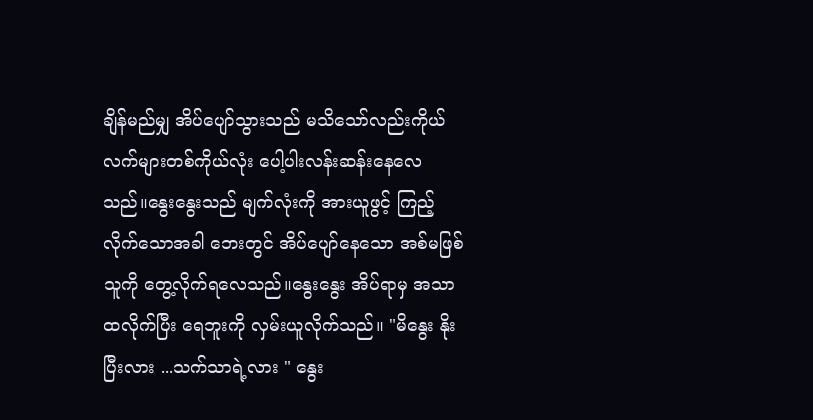ချိန်မည်မျှ အိပ်ပျော်သွားသည် မသိသော်လည်းကိုယ်လက်များတစ်ကိုယ်လုံး ပေါ့ပါးလန်းဆန်းနေလေသည်။နွေးနွေးသည် မျက်လုံးကို အားယူဖွင့် ကြည့်လိုက်သောအခါ ဘေးတွင် အိပ်ပျော်နေသော အစ်မဖြစ်သူကို တွေ့လိုက်ရလေသည်။နွေးနွေး အိပ်ရာမှ အသာထလိုက်ပြီး ရေဘူးကို လှမ်းယူလိုက်သည်။ "မိနွေး နိုးပြီးလား ...သက်သာရဲ့လား " နွေး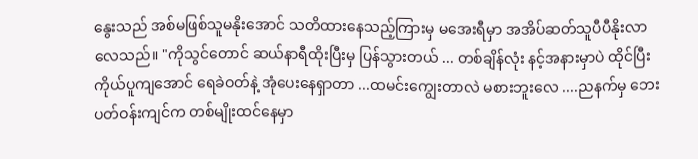နွေးသည် အစ်မဖြစ်သူမနိုးအောင် သတိထားနေသည့်ကြားမှ မအေးရီမှာ အအိပ်ဆတ်သူပီပီနိုးလာလေသည်။ "ကိုသွင်တောင် ဆယ်နာရီထိုးပြီးမှ ပြန်သွားတယ် ... တစ်ချိန်လုံး နင့်အနားမှာပဲ ထိုင်ပြီး ကိုယ်ပူကျအောင် ရေခဲဝတ်နဲ့ အုံပေးနေရှာတာ ...ထမင်းကျွေးတာလဲ မစားဘူးလေ ....ညနက်မှ ဘေးပတ်ဝန်းကျင်က တစ်မျိုးထင်နေမှာ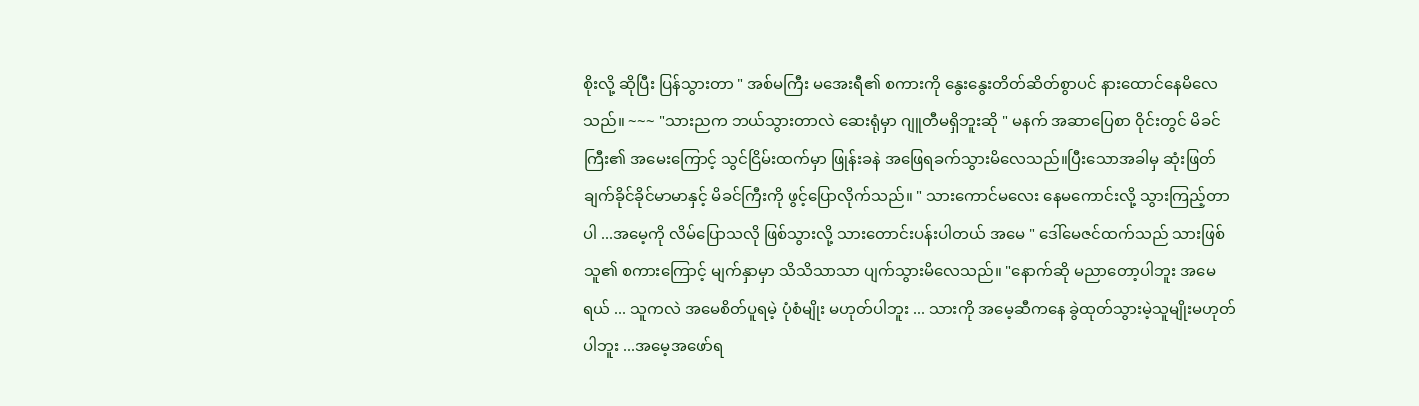စိုးလို့ ဆိုပြီး ပြန်သွားတာ " အစ်မကြီး မအေးရီ၏ စကားကို နွေးနွေးတိတ်ဆိတ်စွာပင် နားထောင်နေမိလေသည်။ ~~~ "သားညက ဘယ်သွားတာလဲ ဆေးရုံမှာ ဂျူတီမရှိဘူးဆို " မနက် အဆာပြေစာ ဝိုင်းတွင် မိခင်ကြီး၏ အမေးကြောင့် သွင်ငြိမ်းထက်မှာ ဖြုန်းခနဲ အဖြေရခက်သွားမိလေသည်။ပြီးသောအခါမှ ဆုံးဖြတ်ချက်ခိုင်ခိုင်မာမာနှင့် မိခင်ကြီးကို ဖွင့်ပြောလိုက်သည်။ " သားကောင်မလေး နေမကောင်းလို့ သွားကြည့်တာပါ ...အမေ့ကို လိမ်ပြောသလို ဖြစ်သွားလို့ သားတောင်းပန်းပါတယ် အမေ " ဒေါ်မေဇင်ထက်သည် သားဖြစ်သူ၏ စကားကြောင့် မျက်နှာမှာ သိသိသာသာ ပျက်သွားမိလေသည်။ "နောက်ဆို မညာတော့ပါဘူး အမေရယ် ... သူကလဲ အမေစိတ်ပူရမဲ့ ပုံစံမျိုး မဟုတ်ပါဘူး ... သားကို အမေ့ဆီကနေ ခွဲထုတ်သွားမဲ့သူမျိုးမဟုတ်ပါဘူး ...အမေ့အဖော်ရ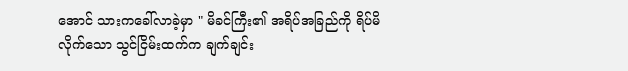အောင် သားကခေါ်လာခဲ့မှာ " မိခင်ကြီး၏ အရိပ်အခြည်ကို ရိပ်မိလိုက်သော သွင်ငြိမ်းထက်က ချက်ချင်း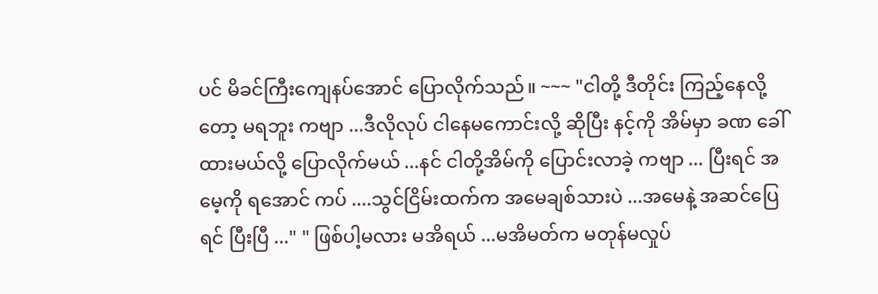ပင် မိခင်ကြီးကျေနပ်အောင် ပြောလိုက်သည်။ ~~~ "ငါတို့ ဒီတိုင်း ကြည့်နေလို့တော့ မရဘူး ကဗျာ ...ဒီလိုလုပ် ငါနေမကောင်းလို့ ဆိုပြီး နင့်ကို အိမ်မှာ ခဏ ခေါ်ထားမယ်လို့ ပြောလိုက်မယ် ...နင် ငါတို့အိမ်ကို ပြောင်းလာခဲ့ ကဗျာ ... ပြီးရင် အမေ့ကို ရအောင် ကပ် ....သွင်ငြိမ်းထက်က အမေချစ်သားပဲ ...အမေနဲ့ အဆင်ပြေရင် ပြီးပြီ ..." " ဖြစ်ပါ့မလား မအိရယ် ...မအိမတ်က မတုန်မလှုပ်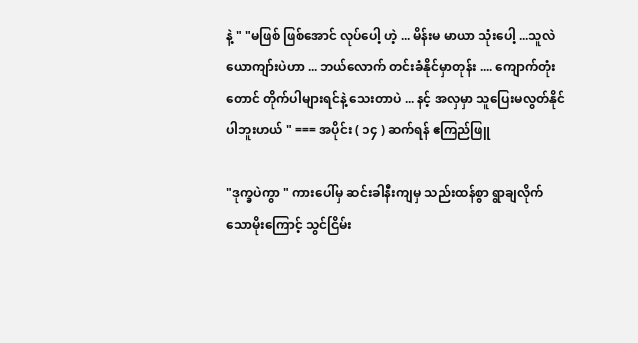နဲ့ " "မဖြစ် ဖြစ်အောင် လုပ်ပေါ့ ဟဲ့ ... မိန်းမ မာယာ သုံးပေါ့ ...သူလဲ ယောကျာ်းပဲဟာ ... ဘယ်လောက် တင်းခံနိုင်မှာတုန်း .... ကျောက်တုံး တောင် တိုက်ပါများရင်နဲ့ သေးတာပဲ ... နင့် အလှမှာ သူပြေးမလွတ်နိုင်ပါဘူးဟယ် " === အပိုင်း ( ၁၄ ) ဆက်ရန် ဧကြည်ဖြူ

"ဒုက္ခပဲကွာ " ကားပေါ်မှ ဆင်းခါနီးကျမှ သည်းထန်စွာ ရွာချလိုက်သောမိုးကြောင့် သွင်ငြိမ်း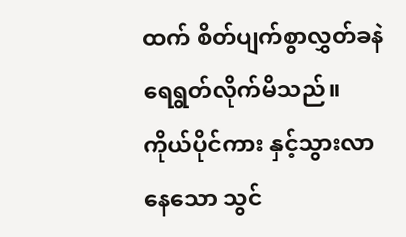ထက် စိတ်ပျက်စွာလွှတ်ခနဲ ရေရွတ်လိုက်မိသည်။ကိုယ်ပိုင်ကား နှင့်သွားလာနေသော သွင်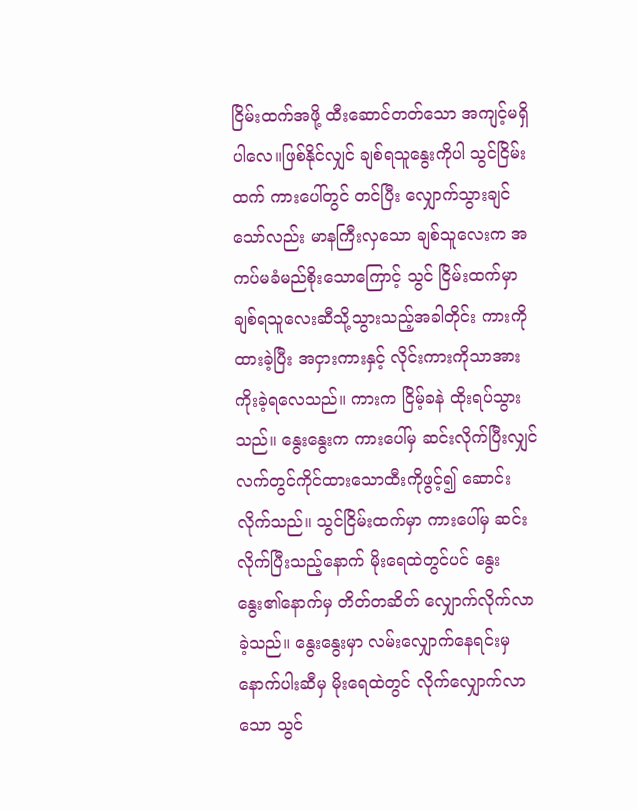ငြိမ်းထက်အဖို့ ထီးဆောင်တတ်သော အကျင့်မရှိပါလေ။ဖြစ်နိုင်လျှင် ချစ်ရသူနွေးကိုပါ သွင်ငြိမ်းထက် ကားပေါ်တွင် တင်ပြီး လျှောက်သွားချင်သော်လည်း မာနကြီးလှသော ချစ်သူလေးက အကပ်မခံမည်စိုးသောကြောင့် သွင် ငြိမ်းထက်မှာ ချစ်ရသူလေးဆီသို့သွားသည့်အခါတိုင်း ကားကို ထားခဲ့ပြီး အငှားကားနှင့် လိုင်းကားကိုသာအားကိုးခဲ့ရလေသည်။ ကားက ငြိမ့်ခနဲ ထိုးရပ်သွားသည်။ နွေးနွေးက ကားပေါ်မှ ဆင်းလိုက်ပြီးလျှင် လက်တွင်ကိုင်ထားသောထီးကိုဖွင့်၍ ဆောင်းလိုက်သည်။ သွင်ငြိမ်းထက်မှာ ကားပေါ်မှ ဆင်းလိုက်ပြီးသည့်နောက် မိုးရေထဲတွင်ပင် နွေးနွေး၏နောက်မှ တိတ်တဆိတ် လျှောက်လိုက်လာခဲ့သည်။ နွေးနွေးမှာ လမ်းလျှောက်နေရင်းမှ နောက်ပါးဆီမှ မိုးရေထဲတွင် လိုက်လျှောက်လာသော သွင်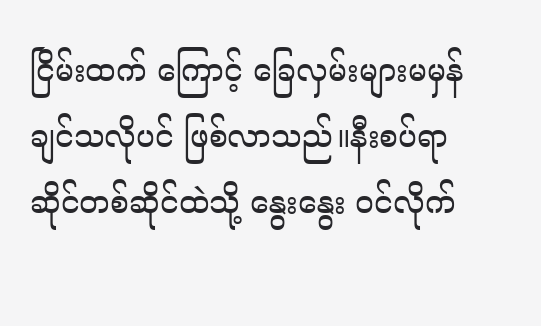ငြိမ်းထက် ကြောင့် ခြေလှမ်းများမမှန်ချင်သလိုပင် ဖြစ်လာသည်။နီးစပ်ရာ ဆိုင်တစ်ဆိုင်ထဲသို့ နွေးနွေး ၀င်လိုက်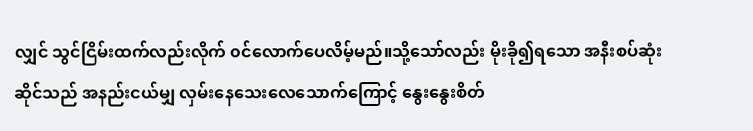လျှင် သွင်ငြိမ်းထက်လည်းလိုက် ၀င်လောက်ပေလိမ့်မည်။သို့သော်လည်း မိုးခို၍ရသော အနီးစပ်ဆုံး ဆိုင်သည် အနည်းငယ်မျှ လှမ်းနေသေးလေသောက်ကြောင့် နွေးနွေးစိတ်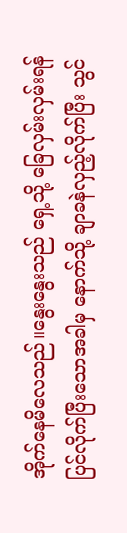အိုက်နေမိလေသည်။နွေးနွေးသည် ရှေ့သို့ ခြေလှမ်းလှမ်းရန် ပြင်လိုက်ပြီးသောအခါမှ နောက်သို့ ချာခနဲလှည့်လိုက်ပြီး သွင်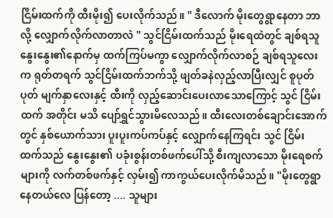ငြိမ်းထက်ကို ထီးမိုး၍ ပေးလိုက်သည်။ " ဒီလောက် မိုးတွေရွာနေတာ ဘာလို့ လျှောက်လိုက်လာတာလဲ " သွင်ငြိမ်းထက်သည် မိုးရေထဲတွင် ချစ်ရသူနွေးနွေး၏နောက်မှ ထက်ကြပ်မကွာ လျှောက်လိုက်လာစဉ် ချစ်ရသူလေးက ရုတ်တရက် သွင်ငြိမ်းထက်ဘက်သို့ ဖျတ်ခနဲလှည့်လာပြီးလျှင် စူပုတ်ပုတ် မျက်နှာလေးနှင့် ထီးကို လှည့်ဆောင်းပေးလာသောကြောင့် သွင် ငြိမ်းထက် အတိုင်း မသိ ပျော်ရွှင်သွားမိလေသည်။ ထီးလေးတစ်ချောင်းအောက်တွင် နှစ်ယောက်သား ပူးပူးကပ်ကပ်နှင့် လျှောက်နေကြရင်း သွင် ငြိမ်းထက်သည် နွေးနွေး၏ ပခုံးစွန်းတစ်ဖက်ပေါ်သို့ စီးကျလာသော မိုးရေစက်များကို လက်တစ်ဖက်နှင့် လှမ်း၍ ကာကွယ်ပေးလိုက်မိသည်။ "မိုးတွေရွာနေတယ်လေ ပြန်တော့ .... သူများ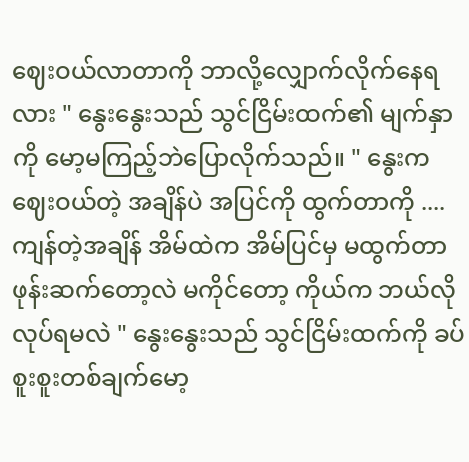ဈေးဝယ်လာတာကို ဘာလို့လျှောက်လိုက်နေရလား " နွေးနွေးသည် သွင်ငြိမ်းထက်၏ မျက်နှာကို မော့မကြည့်ဘဲပြောလိုက်သည်။ " နွေးက ဈေးဝယ်တဲ့ အချိန်ပဲ အပြင်ကို ထွက်တာကို .... ကျန်တဲ့အချိန် အိမ်ထဲက အိမ်ပြင်မှ မထွက်တာ ဖုန်းဆက်တော့လဲ မကိုင်တော့ ကိုယ်က ဘယ်လိုလုပ်ရမလဲ " နွေးနွေးသည် သွင်ငြိမ်းထက်ကို ခပ်စူးစူးတစ်ချက်မော့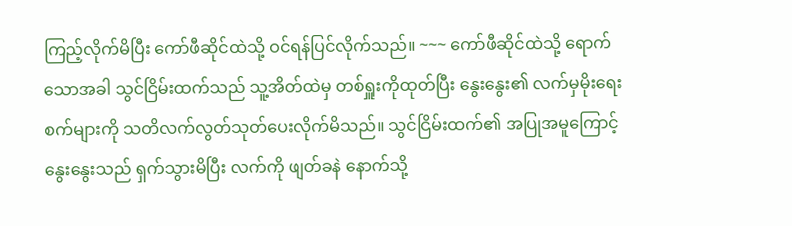ကြည့်လိုက်မိပြီး ကော်ဖီဆိုင်ထဲသို့ ဝင်ရန်ပြင်လိုက်သည်။ ~~~ ကော်ဖီဆိုင်ထဲသို့ ရောက်သောအခါ သွင်ငြိမ်းထက်သည် သူ့အိတ်ထဲမှ တစ်ရှူးကိုထုတ်ပြီး နွေးနွေး၏ လက်မှမိုးရေးစက်များကို သတိလက်လွတ်သုတ်ပေးလိုက်မိသည်။ သွင်ငြိမ်းထက်၏ အပြုအမူကြောင့် နွေးနွေးသည် ရှက်သွားမိပြီး လက်ကို ဖျတ်ခနဲ နောက်သို့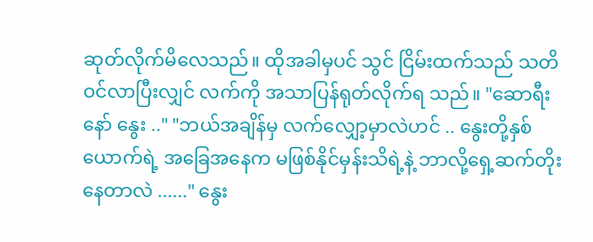ဆုတ်လိုက်မိလေသည်။ ထိုအခါမှပင် သွင် ငြိမ်းထက်သည် သတိဝင်လာပြီးလျှင် လက်ကို အသာပြန်ရုတ်လိုက်ရ သည်။ "ဆောရီးနော် နွေး .." "ဘယ်အချိန်မှ လက်လျှော့မှာလဲဟင် .. နွေးတို့နှစ်ယောက်ရဲ့ အခြေအနေက မဖြစ်နိုင်မှန်းသိရဲ့နဲ့ ဘာလို့ရှေ့ဆက်တိုးနေတာလဲ ......" နွေး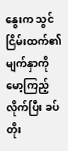နွေးက သွင် ငြိမ်းထက်၏ မျက်နှာကို မော့ကြည့်လိုက်ပြီး ခပ်တိုး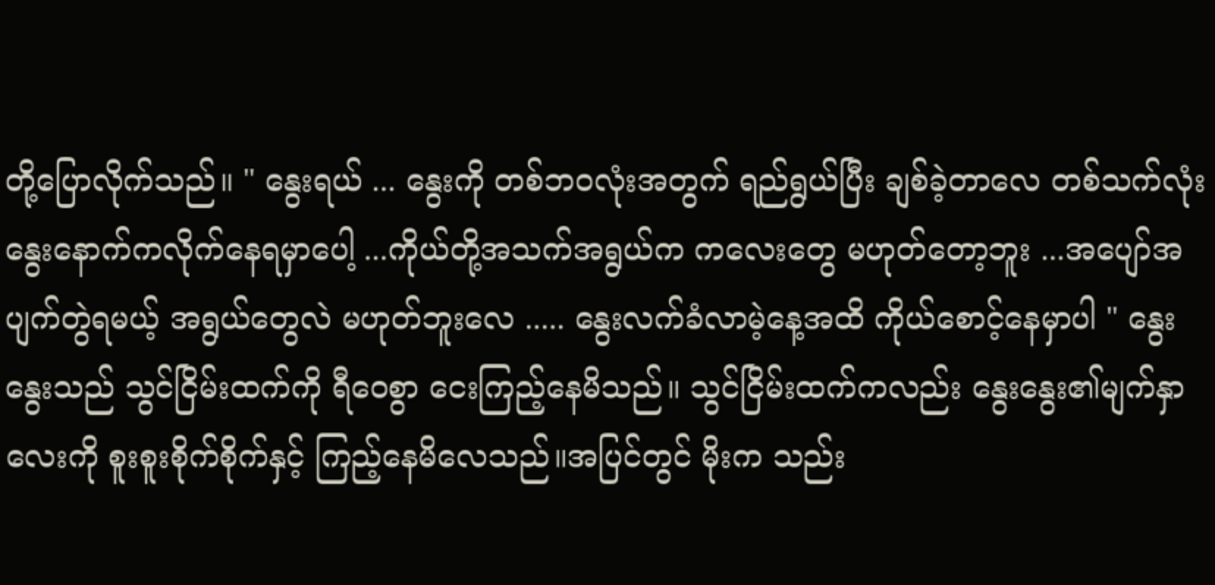တို့ပြောလိုက်သည်။ " နွေးရယ် ... နွေးကို တစ်ဘ၀လုံးအတွက် ရည်ရွယ်ပြီး ချစ်ခဲ့တာလေ တစ်သက်လုံး နွေးနောက်ကလိုက်နေရမှာပေါ့ ...ကိုယ်တို့အသက်အရွယ်က ကလေးတွေ မဟုတ်တော့ဘူး ...အပျော်အပျက်တွဲရမယ့် အရွယ်တွေလဲ မဟုတ်ဘူးလေ ..... နွေးလက်ခံလာမဲ့နေ့အထိ ကိုယ်စောင့်နေမှာပါ " နွေးနွေးသည် သွင်ငြိမ်းထက်ကို ရီဝေစွာ ငေးကြည့်နေမိသည်။ သွင်ငြိမ်းထက်ကလည်း နွေးနွေး၏မျက်နှာလေးကို စူးစူးစိုက်စိုက်နှင့် ကြည့်နေမိလေသည်။အပြင်တွင် မိုးက သည်း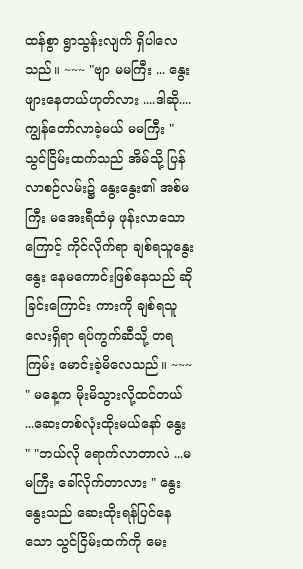ထန်စွာ ရွာသွန်းလျက် ရှိပါလေသည်။ ~~~ "ဗျာ မမကြီး ... နွေး ဖျားနေတယ်ဟုတ်လား ....ဒါဆို....ကျွန်တော်လာခဲ့မယ် မမကြီး " သွင်ငြိမ်းထက်သည် အိမ်သို့ ပြန်လာစဉ်လမ်း၌ နွေးနွေး၏ အစ်မကြီး မအေးရီထံမှ ဖုန်းလာသောကြောင့် ကိုင်လိုက်ရာ ချစ်ရသူနွေးနွေး နေမကောင်းဖြစ်နေသည် ဆိုခြင်းကြောင်း ကားကို ချစ်ရသူလေးရှိရာ ရပ်ကွက်ဆီသို့ တရကြမ်း မောင်းခဲ့မိလေသည်။ ~~~ " မနေ့က မိုးမိသွားလို့ထင်တယ် ...ဆေးတစ်လုံးထိုးမယ်နော် နွေး " "ဘယ်လို ရောက်လာတာလဲ ...မမကြီး ခေါ်လိုက်တာလား " နွေးနွေးသည် ဆေးထိုးရန်ပြင်နေသော သွင်ငြိမ်းထက်ကို မေး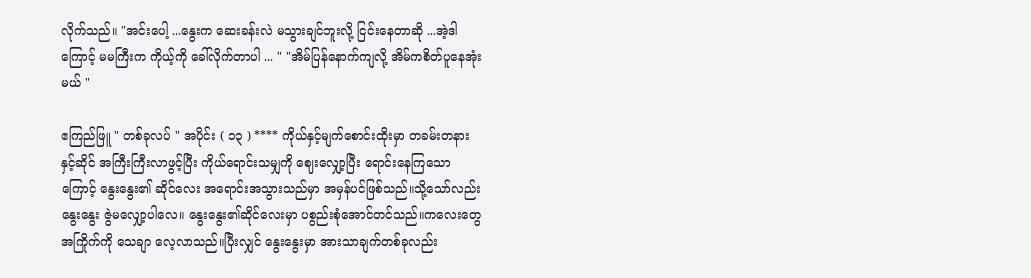လိုက်သည်။ "အင်းပေါ့ ...နွေးက ဆေးခန်းလဲ မသွားချင်ဘူးလို့ ငြင်းနေတာဆို ...အဲ့ဒါကြောင့် မမကြီးက ကိုယ့်ကို ခေါ်လိုက်တာပါ ... " "အိမ်ပြန်နောက်ကျလို့ အိမ်ကစိတ်ပူနေအုံးမယ် "

ဧကြည်ဖြူ " တစ်ခုလပ် " အပိုင်း ( ၁၃ ) **** ကိုယ်နှင့်မျက်စောင်းထိုးမှာ တခမ်းတနား နှင့်ဆိုင် အကြီးကြီးလာဖွင့်ပြီး ကိုယ်ရောင်းသမျှကို ဈေးလျှော့ပြီး ရောင်းနေကြသောကြောင့် နွေးနွေး၏ ဆိုင်လေး အရောင်းအသွားသည်မှာ အမှန်ပင်ဖြစ်သည်။သို့သော်လည်း နွေးနွေး ဇွဲမလျှော့ပါလေ။ နွေးနွေး၏ဆိုင်လေးမှာ ပစွည်းစုံအောင်တင်သည်။ကလေးတွေ အကြိုက်ကို သေချာ လေ့လာသည်။ပြီးလျှင် နွေးနွေးမှာ အားသာချက်တစ်ခုလည်း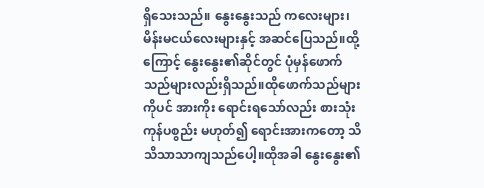ရှိသေးသည်။ နွေးနွေးသည် ကလေးများ၊ မိန်းမငယ်လေးများနှင့် အဆင်ပြေသည်။ထို့ကြောင့် နွေးနွေး၏ဆိုင်တွင် ပုံမှန်ဖောက်သည်များလည်းရှိသည်။ထိုဖောက်သည်များကိုပင် အားကိုး ရောင်းရသော်လည်း စားသုံးကုန်ပစွည်း မဟုတ်၍ ရောင်းအားကတော့ သိသိသာသာကျသည်ပေါ့။ထိုအခါ နွေးနွေး၏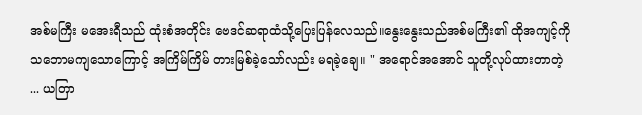အစ်မကြီး မအေးရီသည် ထုံးစံအတိုင်း ဗေဒင်ဆရာထံသို့ပြေးပြန်လေသည်။နွေးနွေးသည်အစ်မကြီး၏ ထိုအကျင့်ကို သဘောမကျသောကြောင့် အကြိမ်ကြိမ် တားမြစ်ခဲ့သော်လည်း မရခဲ့ချေ။ " အရောင်အအောင် သူတို့လုပ်ထားတာတဲ့ ... ယတြာ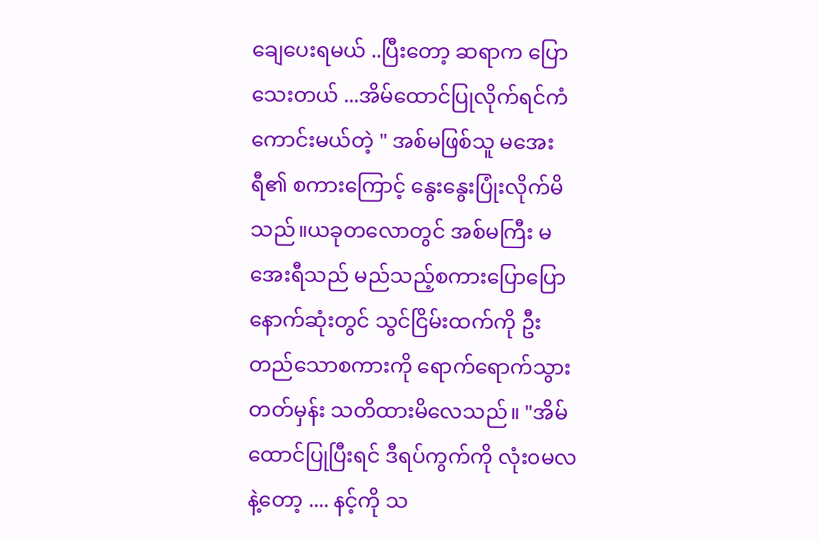ချေပေးရမယ် ..ပြီးတော့ ဆရာက ပြောသေးတယ် ...အိမ်ထောင်ပြုလိုက်ရင်ကံကောင်းမယ်တဲ့ " အစ်မဖြစ်သူ မအေးရီ၏ စကားကြောင့် နွေးနွေးပြုံးလိုက်မိသည်။ယခုတလောတွင် အစ်မကြီး မအေးရီသည် မည်သည့်စကားပြောပြော နောက်ဆုံးတွင် သွင်ငြိမ်းထက်ကို ဦးတည်သောစကားကို ရောက်ရောက်သွားတတ်မှန်း သတိထားမိလေသည်။ "အိမ်ထောင်ပြုပြီးရင် ဒီရပ်ကွက်ကို လုံး၀မလနဲ့တော့ .... နင့်ကို သ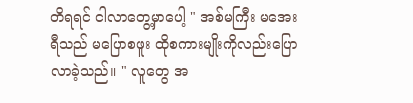တိရရင် ငါလာတွေ့မှာပေါ့ " အစ်မကြီး မအေးရီသည် မပြောစဖူး ထိုစကားမျိုးကိုလည်းပြောလာခဲ့သည်။ " လူတွေ အ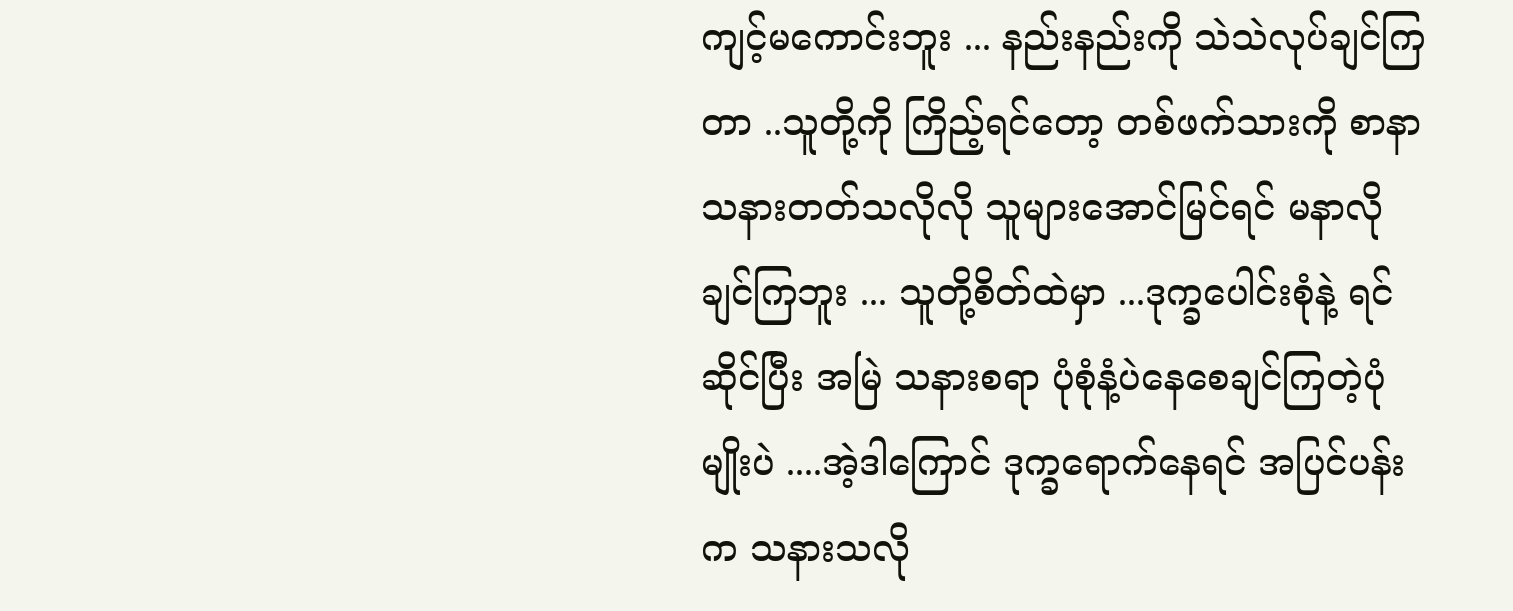ကျင့်မကောင်းဘူး ... နည်းနည်းကို သဲသဲလုပ်ချင်ကြတာ ..သူတို့ကို ကြိည့်ရင်တော့ တစ်ဖက်သားကို စာနာသနားတတ်သလိုလို သူများအောင်မြင်ရင် မနာလိုချင်ကြဘူး ... သူတို့စိတ်ထဲမှာ ...ဒုက္ခပေါင်းစုံနဲ့ ရင်ဆိုင်ပြီး အမြဲ သနားစရာ ပုံစုံနံ့ပဲနေစေချင်ကြတဲ့ပုံမျိုးပဲ ....အဲ့ဒါကြောင် ဒုက္ခရောက်နေရင် အပြင်ပန်းက သနားသလို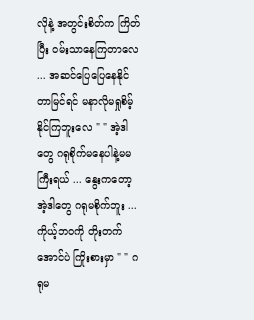လိုနဲ့ အတွင်းစိတ်က ကြိတ်ပြီး ဝမ်းသာနေကြတာလေ ... အဆင်ပြေပြေနေနိုင်တာမြင်ရင် မနာလိုမရှုစိမ့်နိုင်ကြဘူးလေ " " အဲ့ဒါတွေ ဂရုစိုက်မနေပါနဲ့မမကြီးရယ် ... နွေးကတော့ အဲ့ဒါတွေ ဂရုမစိုက်ဘူး ...ကိုယ့်ဘ၀ကို တိုးတက်အောင်ပဲ ကြိုးစားမှာ " " ဂရုမ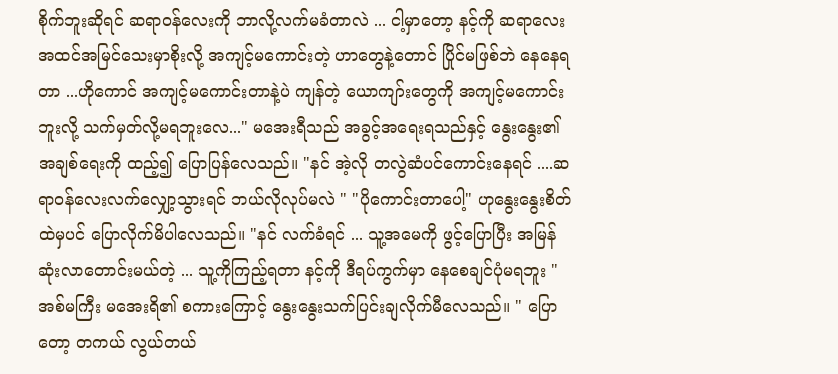စိုက်ဘူးဆိုရင် ဆရာ၀န်လေးကို ဘာလို့လက်မခံတာလဲ ... ငါ့မှာတော့ နင့်ကို ဆရာလေး အထင်အမြင်သေးမှာစိုးလို့ အကျင့်မကောင်းတဲ့ ဟာတွေနဲ့တောင် ပြိုင်မဖြစ်ဘဲ နေနေရတာ ...ဟိုကောင် အကျင့်မကောင်းတာနဲ့ပဲ ကျန်တဲ့ ယောကျာ်းတွေကို အကျင့်မကောင်းဘူးလို့ သက်မှတ်လို့မရဘူးလေ..." မအေးရီသည် အခွင့်အရေးရသည်နှင့် နွေးနွေး၏ အချစ်ရေးကို ထည့်၍ ပြောပြန်လေသည်။ "နင် အဲ့လို တလွဲဆံပင်ကောင်းနေရင် ....ဆရာဝန်လေးလက်လျှော့သွားရင် ဘယ်လိုလုပ်မလဲ " "ပိုကောင်းတာပေါ့" ဟုနွေးနွေးစိတ်ထဲမှပင် ပြောလိုက်မိပါလေသည်။ "နင် လက်ခံရင် ... သူ့အမေကို ဖွင့်ပြောပြီး အမြန်ဆုံးလာတောင်းမယ်တဲ့ ... သူ့ကိုကြည့်ရတာ နင့်ကို ဒီရပ်ကွက်မှာ နေစေချင်ပုံမရဘူး " အစ်မကြီး မအေးရိ၏ စကားကြောင့် နွေးနွေးသက်ပြင်းချလိုက်မီလေသည်။ " ပြောတော့ တကယ် လွယ်တယ်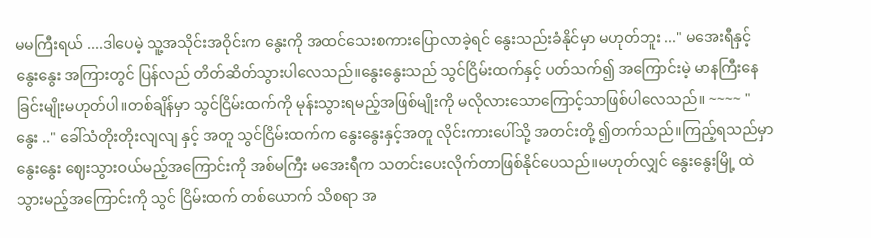မမကြီးရယ် ....ဒါပေမဲ့ သူ့အသိုင်းအဝိုင်းက နွေးကို အထင်သေးစကားပြောလာခဲ့ရင် နွေးသည်းခံနိုင်မှာ မဟုတ်ဘူး ..." မအေးရီနှင့် နွေးနွေး အကြားတွင် ပြန်လည် တိတ်ဆိတ်သွားပါလေသည်။နွေးနွေးသည် သွင်ငြိမ်းထက်နှင့် ပတ်သက်၍ အကြောင်းမဲ့ မာနကြီးနေခြင်းမျိုးမဟုတ်ပါ။တစ်ချိန်မှာ သွင်ငြိမ်းထက်ကို မုန်းသွားရမည့်အဖြစ်မျိုးကို မလိုလားသောကြောင့်သာဖြစ်ပါလေသည်။ ~~~~ " နွေး .." ခေါ်သံတိုးတိုးလျလျ နှင့် အတူ သွင်ငြိမ်းထက်က နွေးနွေးနှင့်အတူ လိုင်းကားပေါ်သို့ အတင်းတို့ ၍တက်သည်။ကြည့်ရသည်မှာ နွေးနွေး ဈေးသွားဝယ်မည့်အကြောင်းကို အစ်မကြီး မအေးရီက သတင်းပေးလိုက်တာဖြစ်နိုင်ပေသည်။မဟုတ်လျှင် နွေးနွေးမြို့ ထဲသွားမည့်အကြောင်းကို သွင် ငြိမ်းထက် တစ်ယောက် သိစရာ အ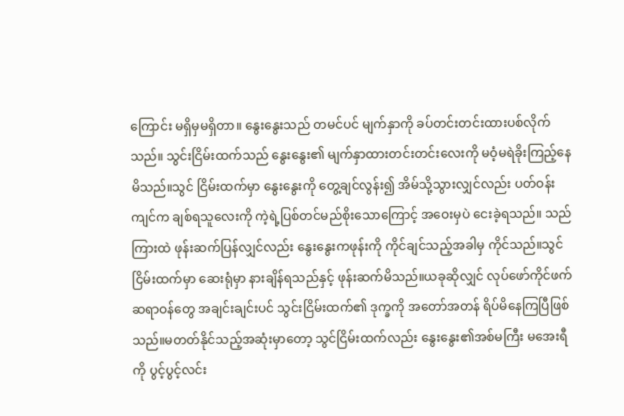ကြောင်း မရှိမှမရှိတာ။ နွေးနွေးသည် တမင်ပင် မျက်နှာကို ခပ်တင်းတင်းထားပစ်လိုက်သည်။ သွင်းငြိမ်းထက်သည် နွေးနွေး၏ မျက်နှာထားတင်းတင်းလေးကို မဝံ့မရဲခိုးကြည့်နေမိသည်။သွင် ငြိမ်းထက်မှာ နွေးနွေးကို တွေ့ချင်လွန်း၍ အိမ်သို့သွားလျှင်လည်း ပတ်ဝန်းကျင်က ချစ်ရသူလေးကို ကဲ့ရဲ့ပြစ်တင်မည်စိုးသောကြောင့် အဝေးမှပဲ ငေးခဲ့ရသည်။ သည်ကြားထဲ ဖုန်းဆက်ပြန်လျှင်လည်း နွေးနွေးကဖုန်းကို ကိုင်ချင်သည့်အခါမှ ကိုင်သည်။သွင်ငြိမ်းထက်မှာ ဆေးရုံမှာ နားချိန်ရသည်နှင့် ဖုန်းဆက်မိသည်။ယခုဆိုလျှင် လုပ်ဖော်ကိုင်ဖက် ဆရာဝန်တွေ အချင်းချင်းပင် သွင်းငြိမ်းထက်၏ ဒုက္ခကို အတော်အတန် ရိပ်မိနေကြပြီဖြစ်သည်။မတတ်နိုင်သည့်အဆုံးမှာတော့ သွင်ငြိမ်းထက်လည်း နွေးနွေး၏အစ်မကြီး မအေးရီကို ပွင့်ပွင့်လင်း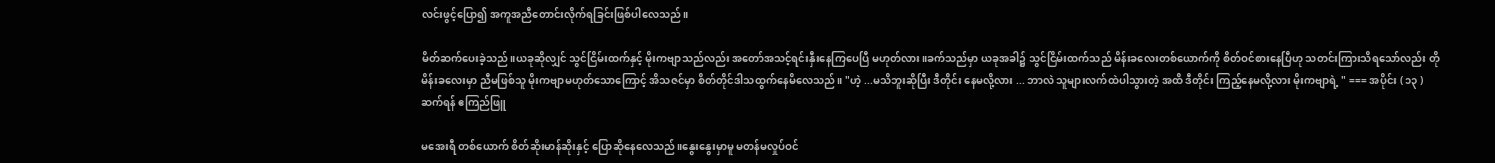လင်းဖွင့်ပြော၍ အကူအညီတောင်းလိုက်ရခြင်းဖြစ်ပါလေသည်။

မိတ်ဆက်ပေးခဲ့သည်။ယခုဆိုလျှင် သွင်ငြိမ်းထက်နှင့် မိုးကဗျာသည်လည်း အတော်အသင့်ရင်းနှီးနေကြပေပြီ မဟုတ်လား။ခက်သည်မှာ ယခုအခါ၌ သွင်ငြိမ်းထက်သည် မိန်းခလေးတစ်ယောက်ကို စိတ်ဝင်စားနေပြီဟု သတင်းကြားသိရသော်လည်း တိုမိန်းခလေးမှာ ညီမဖြစ်သူ မိုးကဗျာမဟုတ်သောကြောင့် အိသဇင်မှာ စိတ်တိုင်ဒါသထွက်နေမိလေသည်။ "ဟဲ့ ...မသိဘူးဆိုပြီး ဒီတိုင်း နေမလို့လား ... ဘာလဲ သူများလက်ထဲပါသွားတဲ့ အထိ ဒီတိုင်း ကြည့်နေမလို့လား မိုးကဗျာရဲ့ " === အပိုင်း ( ၁၃ ) ဆက်ရန် ဧကြည်ဖြူ

မအေးရီ တစ်ယောက် စိတ်ဆိုးမာန်ဆိုးနှင့် ပြောဆိုနေလေသည်။နွေးနွေးမှာမူ မတန်မလှုပ်ဝင်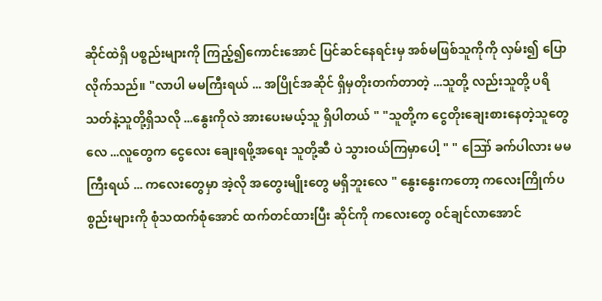ဆိုင်ထဲရှိ ပစ္စည်းများကို ကြည့်၍ကောင်းအောင် ပြင်ဆင်နေရင်းမှ အစ်မဖြစ်သူကိုကို လှမ်း၍ ပြောလိုက်သည်။ "လာပါ မမကြီးရယ် ... အပြိုင်အဆိုင် ရှိမှတိုးတက်တာတဲ့ ...သူတို့ လည်းသူတို့ ပရိသတ်နဲ့သူတို့ရှိသလို ...နွေးကိုလဲ အားပေးမယ့်သူ ရှိပါတယ် " "သူတို့က ငွေတိုးချေးစားနေတဲ့သူတွေလေ ...လူတွေက ငွေလေး ချေးရဖို့အရေး သူတို့ဆီ ပဲ သွားဝယ်ကြမှာပေါ့ " " ဪ ခက်ပါလား မမကြီးရယ် ... ကလေးတွေမှာ အဲ့လို အတွေးမျိုးတွေ မရှိဘူးလေ " နွေးနွေးကတော့ ကလေးကြိုက်ပစွည်းများကို စုံသထက်စုံအောင် ထက်တင်ထားပြီး ဆိုင်ကို ကလေးတွေ ၀င်ချင်လာအောင်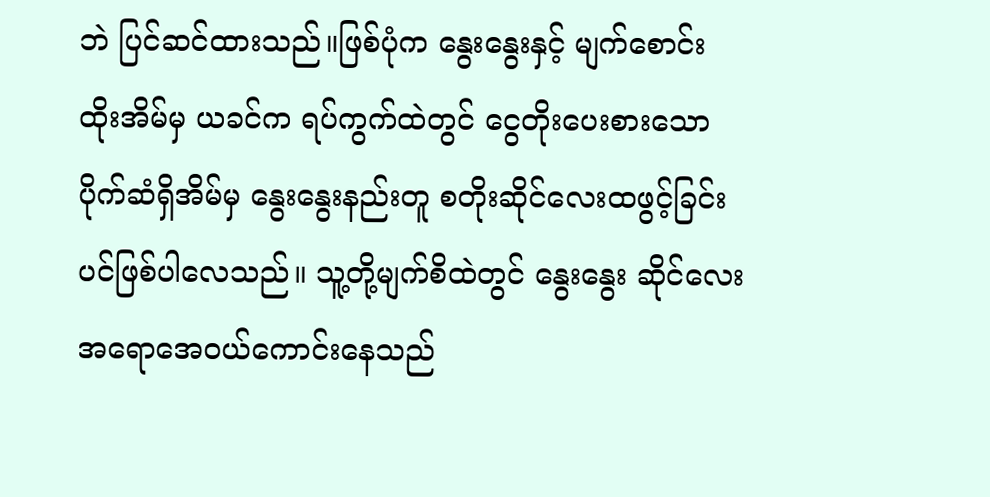ဘဲ ပြင်ဆင်ထားသည်။ဖြစ်ပုံက နွေးနွေးနှင့် မျက်စောင်းထိုးအိမ်မှ ယခင်က ရပ်ကွက်ထဲတွင် ငွေတိုးပေးစားသော ပိုက်ဆံရှိအိမ်မှ နွေးနွေးနည်းတူ စတိုးဆိုင်လေးထဖွင့်ခြင်းပင်ဖြစ်ပါလေသည်။ သူ့တို့မျက်စိထဲတွင် နွေးနွေး ဆိုင်လေး အရောအေ၀ယ်ကောင်းနေသည်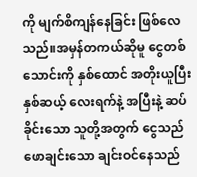ကို မျက်စိကျန်နေခြင်း ဖြစ်လေသည်။အမှန်တကယ်ဆိုမူ ငွေတစ်သောင်းကို နှစ်ထောင် အတိုးယူပြီး နှစ်ဆယ့် လေးရက်နဲ့ အပြီးနဲ့ ဆပ်ခိုင်းသော သူတို့အတွက် ငွေသည် ဖောချင်းသော ချင်းဝင်နေသည်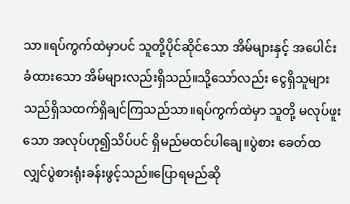သာ။ရပ်ကွက်ထဲမှာပင် သူတို့ပိုင်ဆိုင်သော အိမ်များနှင့် အပေါင်းခံထားသော အိမ်များလည်းရှိသည်။သို့သော်လည်း ငွေရှိသူများသည်ရှိသထက်ရှိချင်ကြသည်သာ။ရပ်ကွက်ထဲမှာ သူတို့ မလုပ်ဖူးသော အလုပ်ဟု၍သိပ်ပင် ရှိမည်မထင်ပါချေ။ပွဲစား ခေတ်ထလျှင်ပွဲစားရုံးခန်းဖွင့်သည်။ပြောရမည်ဆို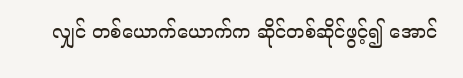လျှင် တစ်ယောက်ယောက်က ဆိုင်တစ်ဆိုင်ဖွင့်၍ အောင်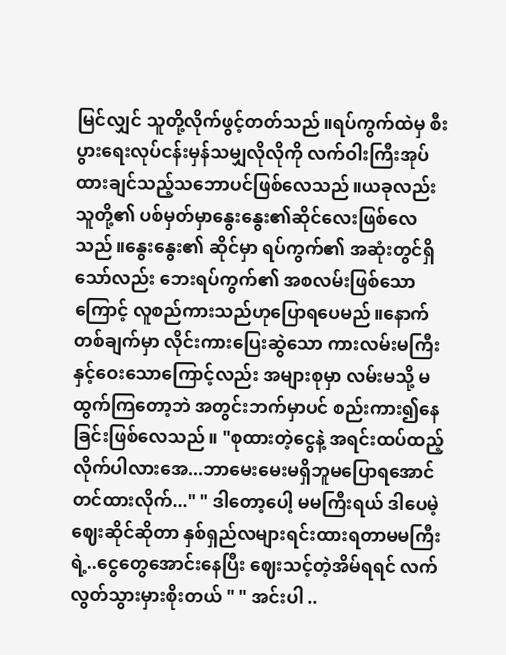မြင်လျှင် သူတို့လိုက်ဖွင့်တတ်သည်။ရပ်ကွက်ထဲမှ စီးပွားရေးလုပ်ငန်းမှန်သမျှလိုလိုကို လက်ဝါးကြီးအုပ်ထားချင်သည့်သဘောပင်ဖြစ်လေသည်။ယခုလည်းသူတို့၏ ပစ်မှတ်မှာနွေးနွေး၏ဆိုင်လေးဖြစ်လေသည်။နွေးနွေး၏ ဆိုင်မှာ ရပ်ကွက်၏ အဆုံးတွင်ရှိသော်လည်း ဘေးရပ်ကွက်၏ အစလမ်းဖြစ်သောကြောင့် လူစည်ကားသည်ဟု‌ပြောရပေမည်။နောက်တစ်ချက်မှာ လိုင်းကား‌ပြေးဆွဲသော ကားလမ်းမကြီးနှင့်ဝေးသောကြောင့်လည်း အများစုမှာ လမ်းမသို့ မထွက်ကြတော့ဘဲ အတွင်းဘက်မှာပင် စည်းကား၍နေခြင်းဖြစ်လေသည်။ "စုထားတဲ့ငွေနဲ့ အရင်းထပ်ထည့်လိုက်ပါလားအေ...ဘာမေးမေးမရှိဘူမ‌ပြောရအောင်တင်ထားလိုက်..." " ဒါတော့ပေါ့ မမကြီးရယ် ဒါပေမဲ့ ဈေးဆိုင်ဆိုတာ နှစ်ရှည်လများရင်းထားရတာမမကြီးရဲ့..ငွေတွေအောင်းနေပြီး ဈေးသင့်တဲ့အိမ်ရရင် လက်လွတ်သွားမှားစိုးတယ် " " အင်းပါ ..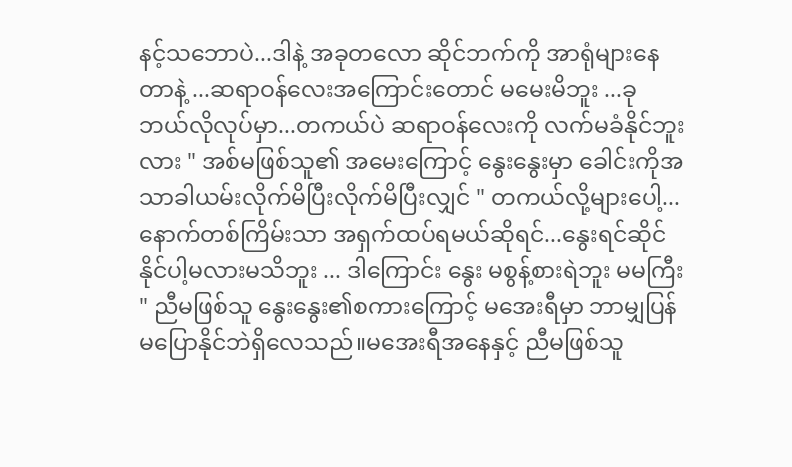နင့်သဘောပဲ...ဒါနဲ့ အခုတလော ဆိုင်ဘက်ကို အာရုံများနေတာနဲ့ ...ဆရာဝန်လေးအ‌ကြောင်းတောင် မမေးမိဘူး ...ခု ဘယ်လိုလုပ်မှာ...တကယ်ပဲ ဆရာဝန်လေးကို လက်မခံနိုင်ဘူးလား " အစ်မဖြစ်သူ၏ အမေးကြောင့် နွေးနွေးမှာ ခေါင်းကိုအသာခါယမ်းလိုက်မိပြီးလိုက်မိပြီးလျှင် " တကယ်လို့များပေါ့...နောက်တစ်ကြိမ်းသာ အရှက်ထပ်ရမယ်ဆိုရင်...နွေးရင်ဆိုင်နိုင်ပါ့မလားမသိဘူး ... ဒါကြောင်း နွေး မစွန့်စားရဲဘူး မမကြီး " ညီမဖြစ်သူ နွေးနွေး၏စကားကြောင့် မအေးရီမှာ ဘာမျှပြန်မပြောနိုင်ဘဲရှိလေသည်။မအေးရီအနေနှင့် ညီမဖြစ်သူ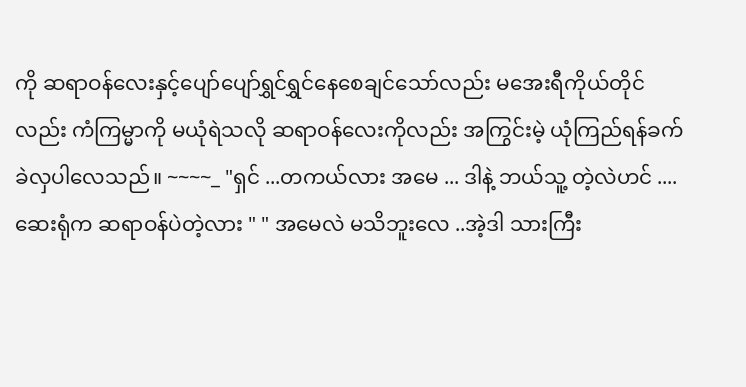ကို ဆရာဝန်လေးနှင့်‌ပျော်ပျော်ရွှင်ရွှင်နေစေချင်သော်လည်း မအေးရီကိုယ်တိုင်လည်း ကံကြမ္မာကို မယုံရဲသလို ဆရာဝန်လေးကိုလည်း အကြွင်းမဲ့ ယုံကြည်ရန်ခက်ခဲလှပါလေသည်။ ~~~~_ "ရှင် ...တကယ်လား အမေ ... ဒါနဲ့ ဘယ်သူ့ တဲ့လဲဟင် .... ဆေးရုံက ဆရာဝန်ပဲတဲ့လား " " အမေလဲ မသိဘူးလေ ..အဲ့ဒါ သားကြီး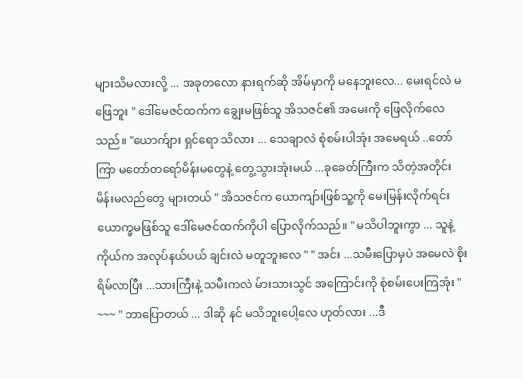များသိမလားလို့ ... အခုတလော နားရက်ဆို အိမ်မှာကို မနေဘူးလေ... မေးရင်လဲ မဖြေဘူး " ဒေါ်မေဇင်ထက်က ချွေးမဖြစ်သူ အိသဇင်၏ အမေးကို ဖြေလိုက်လေသည်။ "ယောက်ျား ရှင်ရော သိလား ... သေချာလဲ စုံစမ်းပါအုံး အမေရယ် ..တော်ကြာ မတော်တရော်မိန်းမတွေနဲ့ တွေ့သွားအုံးမယ် ...ခုခေတ်ကြီးက သိတဲ့အတိုင်း မိန်းမလည်တွေ များတယ် " အိသဇင်က ယောကျာ်းဖြစ်သူ့ကို မေးမြန်းလိုက်ရင်း ယောက္ခမဖြစ်သူ ဒေါ်မေဇင်ထက်ကိုပါ ပြောလိုက်သည်။ " မသိပါဘူးကွာ ... သူနဲ့ ကိုယ်က အလုပ်နယ်ပယ် ချင်းလဲ မတူဘူးလေ " " အင်း ...သမီးပြောမှပဲ အမေလဲ စိုးရိမ်လာပြီး ...သားကြီးနဲ့ သမီးကလဲ မ်ားသားသွင် အကြောင်းကို စုံစမ်းပေးကြအုံး " ~~~ " ဘာပြောတယ် ... ဒါဆို နင် မသိဘူးပေါ့လေ ဟုတ်လား ...ဒီ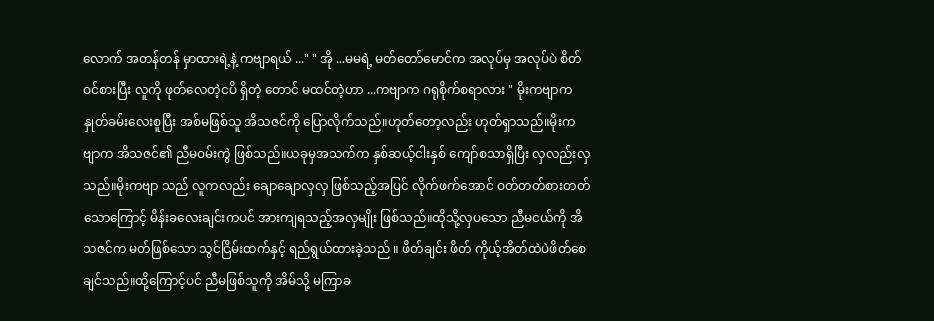လောက် အတန်တန် မှာထားရဲ့နဲ့ ကဗျာရယ် ..." " အို ...မမရဲ့ မတ်တော်မောင်က အလုပ်မှ အလုပ်ပဲ စိတ်ဝင်စားပြီး လူကို ဖုတ်လေတဲ့ငပိ ရှိတဲ့ တောင် မထင်တဲ့ဟာ ...ကဗျာက ဂရုစိုက်စရာလား " မိုးကဗျာက နှုတ်ခမ်းလေးစူပြီး အစ်မဖြစ်သူ အိသဇင်ကို ပြောလိုက်သည်။ဟုတ်တော့လည်း ဟုတ်ရှာသည်။မိုးကဗျာက အိသဇင်၏ ညီမဝမ်းကွဲ ဖြစ်သည်။ယခုမှအသက်က နှစ်ဆယ့်ငါးနှစ် ကျော်စသာရှိပြီး လှလည်းလှသည်။မိုးကဗျာ သည် လူကလည်း ချောချောလှလှ ဖြစ်သည့်အပြင် လိုက်ဖက်အောင် ဝတ်တတ်စားတတ်သောကြောင့် မိန်းခလေးချင်းကပင် အားကျရသည့်အလှမျိုး ဖြစ်သည်။ထိုသို့လှပသော ညီမငယ်ကို အိသဇင်က မတ်ဖြစ်သော သွင်ငြိမ်းထက်နှင့် ရည်ရွယ်ထားခဲ့သည် ။ ဖိတ်ချင်း ဖိတ် ကိုယ့်အိတ်ထဲပဲဖိတ်စေချင်သည်။ထို့ကြောင့်ပင် ညီမဖြစ်သူကို အိမ်သို့ မကြာခ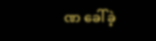ဏ ခေါ်ခဲ့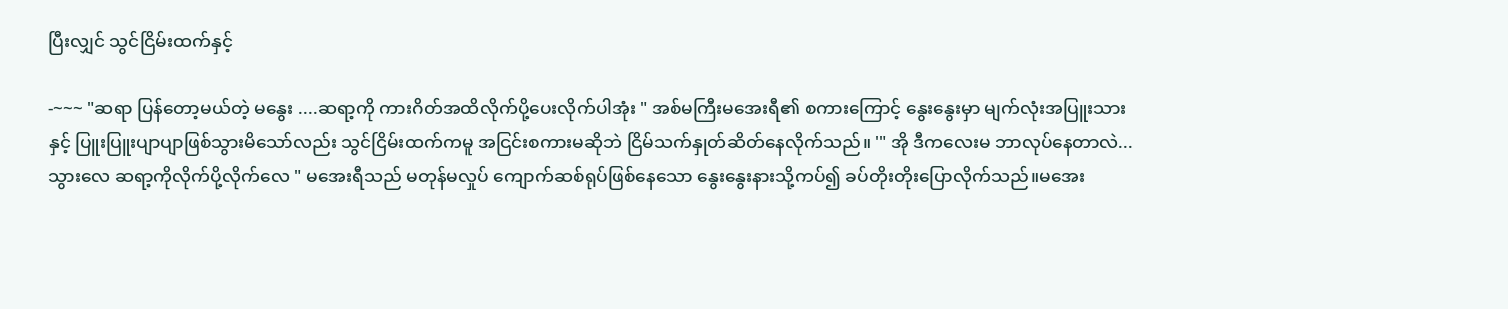ပြီးလျှင် သွင်ငြိမ်းထက်နှင့်

-~~~ "ဆရာ ပြန်တော့မယ်တဲ့ မနွေး ....ဆရာ့ကို ကားဂိတ်အထိလိုက်ပို့ပေးလိုက်ပါအုံး " အစ်မကြီးမအေးရီ၏ စကားကြောင့် နွေးနွေးမှာ မျက်လုံးအပြူးသားနှင့် ပြူးပြူးပျာပျာဖြစ်သွားမိသော်လည်း သွင်ငြိမ်းထက်ကမူ အငြင်းစကားမဆိုဘဲ ငြိမ်သက်နှုတ်ဆိတ်နေလိုက်သည်။ '" အို ဒီကလေးမ ဘာလုပ်နေတာလဲ...သွားလေ ဆရာ့ကိုလိုက်ပို့လိုက်လေ " မအေးရီသည် မတုန်မလှုပ် ကျောက်ဆစ်ရုပ်ဖြစ်နေသော နွေးနွေးနားသို့ကပ်၍ ခပ်တိုးတိုး‌ပြောလိုက်သည်။မအေး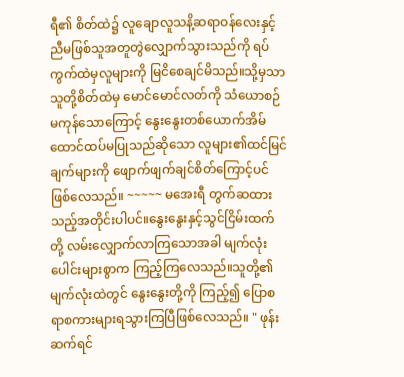ရီ၏ စိတ်ထဲ၌ လူချောလူသနိ့ဆရာဝန်လေးနှင့် ညီမဖြစ်သူအတူတွဲလျှောက်သွားသည်ကို ရပ်ကွက်ထဲမှလူများကို မြငိစေချင်မိသည်။သို့မှသာ သူတို့စိတ်ထဲမှ မောင်မောင်လတ်ကို သံယောစဉ်မကုန်သော‌ကြောင့် နွေးနွေးတစ်ယောက်အိမ်ထောင်ထပ်မပြုသည်ဆိုသော လူများ၏ထင်မြင်ချက်များကို ဖျောက်ဖျက်ချင်စိတ်‌ကြောင့်ပင်ဖြစ်လေသည်။ ~~~~~ မအေးရီ တွက်ဆထားသည့်အတိုင်းပါပင်။နွေးနွေးနှင့်သွင်ငြိမ်းထက်တို့ လမ်းလျှောက်လာ‌ကြသောအခါ မျက်လုံးပေါင်းများစွာက ကြည့်ကြလေသည်။သူတို့၏ မျက်လုံးထဲတွင် နွေးနွေးတို့ကို ကြည့်၍ ‌ပြောစရာစကားများရသွားကြပြီဖြစ်လေသည်။ " ဖုန်းဆက်ရင်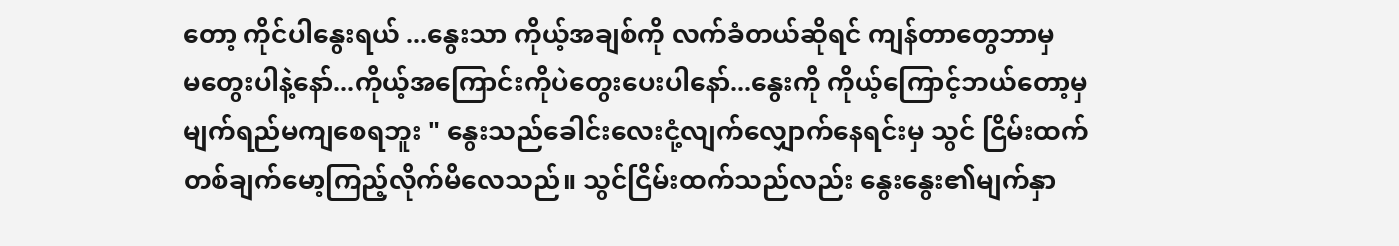တော့ ကိုင်ပါနွေးရယ် ...နွေးသာ ကိုယ့်အချစ်ကို လက်ခံတယ်ဆိုရင် ကျန်တာတွေဘာမှမ‌တွေးပါနဲ့နော်...ကိုယ့်အကြောင်းကိုပဲတွေးပေးပါနော်...နွေးကို ‌ကိုယ့်ကြောင့်ဘယ်တော့မှ မျက်ရည်မကျစေရဘူး " နွေးသည်ခေါင်းလေးငုံ့လျက်လျှောက်နေရင်းမှ သွင် ငြိမ်းထက်တစ်ချက်မော့ကြည့်လိုက်မိလေသည်။ သွင်ငြိမ်းထက်သည်လည်း နွေးနွေး၏မျက်နှာ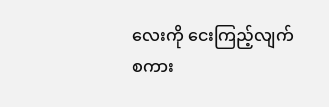လေးကို ငေးကြည့်လျက် စကား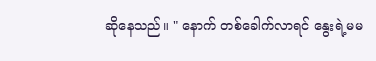ဆိုနေသည်။ " နောက် တစ်ခေါက်လာရင် နွေးရဲ့မမ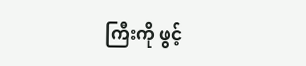ကြီးကို ဖွင့်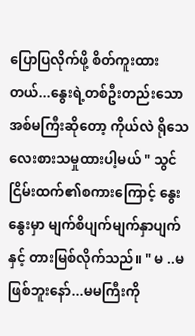ပြောပြလိုက်ဖို့ စိတ်ကူးထားတယ်...နွေးရဲ့တစ်ဦးတည်းသောအစ်မကြီးဆိုတော့ ကိုယ်လဲ ရိုသေလေးစားသမှုထားပါ့မယ် " သွင်ငြိမ်းထက်၏စကားကြောင့် နွေးနွေးမှာ မျက်စိပျက်မျက်နှာပျက်နှင့် တားမြစ်လိုက်သည်။ " မ ..မဖြစ်ဘူးနော်...မမကြီးကို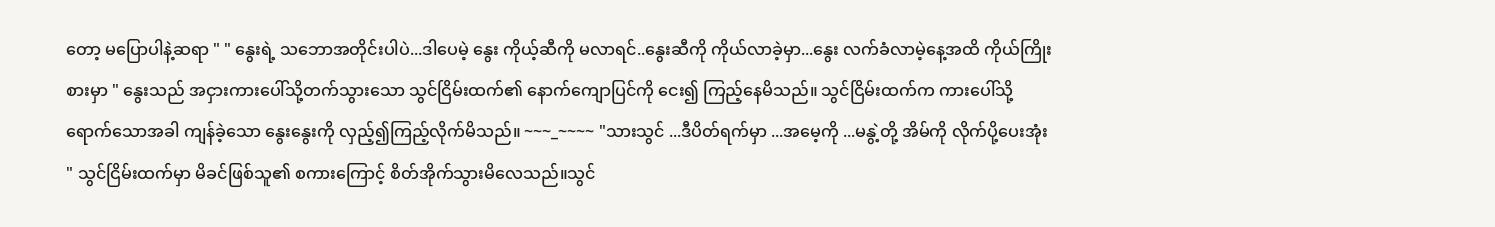တော့ မပြောပါနဲ့ဆရာ " " နွေးရဲ့ သဘောအတိုင်းပါပဲ...ဒါပေမဲ့ နွေး ကိုယ့်ဆီကို မလာရင်..နွေးဆီကို ကိုယ်လာခဲ့မှာ...နွေး လက်ခံလာမဲ့နေ့အထိ ကိုယ်ကြိုးစားမှာ " နွေးသည် အငှားကားပေါ်သို့တက်သွားသော သွင်ငြိမ်းထက်၏ နောက်ကျောပြင်ကို ငေး၍ ကြည့်နေမိသည်။ သွင်ငြိမ်းထက်က ကားပေါ်သို့ရောက်သောအခါ ကျန်ခဲ့သော နွေးနွေး‌ကို လှည့်၍ကြည့်လိုက်မိသည်။ ~~~_~~~~ "သားသွင် ...ဒီပိတ်ရက်မှာ ...အမေ့ကို ...မနွဲ့တို့ အိမ်ကို လိုက်ပို့ပေးအုံး " သွင်ငြိမ်းထက်မှာ မိခင်ဖြစ်သူ၏ စကားကြောင့် စိတ်အိုက်သွားမိလေသည်။သွင်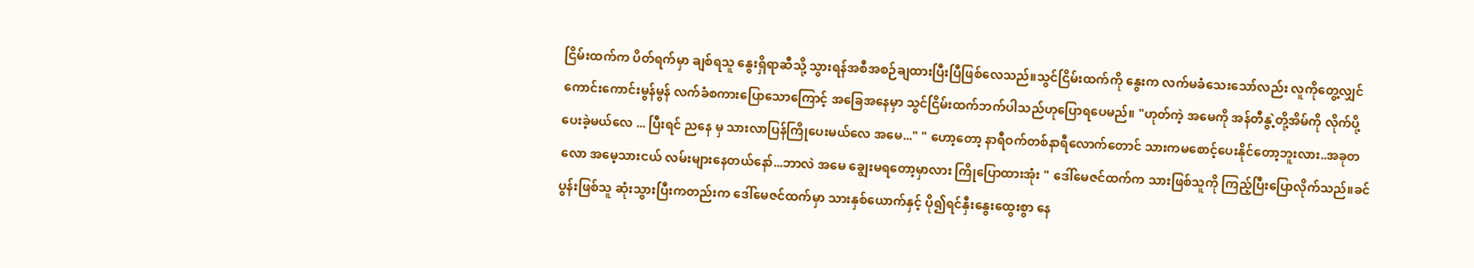ငြိမ်းထက်က ပိတ်ရက်မှာ ချစ်ရသူ နွေးရှိရာဆီသို့ သွားရန်အစီအစဉ်ချထားပြီးပြီဖြစ်လေသည်။သွင်ငြိမ်းထက်ကို နွေးက လက်မခံသေးသော်လည်း လူကိုတွေ့လျှင် ကောင်းကောင်းမွန်မွန် လက်ခံစကားပြောသော‌ကြောင့် အ‌‌ခြေအနေမှာ သွင်ငြိမ်းထက်ဘက်ပါသည်ဟု‌ပြောရပေမည်။ "ဟုတ်ကဲ့ အမေကို အန်တီနွဲ့တို့အိမ်ကို လိုက်ပို့ပေးခဲ့မယ်လေ ... ပြီးရင် ညနေ မှ သားလာပြန်ကြိုပေးမယ်လေ အမေ..." " ဟော့တော့ နာရီဝက်တစ်နာရီလောက်တောင် သားကမစောင့်ပေးနိုင်တော့ဘူးလား..အခုတလော အမေ့သားငယ် လမ်းများနေတယ်နော်...ဘာလဲ အမေ ချွေးမရတော့မှာလား ကြို‌ပြောထားအုံး " ဒေါ်မေဇင်ထက်က သားဖြစ်သူကို ကြည့်ပြီး‌ပြောလိုက်သည်။ခင်ပွန်းဖြစ်သူ ဆုံးသွားပြီးကတည်းက ဒေါ်မေဇင်ထက်မှာ သားနှစ်ယောက်နှင့် ပို၍ရင်‌နှီးနွေးထွေးစွာ နေ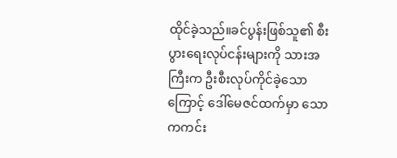ထိုင်ခဲ့သည်။ခင်ပွန်းဖြစ်သူ၏ စီးပွားရေးလုပ်ငန်းများကို သားအကြီးက ဦးစီးလုပ်ကိုင်ခဲ့သောကြောင့် ဒေါ်မေဇင်ထက်မှာ သောကကင်း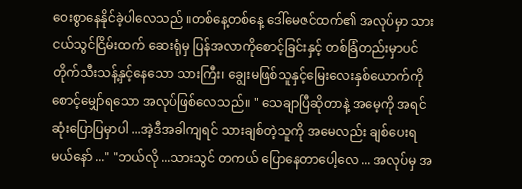ဝေးစွာနေနိုင်ခဲ့ပါလေသည် ။တစ်နေ့တစ်နေ့ ဒေါ်မေဇင်ထက်၏ အလုပ်မှာ သားငယ်သွင်ငြိမ်းထက် ဆေးရုံမှ ပြန်အလာကိုစောင့်ခြင်းနှင့် တစ်ခြံတည်းမှာပင် တိုက်သီးသန့်နှင့်နေသော သားကြီး၊ ချွေးမဖြစ်သူနှင့်မြေးလေးနှစ်ယောက်ကို စောင့်မျှော်ရသော အလုပ်ဖြစ်လေသည်။ " သေချာပြီဆိုတာနဲ့ အမေ့ကို အရင်ဆုံးပြောပြမှာပါ ...အဲ့ဒီအခါကျရင် သားချစ်တဲ့သူကို အမေလည်း ချစ်ပေးရမယ်နော် ..." "ဘယ်လို ...သားသွင် တကယ် ပြောနေတာပေါ့လေ ... အလုပ်မှ အ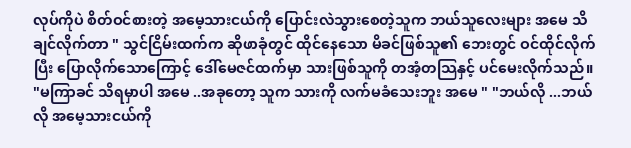လုပ်ကိုပဲ စိတ်ဝင်စားတဲ့ အမေ့သားငယ်ကို ပြောင်းလဲသွားစေတဲ့သူက ဘယ်သူလေးများ အမေ သိချင်လိုက်တာ " သွင်ငြိမ်းထက်က ဆိုဖာခုံတွင် ထိုင်နေသော မိခင်ဖြစ်သူ၏ ဘေးတွင် ဝင်ထိုင်လိုက်ပြီး ပြောလိုက်သောကြောင့် ဒေါ်မေဇင်ထက်မှာ သားဖြစ်သူကို တအံ့တသြနှင့် ပင်မေးလိုက်သည်။ "မကြာခင် သိရမှာပါ အမေ ..အခုတော့ သူက သားကို လက်မခံသေးဘူး အမေ " "ဘယ်လို ...ဘယ်လို အမေ့သားငယ်ကို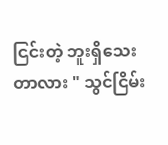ငြင်းတဲ့ ဘူးရှိသေးတာလား " သွင်ငြိမ်း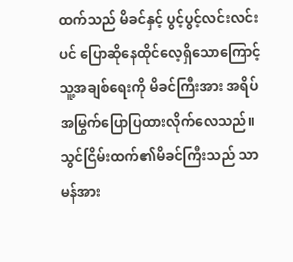ထက်သည် မိခင်နှင့် ပွင့်ပွင့်လင်းလင်းပင် ပြောဆိုနေထိုင်လေ့ရှိသောကြောင့် သူ့အချစ်ရေးကို မိခင်ကြီးအား အရိပ်အမြွက်ပြောပြထားလိုက်လေသည်။သွင်ငြိမ်းထက်၏မိခင်ကြီးသည် သာမန်အား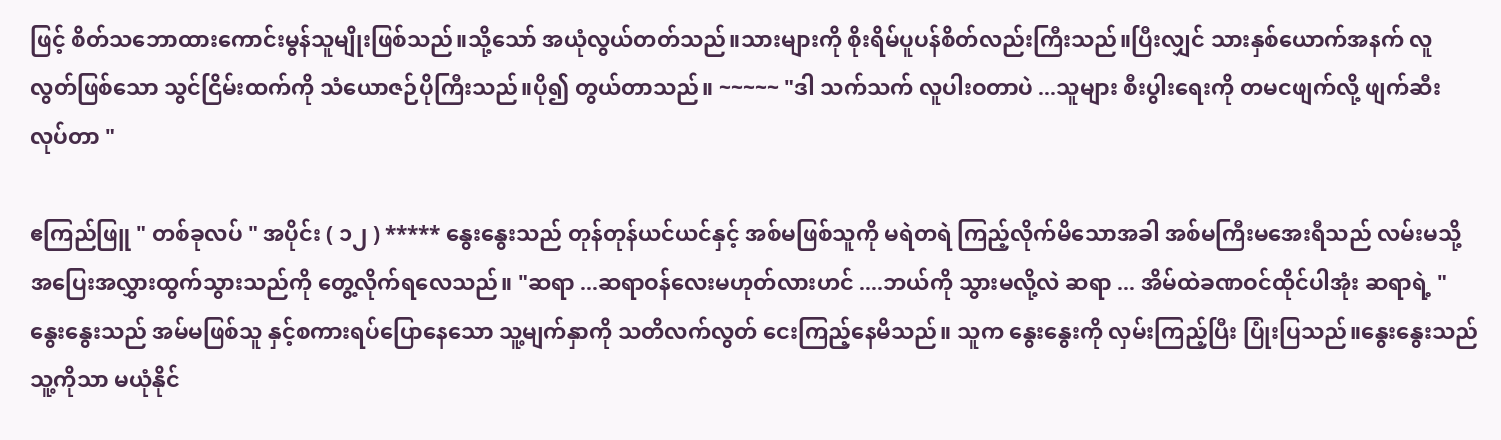ဖြင့် စိတ်သဘောထားကောင်းမွန်သူမျိုးဖြစ်သည်။သို့သော် အယုံလွယ်တတ်သည်။သားများကို စိုးရိမ်ပူပန်စိတ်လည်းကြီးသည်။ပြီးလျှင် သားနှစ်ယောက်အနက် လူလွတ်ဖြစ်သော သွင်ငြိမ်းထက်ကို သံယောဇဉ်ပိုကြီးသည်။ပို၍ တွယ်တာသည်။ ~~~~~ "ဒါ သက်သက် လူပါးဝတာပဲ ...သူများ စီးပွါးရေးကို တမငဖျက်လို့ ဖျက်ဆီးလုပ်တာ "

ဧကြည်ဖြူ " တစ်ခုလပ် " အပိုင်း ( ၁၂ ) ***** နွေးနွေးသည် တုန်တုန်ယင်ယင်နှင့် အစ်မဖြစ်သူကို မရဲတရဲ ကြည့်လိုက်မိသောအခါ အစ်မကြီးမအေးရီသည် လမ်းမသို့ အပြေးအလွှားထွက်သွားသည်ကို တွေ့လိုက်ရလေသည်။ "ဆရာ ...ဆရာဝန်လေးမဟုတ်လားဟင် ....ဘယ်ကို သွားမလို့လဲ ဆရာ ... အိမ်ထဲခဏဝင်ထိုင်ပါအုံး ဆရာရဲ့ " နွေးနွေးသည် အမ်မဖြစ်သူ နှင့်စကားရပ်ပြောနေသော သူ့မျက်နှာကို သတိလက်လွတ် ငေးကြည့်နေမိသည်။ သူက နွေးနွေးကို လှမ်းကြည့်ပြီး ပြုံးပြသည်။နွေးနွေးသည် သူ့ကိုသာ မယုံနိုင်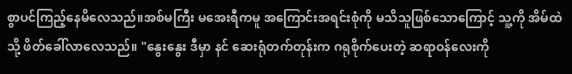စွာပင်ကြည့်နေမိလေသည်။အစ်မကြီး မအေးရီကမူ အကြောင်းအရင်းစုံကို မသိသူဖြစ်သောကြောင့် သူ့ကို အိမ်ထဲသို့ ဖိတ်ခေါ်လာလေသည်။ "နွေးနွေး ဒီမှာ နင် ဆေးရုံတက်တုန်းက ဂရုစိုက်ပေးတဲ့ ဆရာဝန်လေးကို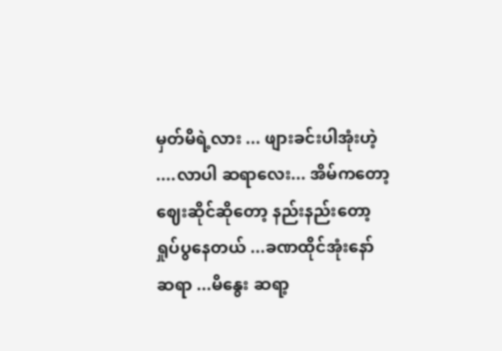မှတ်မိရဲ့လား ... ဖျားခင်းပါအုံးဟဲ့ ....လာပါ ဆရာလေး... အိမ်ကတော့ ဈေးဆိုင်ဆိုတော့ နည်းနည်းတော့ ရှုပ်ပွနေတယ် ...ခဏထိုင်အုံးနော် ဆရာ ...မိနွေး ဆရာ့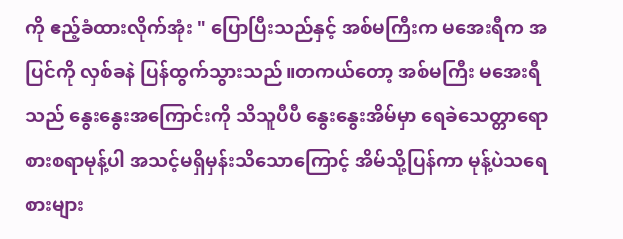ကို ဧည့်ခံထားလိုက်အုံး " ပြောပြီးသည်နှင့် အစ်မကြီးက မအေးရီက အပြင်ကို လှစ်ခနဲ ပြန်ထွက်သွားသည်။တကယ်တော့ အစ်မကြီး မအေးရီသည် နွေးနွေးအကြောင်းကို သိသူပီပီ နွေးနွေးအိမ်မှာ ရေခဲသေတ္တာရော စားစရာမုန့်ပါ အသင့်မရှိမှန်းသိသောကြောင့် အိမ်သို့ပြန်ကာ မုန့်ပဲသရေစားများ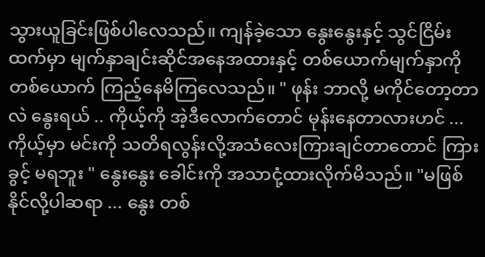သွားယူခြင်းဖြစ်ပါလေသည်။ ကျန်ခဲ့သော နွေးနွေးနှင့် သွင်ငြိမ်းထက်မှာ မျက်နှာချင်းဆိုင်အနေအထားနှင့် တစ်ယောက်မျက်နှာကို တစ်ယောက် ကြည့်နေမိကြလေသည်။ " ဖုန်း ဘာလို့ မကိုင်တော့တာလဲ နွေးရယ် .. ကိုယ့်ကို အဲ့ဒီလောက်တောင် မုန်းနေတာလားဟင် ... ကိုယ့်မှာ မင်းကို သတိရလွန်းလို့အသံလေးကြားချင်တာတောင် ကြားခွင့် မရဘူး " နွေးနွေး ခေါင်းကို အသာငုံ့ထားလိုက်မိသည်။ "မဖြစ်နိုင်လို့ပါဆရာ ... နွေး တစ်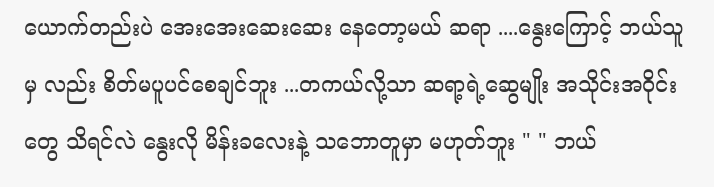ယောက်တည်းပဲ အေးအေးဆေးဆေး နေတော့မယ် ဆရာ ....နွေးကြောင့် ဘယ်သူမှ လည်း စိတ်မပူပင်စေချင်ဘူး ...တကယ်လို့သာ ဆရာ့ရဲ့ဆွေမျိုး အသိုင်းအဝိုင်းတွေ သိရင်လဲ နွေးလို မိန်းခလေးနဲ့ သဘောတူမှာ မဟုတ်ဘူး " " ဘယ်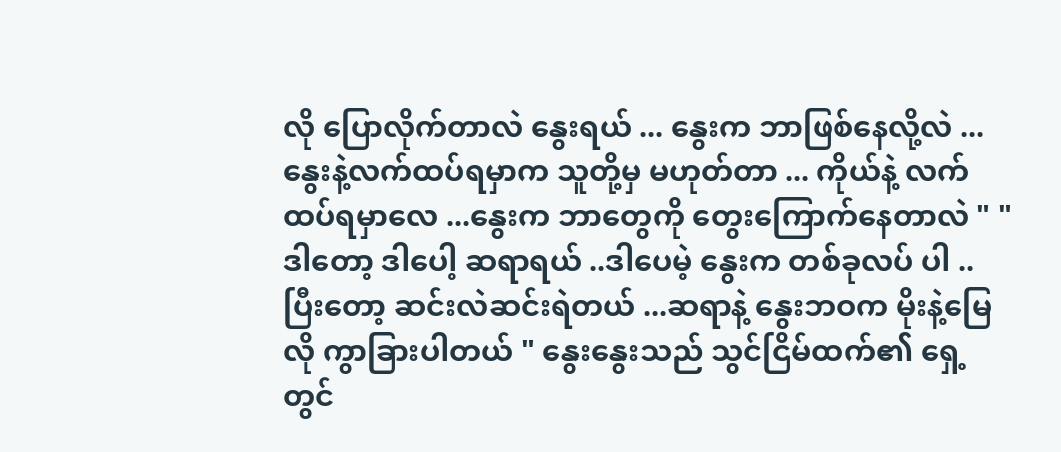လို ပြောလိုက်တာလဲ နွေးရယ် ... နွေးက ဘာဖြစ်နေလို့လဲ ... နွေးနဲ့လက်ထပ်ရမှာက သူတို့မှ မဟုတ်တာ ... ကိုယ်နဲ့ လက်ထပ်ရမှာလေ ...နွေးက ဘာတွေကို တွေးကြောက်နေတာလဲ " " ဒါတော့ ဒါပေါ့ ဆရာရယ် ..ဒါပေမဲ့ နွေးက တစ်ခုလပ် ပါ ..ပြီးတော့ ဆင်းလဲဆင်းရဲတယ် ...ဆရာနဲ့ နွေးဘဝက မိုးနဲ့မြေလို ကွာခြားပါတယ် " နွေးနွေးသည် သွင်ငြိမ်ထက်၏ ရှေ့တွင်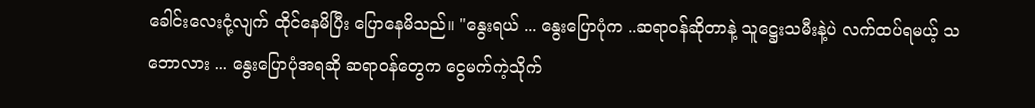ခေါင်းလေးငုံ့လျက် ထိုင်နေမိပြီး ပြောနေမိသည်။ "နွေးရယ် ... နွေးပြောပုံက ..ဆရာဝန်ဆိုတာနဲ့ သူဋ္ဌေးသမီးနဲ့ပဲ လက်ထပ်ရမယ့် သဘောလား ... နွေးပြောပုံအရဆို ဆရာဝန်တွေက ငွေမက်ကဲ့သိုက်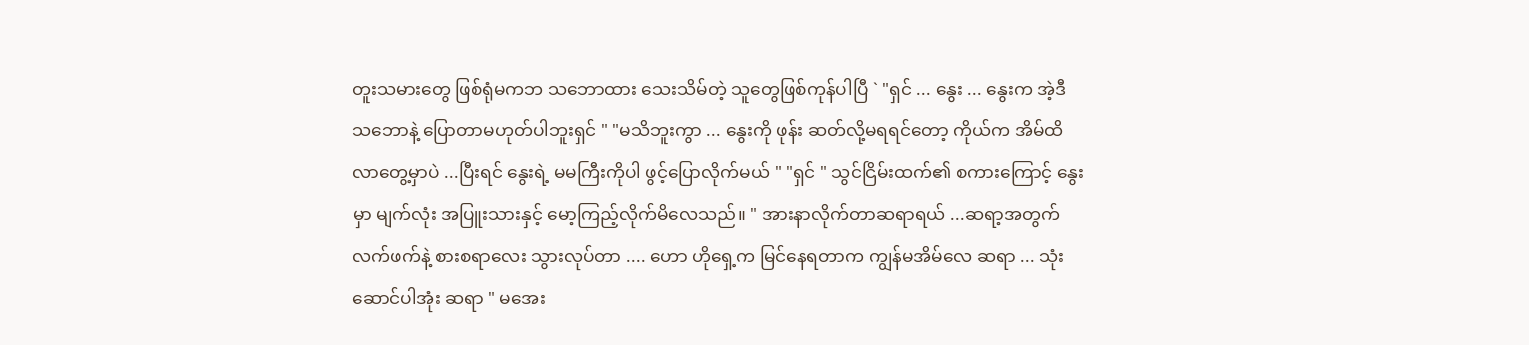တူးသမားတွေ ဖြစ်ရုံမကဘ သဘောထား သေးသိမ်တဲ့ သူတွေဖြစ်ကုန်ပါပြီ ` "ရှင် ... နွေး ... နွေးက အဲ့ဒီသဘောနဲ့ ပြောတာမဟုတ်ပါဘူးရှင် " "မသိဘူးကွာ ... နွေးကို ဖုန်း ဆတ်လို့မရရင်တော့ ကိုယ်က အိမ်ထိ လာတွေ့မှာပဲ ...ပြီးရင် နွေးရဲ့ မမကြီးကိုပါ ဖွင့်ပြောလိုက်မယ် " "ရှင် " သွင်ငြိမ်းထက်၏ စကားကြောင့် နွေးမှာ မျက်လုံး အပြူးသားနှင့် မော့ကြည့်လိုက်မိလေသည်။ " အားနာလိုက်တာဆရာရယ် ...ဆရာ့အတွက် လက်ဖက်နဲ့ စားစရာလေး သွားလုပ်တာ .... ဟော ဟိုရှေ့က မြင်နေရတာက ကျွန်မအိမ်လေ ဆရာ ... သုံးဆောင်ပါအုံး ဆရာ " မအေး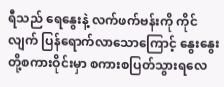ရီသည် ရေနွေးနဲ့ လက်ဖက်ဗန်းကို ကိုင်လျက် ပြန်ရောက်လာသောကြောင့် နွေးနွေးတို့စကားဝိုင်းမှာ စကားစပြတ်သွားရလေ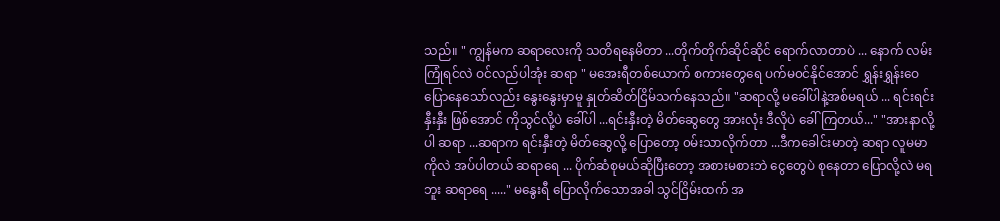သည်။ " ကျွန်မက ဆရာလေးကို သတိရနေမိတာ ...တိုက်တိုက်ဆိုင်ဆိုင် ရောက်လာတာပဲ ... နောက် လမ်းကြုံရင်လဲ ဝင်လည်ပါအုံး ဆရာ " မအေးရီတစ်ယောက် စကားတွေရေ ပက်မ၀င်နိုင်အောင် ရွှန်းရွှန်းဝေပြောနေသော်လည်း နွေးနွေးမှာမူ နှုတ်ဆိတ်ငြိမ်သက်နေသည်။ "ဆရာလို့ မခေါ်ပါနဲ့အစ်မရယ် ... ရင်းရင်းနှီးနှီး ဖြစ်အောင် ကိုသွင်လို့ပဲ ခေါ်ပါ ...ရင်းနှီးတဲ့ မိတ်ဆွေတွေ အားလုံး ဒီလိုပဲ ခေါ်ကြတယ်..." "အားနာလို့ပါ ဆရာ ...ဆရာက ရင်းနှီးတဲ့ မိတ်ဆွေလို့ ပြောတော့ ၀မ်းသာလိုက်တာ ...ဒီကခေါင်းမာတဲ့ ဆရာ လူမမာကိုလဲ အပ်ပါတယ် ဆရာရေ ... ပိုက်ဆံစုမယ်ဆိုပြီးတော့ အစားမစားဘဲ ငွေတွေပဲ စုနေတာ ပြောလို့လဲ မရဘူး ဆရာရေ ....." မနွေးရီ ပြောလိုက်သောအခါ သွင်ငြိမ်းထက် အ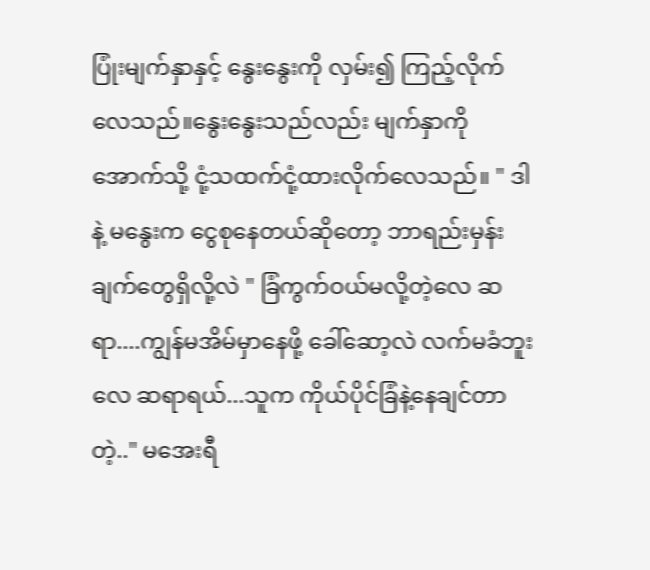ပြုံးမျက်နှာနှင့် နွေးနွေးကို လှမ်း၍ ကြည့်လိုက်လေသည်။နွေးနွေးသည်လည်း မျက်နှာကိုအောက်သို့ ငုံ့သထက်ငုံ့ထားလိုက်လေသည်။ " ဒါနဲ့ မနွေးက ငွေစုနေတယ်ဆိုတော့ ဘာရည်းမှန်းချက်တွေရှိလို့လဲ " ခြံကွက်ဝယ်မလို့တဲ့လေ ဆရာ....ကျွန်မအိမ်မှာနေဖို့ ခေါ်ဆော့လဲ လက်မခံဘူးလေ ဆရာရယ်...သူက ကိုယ်ပိုင်ခြံနဲ့နေချင်တာတဲ့.." မအေးရီ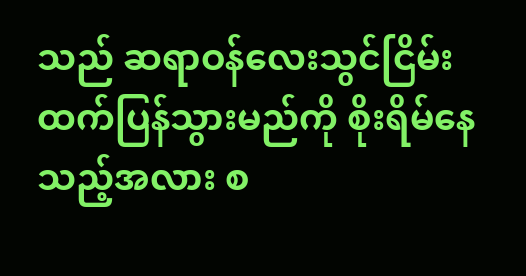သည် ဆရာဝန်လေးသွင်ငြိမ်းထက်ပြန်သွားမည်ကို စိုးရိမ်နေသည့်အလား စ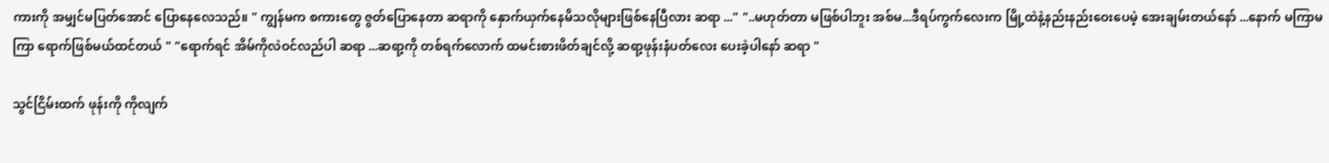ကားကို အမျှင်မပြတ်အောင် ပြောနေလေသည်။ " ကျွန်မက စကားတွေ ဇွတ်ပြောနေတာ ဆရာ‌ကို နှောက်ယှက်နေမိသလိုများဖြစ်နေပြီလား ဆရာ ..." "..မဟုတ်တာ မဖြစ်ပါဘူး အစ်မ...ဒီရပ်ကွက်လေးက မြို့ထဲနဲ့နည်းနည်းဝေးပေမဲ့ အေးချမ်းတယ်နော် ...နောက် မကြာမကြာ ရောက်ဖြစ်မယ်ထင်တယ် " "ရောက်ရင် အိမ်ကိုလဲဝင်လည်ပါ ဆရာ ...ဆရာ့ကို တစ်ရက်လောက် ထမင်းစားဖိတ်ချင်လို့ ဆရာ့ဖုန်းနံပတ်လေး ပေးခဲ့ပါနော် ဆရာ "

သွင်ငြိမ်းထက် ဖုန်းကို ကိုလျက်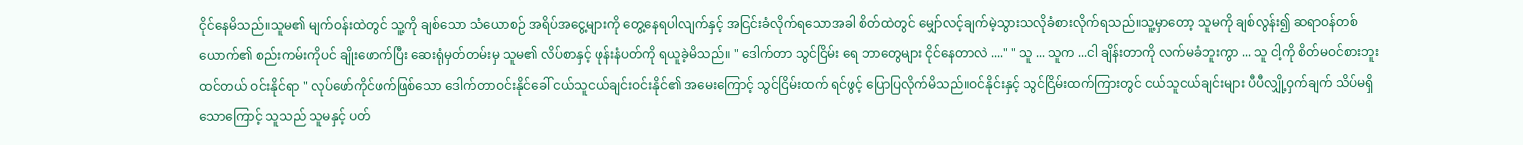ငိုင်နေမိသည်။သူမ၏ မျက်ဝန်းထဲတွင် သူ့ကို ချစ်သော သံယောစဉ် အရိပ်အငွေ့များကို တွေ့နေရပါလျက်နှင့် အငြင်းခံလိုက်ရသောအခါ စိတ်ထဲတွင် မျှော်လင့်ချက်မဲ့သွားသလိုခံစားလိုက်ရသည်။သူ့မှာတော့ သူမကို ချစ်လွန်း၍ ဆရာဝန်တစ်ယောက်၏ စည်းကမ်းကိုပင် ချိုးဖောက်ပြီး ဆေးရုံမှတ်တမ်းမှ သူမ၏ လိပ်စာနှင့် ဖုန်းနံပတ်ကို ရယူခဲ့မိသည်။ " ဒေါက်တာ သွင်ငြိမ်း ရေ ဘာတွေများ ငိုင်နေတာလဲ ...." " သူ ... သူက ...ငါ ချိန်းတာကို လက်မခံဘူးကွာ ... သူ ငါ့ကို စိတ်မဝင်စားဘူးထင်တယ် ဝင်းနိုင်ရာ " လုပ်ဖော်ကိုင်ဖက်ဖြစ်သော ဒေါက်တာဝင်းနိုင်ခေါ် ငယ်သူငယ်ချင်းဝင်းနိုင်၏ အမေးကြောင့် သွင်ငြိမ်းထက် ရင်ဖွင့် ပြောပြလိုက်မိသည်။ဝင်နိုင်းနှင့် သွင်ငြိမ်းထက်ကြားတွင် ငယ်သူငယ်ချင်းများ ပီပီလျှို့ဝှက်ချက် သိပ်မရှိသောကြောင့် သူသည် သူမနှင့် ပတ်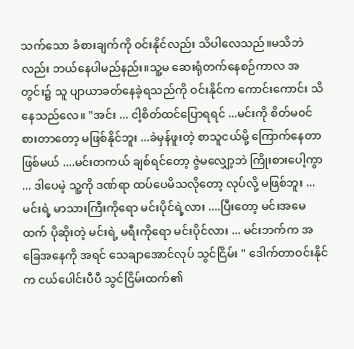သက်သော ခံစားချက်ကို ဝင်းနိုင်လည်း သိပါလေသည်။မသိဘဲလည်း ဘယ်နေပါမည်နည်း။သူ့မ ဆေးရုံတက်နေစဉ်ကာလ အတွင်း၌ သူ ပျာယာခတ်နေခဲ့ရသည်ကို ဝင်းနိုင်က ကောင်းကောင်း သိနေသည်လေ။ "အင်း ... ငါ့စိတ်ထင်ပြောရရင် ...မင်းကို စိတ်မ၀င်စားတာတော့ မဖြစ်နိုင်ဘူး ...ခဲမှန်ဖူးတဲ့ စာသူငယ်မို့ ကြောက်နေတာဖြစ်မယ် ....မင်းတကယ် ချစ်ရင်တော့ ဇွဲမလျှော့ဘဲ ကြိုးစားပေါ့ကွာ ... ဒါပေမဲ့ သူ့ကို ဒဏ်ရာ ထပ်ပေမိသလိုတော့ လုပ်လို့ မဖြစ်ဘူး ... မင်းရဲ့ မာသားကြီးကိုရော မင်းပိုင်ရဲ့လား ....ပြီးတော့ မင်းအမေထက် ပိုဆိုးတဲ့ မင်းရဲ့ မရီးကိုရော မင်းပိုင်လား ... မင်းဘက်က အခြေအနေကို အရင် သေချာအောင်လုပ် သွင်ငြိမ်း " ဒေါက်တာဝင်းနိုင်က ငယ်ပေါင်းပီပီ သွင်ငြိမ်းထက်၏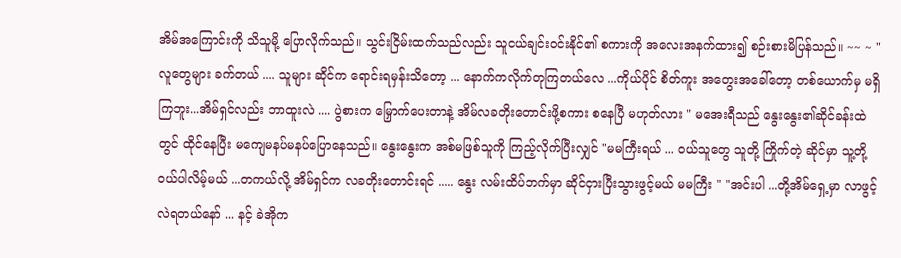အိမ်အကြောင်းကို သိသူမို့ ပြောလိုက်သည်။ သွင်းငြိမ်းထက်သည်လည်း သူငယ်ချင်းဝင်းနိုင်၏ စကားကို အလေးအနက်ထား၍ စဉ်းစားမိပြန်သည်။ ~~ ~ " လူတွေများ ခက်တယ် .... သူများ ဆိုင်က ရောင်းရမှန်းသိတော့ ... နောက်ကလိုက်တုကြတယ်လေ ...ကိုယ်ပိုင် စိတ်ကူး အတွေးအခေါ်တော့ တစ်ယောက်မှ မရှိကြဘူး...အိမ်ရှင်လည်း ဘာထူးလဲ .... ပွဲစားက မြှောက်ပေးတာနဲ့ အိမ်လခတိုးတောင်းဖို့စကား စနေပြီ မဟုတ်လား " မအေးရီသည် နွေးနွေး၏ဆိုင်ခန်းထဲတွင် ထိုင်နေပြီး မကျေမနပ်မနပ်ပြောနေသည်။ နွေးနွေးက အစ်မဖြစ်သူကို ကြည့်လိုက်ပြီးလျှင် "မမကြီးရယ် ... ၀ယ်သူတွေ သူတို့ ကြိုက်တဲ့ ဆိုင်မှာ သူ့တို့ဝယ်ပါလိမ့်မယ် ...တကယ်လို့ အိမ်ရှင်က လခတိုးတောင်းရင် ..... နွေး လမ်းထိပ်ဘက်မှာ ဆိုင်ငှားပြီးသွားဖွင့်မယ် မမကြီး " "အင်းပါ ...တို့အိမ်ရှေ့မှာ လာဖွင့်လဲရတယ်နော် ... နင့် ခဲအိုက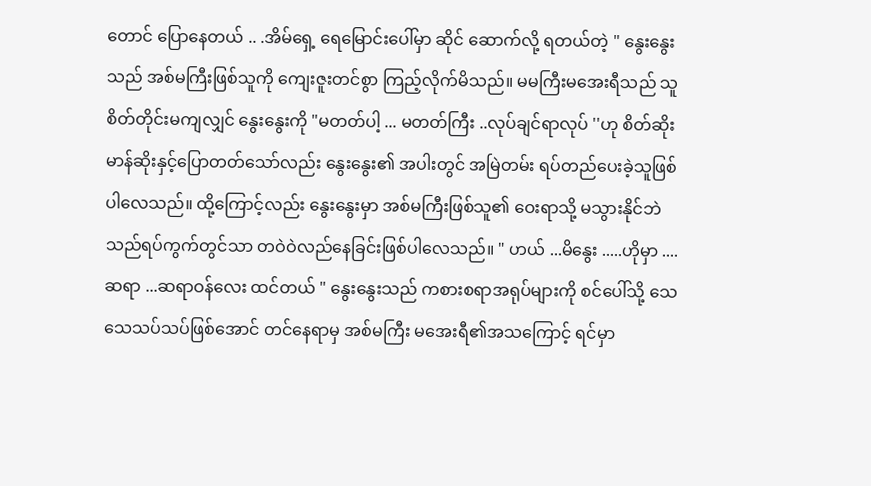တောင် ပြောနေတယ် .. .အိမ်ရှေ့ ရေမြောင်းပေါ်မှာ ဆိုင် ဆောက်လို့ ရတယ်တဲ့ " နွေးနွေးသည် အစ်မကြီးဖြစ်သူကို ကျေးဇူးတင်စွာ ကြည့်လိုက်မိသည်။ မမကြီးမအေးရီသည် သူစိတ်တိုင်းမကျလျှင် နွေးနွေးကို "မတတ်ပါ့ ... မတတ်ကြီး ..လုပ်ချင်ရာလုပ် ''ဟု စိတ်ဆိုးမာန်ဆိုးနှင့်ပြောတတ်သော်လည်း နွေးနွေး၏ အပါးတွင် အမြဲတမ်း ရပ်တည်ပေးခဲ့သူဖြစ်ပါလေသည်။ ထို့ကြောင့်လည်း နွေးနွေးမှာ အစ်မကြီးဖြစ်သူ၏ ဝေးရာသို့ မသွားနိုင်ဘဲ သည်ရပ်ကွက်တွင်သာ တဝဲဝဲလည်နေခြင်းဖြစ်ပါလေသည်။ " ဟယ် ...မိနွေး .....ဟိုမှာ ....ဆရာ ...ဆရာဝန်လေး ထင်တယ် " နွေးနွေးသည် ကစားစရာအရုပ်များကို စင်ပေါ်သို့ သေသေသပ်သပ်ဖြစ်အောင် တင်နေရာမှ အစ်မကြီး မအေးရီ၏အသကြောင့် ရင်မှာ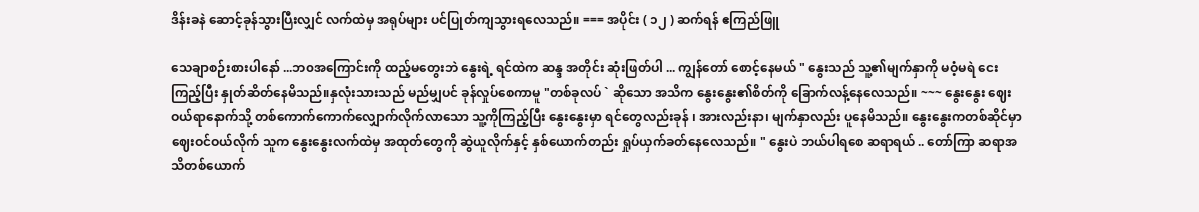ဒိန်းခနဲ ဆောင့်ခုန်သွားပြီးလျှင် လက်ထဲမှ အရုပ်များ ပင်ပြုတ်ကျသွားရလေသည်။ === အပိုင်း ( ၁၂ ) ဆက်ရန် ဧကြည်ဖြူ

သေချာစဉ်းစားပါနော် ...ဘ၀အကြောင်းကို ထည့်မတွေးဘဲ နွေးရဲ့ ရင်ထဲက ဆန္ဒ အတိုင်း ဆုံးဖြတ်ပါ ... ကျွန်တော် စောင့်နေမယ် " နွေးသည် သူ့၏မျက်နှာကို မဝံ့မရဲ ငေးကြည့်ပြီး နှုတ်ဆိတ်နေမိသည်။နှလုံးသားသည် မည်မျှပင် ခုန်လှုပ်စေကာမူ "တစ်ခုလပ် ` ဆိုသော အသိက နွေးနွေး၏စိတ်ကို ခြောက်လန့်နေလေသည်။ ~~~ နွေးနွေး ဈေးဝယ်ရာနောက်သို့ တစ်ကောက်ကောက်လျှောက်လိုက်လာသော သူ့ကိုကြည့်ပြီး နွေးနွေးမှာ ရင်တွေလည်းခုန် ၊ အားလည်းနာ၊ မျက်နှာလည်း ပူနေမိသည်။ နွေးနွေးကတစ်ဆိုင်မှာ ဈေးဝင်ဝယ်လိုက် သူက နွေးနွေးလက်ထဲမှ အထုတ်တွေကို ဆွဲယူလိုက်နှင့် နှစ်ယောက်တည်း ရှုပ်ယှက်ခတ်နေလေသည်။ " နွေးပဲ ဘယ်ပါရစေ ဆရာရယ် .. တော်ကြာ ဆရာအသိတစ်ယောက်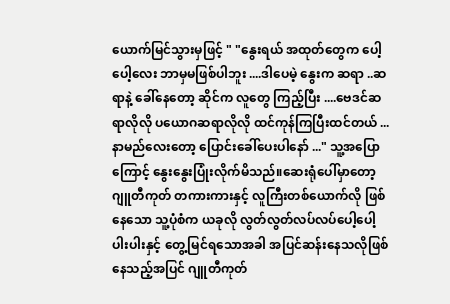ယောက်မြင်သွားမှဖြင့် " "နွေးရယ် အထုတ်တွေက ပေါ့ပေါ့လေး ဘာမှမဖြစ်ပါဘူး ....ဒါပေမဲ့ နွေးက ဆရာ ..ဆရာနဲ့ ခေါ်နေတော့ ဆိုင်က လူတွေ ကြည့်ပြီး ....ဗေဒင်ဆရာလိုလို ပယောဂဆရာလိုလို ထင်ကုန်ကြပြီးထင်တယ် ... နာမည်လေးတော့ ပြောင်းခေါ်ပေးပါနော် ..." သူ့အပြောကြောင့် နွေးနွေးပြုံးလိုက်မိသည်။ဆေးရုံပေါ်မှာတော့ ဂျူတီကုတ် တကားကားနှင့် လူကြီးတစ်ယောက်လို ဖြစ်နေသော သူ့ပုံစံက ယခုလို လွတ်လွတ်လပ်လပ်ပေါ့ပေါ့ပါးပါးနှင့် တွေ့မြင်ရသောအခါ အပြင်ဆန်းနေသလိုဖြစ်နေသည့်အပြင် ဂျူတီကုတ်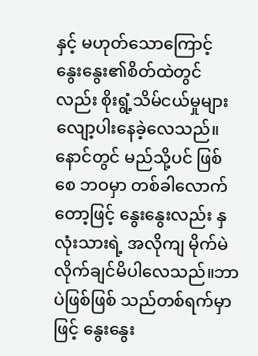နှင့် မဟုတ်သောကြောင့် နွေးနွေး၏စိတ်ထဲတွင်လည်း စိုးရွံ့သိမ်ငယ်မှုများ လျော့ပါးနေခဲ့လေသည်။နောင်တွင် မည်သို့ပင် ဖြစ်စေ ဘဝမှာ တစ်ခါလောက်တော့ဖြင့် နွေးနွေးလည်း နှလုံးသားရဲ့ အလိုကျ မိုက်မဲလိုက်ချင်မိပါလေသည်။ဘာပဲဖြစ်ဖြစ် သည်တစ်ရက်မှာဖြင့် နွေးနွေး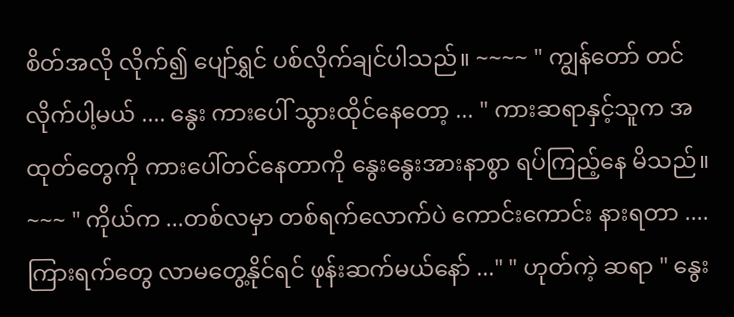စိတ်အလို လိုက်၍ ပျော်ရွှင် ပစ်လိုက်ချင်ပါသည်။ ~~~~ " ကျွန်တော် တင်လိုက်ပါ့မယ် .... နွေး ကားပေါ် သွားထိုင်နေတော့ ... " ကားဆရာနှင့်သူက အထုတ်တွေကို ကားပေါ်တင်နေတာကို နွေးနွေးအားနာစွာ ရပ်ကြည့်နေ မိသည်။ ~~~ " ကိုယ်က ...တစ်လမှာ တစ်ရက်လောက်ပဲ ကောင်းကောင်း နားရတာ .... ကြားရက်တွေ လာမတွေ့နိုင်ရင် ဖုန်းဆက်မယ်နော် ..." " ဟုတ်ကဲ့ ဆရာ " နွေး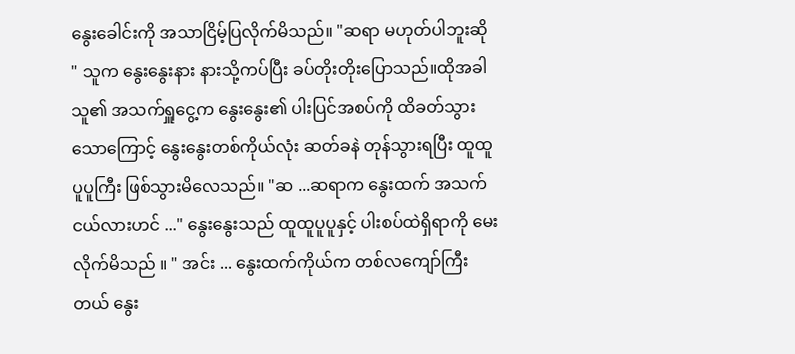နွေးခေါင်းကို အသာငြိမ့်ပြလိုက်မိသည်။ "ဆရာ မဟုတ်ပါဘူးဆို " သူက နွေးနွေးနား နားသို့ကပ်ပြီး ခပ်တိုးတိုးပြောသည်။ထိုအခါ သူ၏ အသက်ရှူငွေ့က နွေးနွေး၏ ပါးပြင်အစပ်ကို ထိခတ်သွားသောကြောင့် နွေးနွေးတစ်ကိုယ်လုံး ဆတ်ခနဲ တုန်သွားရပြီး ထူထူပူပူကြီး ဖြစ်သွားမိလေသည်။ "ဆ ...ဆရာက နွေးထက် အသက်ငယ်လားဟင် ..." နွေးနွေးသည် ထူထူပူပူနှင့် ပါးစပ်ထဲရှိရာကို မေးလိုက်မိသည် ။ " အင်း ... နွေးထက်ကိုယ်က တစ်လကျော်ကြီးတယ် နွေး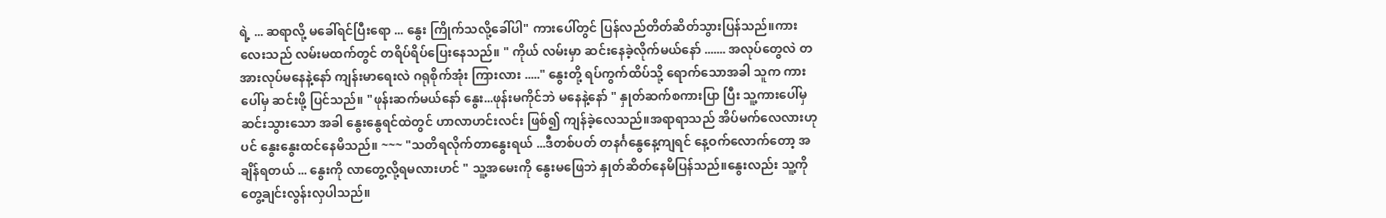ရဲ့ ... ဆရာလို့ မခေါ်ရင်ပြီးရော ... နွေး ကြိုက်သလို့ခေါ်ပါ" ကားပေါ်တွင် ပြန်လည်တိတ်ဆိတ်သွားပြန်သည်။ကားလေးသည် လမ်းမထက်တွင် တရိပ်ရိပ်ပြေးနေသည်။ " ကိုယ် လမ်းမှာ ဆင်းနေခဲ့လိုက်မယ်နော် ....... အလုပ်တွေလဲ တအားလုပ်မနေနဲ့နော် ကျန်းမာရေးလဲ ဂရုစိုက်အုံး ကြားလား ....." နွေးတို့ ရပ်ကွက်ထိပ်သို့ ရောက်သောအခါ သူက ကားပေါ်မှ ဆင်းဖို့ ပြင်သည်။ "ဖုန်းဆက်မယ်နော် နွေး...ဖုန်းမကိုင်ဘဲ မနေနဲ့နော် " နှုတ်ဆက်စကားပြာ ပြီး သူ့ကားပေါ်မှ ဆင်းသွားသော အခါ နွေးနွေရင်ထဲတွင် ဟာလာဟင်းလင်း ဖြစ်၍ ကျန်ခဲ့လေသည်။အရာရာသည် အိပ်မက်လေလားဟုပင် နွေးနွေးထင်နေမိသည်။ ~~~ "သတိရလိုက်တာနွေးရယ် ...ဒီတစ်ပတ် တနင်္ဂနွေနေ့ကျရင် နေ့ဝက်လောက်တော့ အချိန်ရတယ် ... နွေးကို လာတွေ့လို့ရမလားဟင် " သူ့အမေးကို နွေးမဖြေဘဲ နှုတ်ဆိတ်နေမိပြန်သည်။နွေးလည်း သူ့ကို တွေ့ချင်းလွန်းလှပါသည်။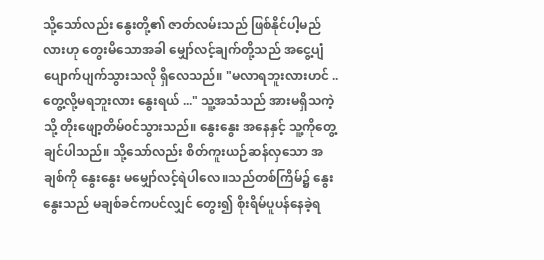သို့သော်လည်း နွေးတို့၏ ဇာတ်လမ်းသည် ဖြစ်နိုင်ပါ့မည်လားဟု တွေးမိသောအခါ မျှော်လင့်ချက်တို့သည် အငွေ့ပျံပျောက်ပျက်သွားသလို ရှိလေသည်။ "မလာရဘူးလားဟင် ..တွေ့လို့မရဘူးလား နွေးရယ် ..." သူ့အသံသည် အားမရှိသကဲ့သို့ တိုးဖျော့တိမ်၀င်သွားသည်။ နွေးနွေး အနေနှင့် သူ့ကိုတွေ့ချင်ပါသည်။ သို့သော်လည်း စိတ်ကူးယဉ်ဆန်လှသော အချစ်ကို နွေးနွေး မမျှော်လင့်ရဲပါလေ။သည်တစ်ကြိမ်၌ နွေးနွေးသည် မချစ်ခင်ကပင်လျှင် တွေး၍ စိုးရိမ်ပူပန်နေခဲ့ရ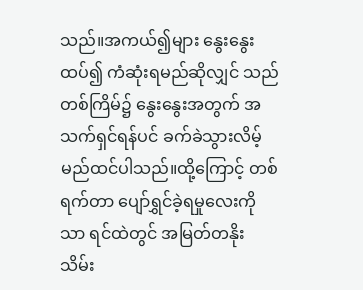သည်။အကယ်၍များ နွေးနွေးထပ်၍ ကံဆုံးရမည်ဆိုလျှင် သည်တစ်ကြိမ်၌ နွေးနွေးအတွက် အသက်ရှင်ရန်ပင် ခက်ခဲသွားလိမ့်မည်ထင်ပါသည်။ထို့ကြောင့် တစ်ရက်တာ ပျော်ရွှင်ခဲ့ရမှုလေးကိုသာ ရင်ထဲတွင် အမြတ်တနိုး သိမ်း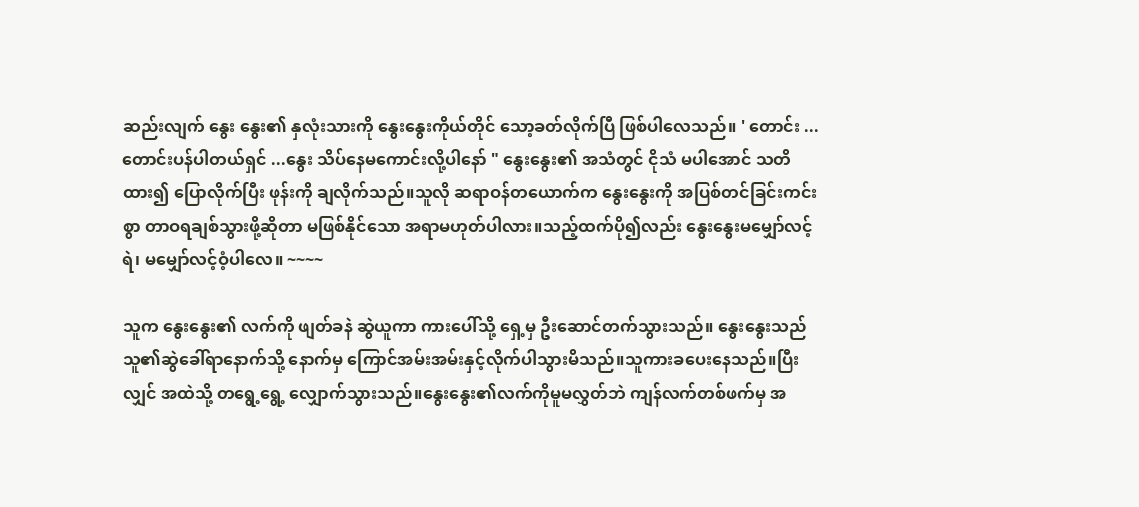ဆည်းလျက် နွေး နွေး၏ နှလုံးသားကို နွေးနွေးကိုယ်တိုင် သော့ခတ်လိုက်ပြီ ဖြစ်ပါလေသည်။ ' တောင်း ... တောင်းပန်ပါတယ်ရှင် ...နွေး သိပ်နေမကောင်းလို့ပါနော် " နွေးနွေး၏ အသံတွင် ငိုသံ မပါအောင် သတိထား၍ ပြောလိုက်ပြီး ဖုန်းကို ချလိုက်သည်။သူလို ဆရာဝန်တယောက်က နွေးနွေးကို အပြစ်တင်ခြင်းကင်းစွာ တာဝရချစ်သွားဖို့ဆိုတာ မဖြစ်နိုင်သော အရာမဟုတ်ပါလား။သည့်ထက်ပို၍လည်း နွေးနွေးမမျှော်လင့်ရဲ၊ မမျှော်လင့်ဝံ့ပါလေ။ ~~~~

သူက နွေးနွေး၏ လက်ကို ဖျတ်ခနဲ ဆွဲယူကာ ကားပေါ်သို့ ရှေ့မှ ဦးဆောင်တက်သွားသည်။ နွေးနွေးသည် သူ၏ဆွဲခေါ်ရာနောက်သို့ နောက်မှ ကြောင်အမ်းအမ်းနှင့်လိုက်ပါသွားမိသည်။သူကားခပေးနေသည်။ပြီးလျှင် အထဲသို့ တရွေ့ရွေ့ လျှောက်သွားသည်။နွေးနွေး၏လက်ကိုမူမလွှတ်ဘဲ ကျန်လက်တစ်ဖက်မှ အ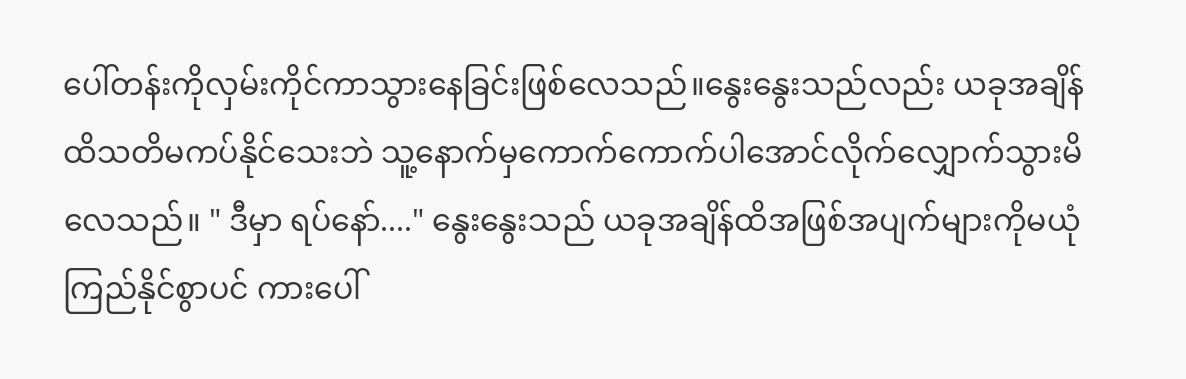ပေါ်တန်းကိုလှမ်းကိုင်ကာသွားနေခြင်းဖြစ်လေသည်။နွေးနွေးသည်လည်း ယခုအချိန်ထိသတိမကပ်နိုင်သေးဘဲ သူ့နောက်မှကောက်ကောက်ပါအောင်လိုက်လျှောက်သွားမိလေသည်။ " ဒီမှာ ရပ်နော်...." နွေးနွေးသည် ယခုအချိန်ထိအဖြစ်အပျက်များကိုမယုံကြည်နိုင်စွာပင် ကားပေါ်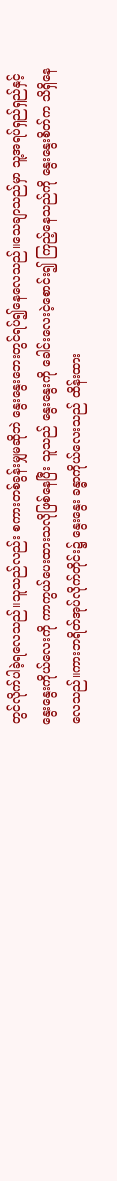တွင်လိုက်ပါခဲ့ရလေသည်။သူသည်လည်း စကားတစ်ခွန်းမျှမဆိုဘဲ နွေး‌နွေးဘေးတွင်ရပ်၍နေလေသည်။သေချာသည်မှာ သူ့အရပ်ရှည်ရှည်နှင့်နွေးနွေးကိုယ်လေးကို ကာကွယ်ပေးထားသလိုဖြစ်နေပြီး သူသည် နွေးနွေးကို ခေါင်းလေးငဲ့စောင်း၍ ကြည့်နေသည်ကို နွေးနွေးစိတ်က သိရှိနေလေသည်။ကားဘရိတ်အုပ်လိုက်တိုင်း၌ နွေးနွေး ခန္ဓာကိုယ်လေးသည် ထိန်းထား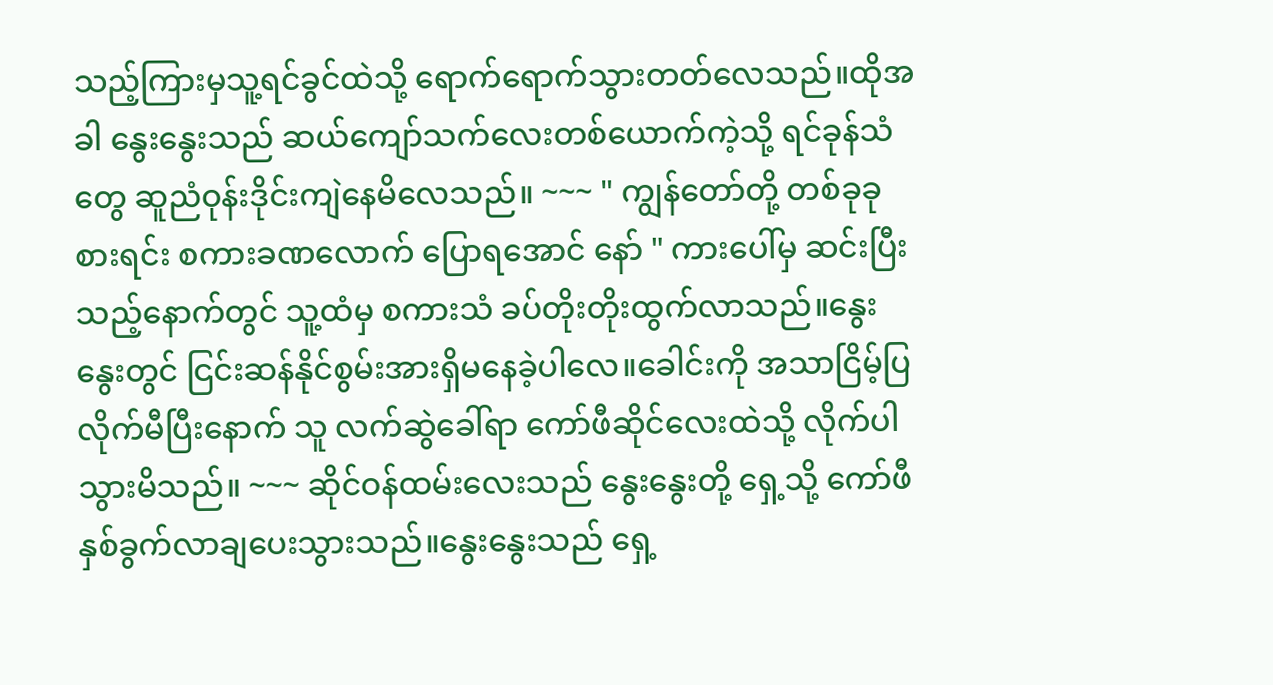သည့်ကြားမှသူ့ရင်ခွင်ထဲသို့ ရောက်ရောက်သွားတတ်လေသည်။ထိုအခါ နွေးနွေးသည် ဆယ်ကျော်သက်လေးတစ်ယောက်ကဲ့သို့ ရင်ခုန်သံတွေ ဆူညံဝုန်းဒိုင်းကျဲနေမိလေသည်။ ~~~ " ကျွန်တော်တို့ တစ်ခုခုစားရင်း စကားခဏလောက် ပြောရအောင် နော် " ကားပေါ်မှ ဆင်းပြီးသည့်နောက်တွင် သူ့ထံမှ စကားသံ ခပ်တိုးတိုးထွက်လာသည်။နွေးနွေးတွင် ငြင်းဆန်နိုင်စွမ်းအားရှိမနေခဲ့ပါလေ။ခေါင်းကို အသာငြိမ့်ပြလိုက်မီပြီးနောက် သူ လက်ဆွဲခေါ်ရာ ကော်ဖီဆိုင်လေးထဲသို့ လိုက်ပါသွားမိသည်။ ~~~ ဆိုင်ဝန်ထမ်းလေးသည် နွေးနွေးတို့ ရှေ့သို့ ကော်ဖီနှစ်ခွက်လာချပေးသွားသည်။နွေးနွေးသည် ရှေ့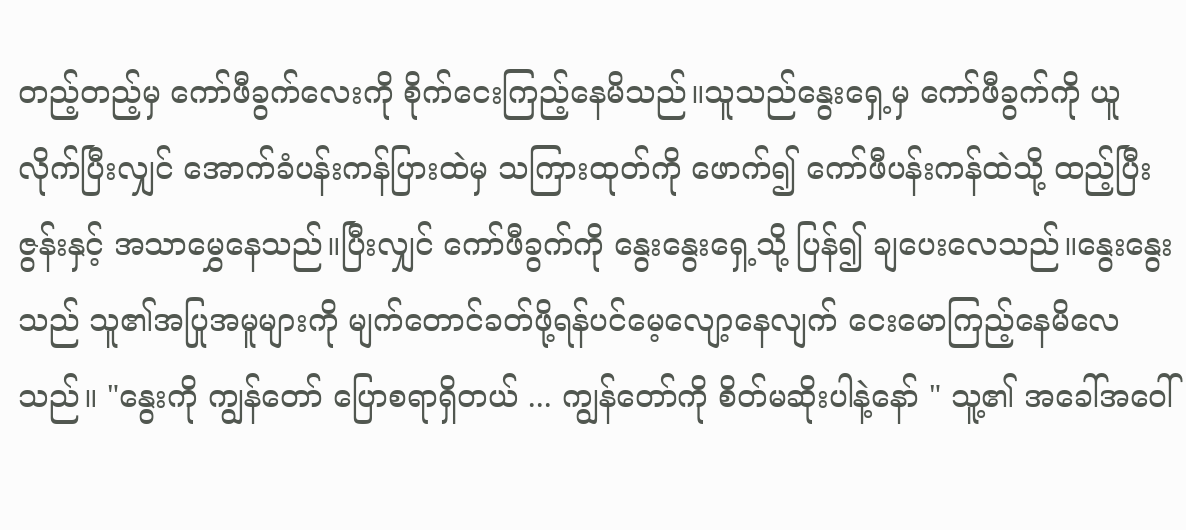တည့်တည့်မှ ကော်ဖီခွက်လေးကို စိုက်ငေးကြည့်နေမိသည်။သူသည်နွေးရှေ့မှ ကော်ဖီခွက်ကို ယူလိုက်ပြီးလျှင် အောက်ခံပန်းကန်ပြားထဲမှ သကြားထုတ်ကို ဖောက်၍ ကော်ဖီပန်းကန်ထဲသို့ ထည့်ပြီး ဇွန်းနှင့် အသာမွှေနေသည်။ပြီးလျှင် ကော်ဖီခွက်ကို နွေးနွေးရှေ့သို့ ပြန်၍ ချပေးလေသည်။နွေးနွေးသည် သူ၏အပြုအမူများကို မျက်တောင်ခတ်ဖို့ရန်ပင်မေ့လျော့နေလျက် ငေးမောကြည့်နေမိလေသည်။ "နွေးကို ကျွန်တော် ပြောစရာရှိတယ် ... ကျွန်တော်ကို စိတ်မဆိုးပါနဲ့နော် " သူ့၏ အခေါ်အဝေါ်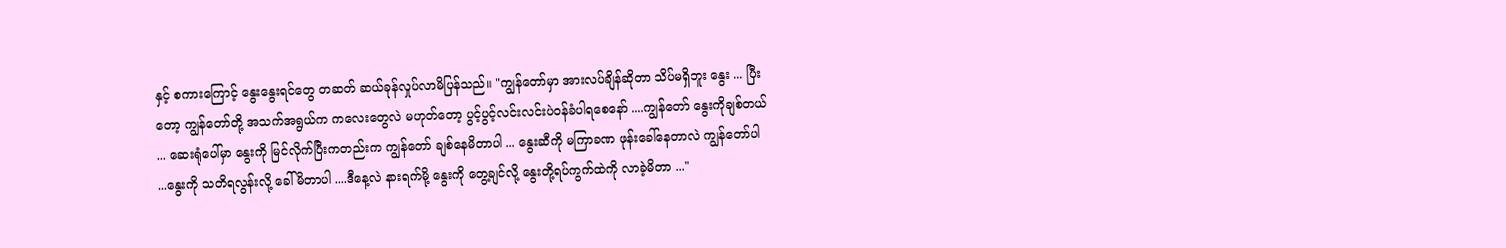နှင့် စကားကြောင့် နွေးနွေးရင်တွေ တဆတ် ဆယ်ခုန်လှုပ်လာမိပြန်သည်။ "ကျွန်တော်မှာ အားလပ်ချိန်ဆိုတာ သိပ်မရှိဘူး နွေး ... ပြီးတော့ ကျွန်တော်တို့ အသက်အရွယ်က ကလေးတွေလဲ မဟုတ်တော့ ပွင့်ပွင့်လင်းလင်းပဲဝန်ခံပါရစေနော် ....ကျွန်တော် နွေးကိုချစ်တယ် ... ဆေးရုံပေါ်မှာ နွေးကို မြင်လိုက်ပြီးကတည်းက ကျွန်တော် ချစ်နေမိတာပါ ... နွေးဆီကို မကြာခဏ ဖုန်းခေါ်နေတာလဲ ကျွန်တော်ပါ ...နွေးကို သတိရလွန်းလို့ ခေါ်မိတာပါ ....ဒီနေ့လဲ နားရက်မို့ နွေးကို တွေ့ချင်လို့ နွေးတို့ရပ်ကွက်ထဲကို လာခဲ့မိတာ ..."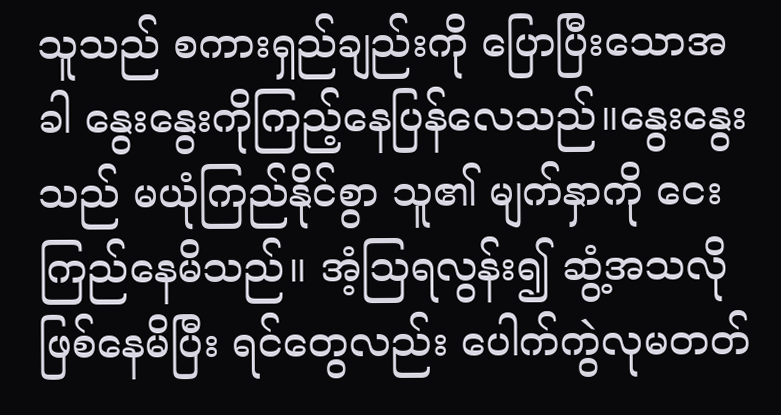သူသည် စကားရှည်ချည်းကို ပြောပြီးသောအခါ နွေးနွေးကိုကြည့်နေပြန်လေသည်။နွေးနွေးသည် မယုံကြည်နိုင်စွာ သူ၏ မျက်နှာကို ငေးကြည်နေမိသည်။ အံ့သြရလွန်း၍ ဆွံ့အသလိုဖြစ်နေမိပြီး ရင်တွေလည်း ပေါက်ကွဲလုမတတ်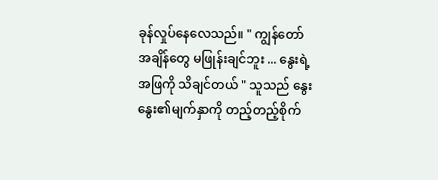ခုန်လှုပ်နေလေသည်။ " ကျွန်တော် အချိန်တွေ မဖြုန်းချင်ဘူး ... နွေးရဲ့အဖြကို သိချင်တယ် " သူသည် နွေးနွေး၏မျက်နှာကို တည့်တည့်စိုက်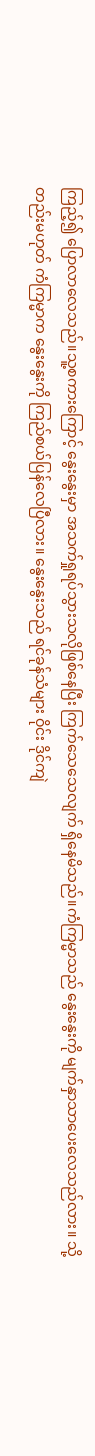ကြည့်၍ ပြောလာလေသည်။သူ့စကားကြောင့် နွေးနွေးမှာ အသက်ရှုရပ်သွားသလိုဖြစ်နေပြီး ကြက်သေသေလျက် ရှိနေမိသည်။ကံကြမ္မာသည် နွေးနွေးကို မျက်နှာသာပေးလေသည်လား။ သို့တည်းမဟုတ် ကံကြမ္မာက နွေးနွေးကို ကြည်စယ်ပြန်လေပြီလား။ နွေးနွေးသည် ရင်ခုန်သံများ ဝိုင်း ဒိုင်ကျဲ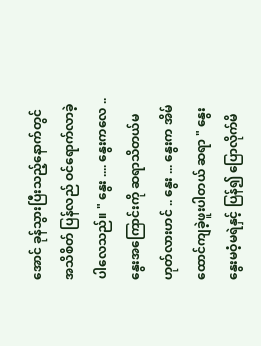အောင် ခုန်သွားပြီးသည့်နောက်တွင် အသိစိတ် ပြန်လည် ဝင်ရောက်လာခဲ့ပါလေသည်။ " နွေး .... နွေးကလေ ..နွေးအကြောင်းကို ဆရာသိတယ်မဟုတ်လားဟင် .. နွေး ... နွေးက အိမ်ထောင်ကျခဲ့ဖူးပါတယ် ဆရာ " နွေးနွေးမဝံ့မရဲနှင့် ပြန်၍ ပြောလိုက်မိ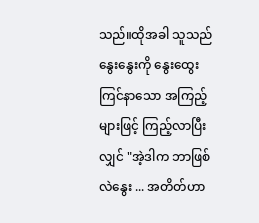သည်။ထိုအခါ သူသည် နွေးနွေးကို နွေးထွေးကြင်နာသော အကြည့်များဖြင့် ကြည့်လာပြီးလျှင် "အဲ့ဒါက ဘာဖြစ်လဲနွေး ... အတိတ်ဟာ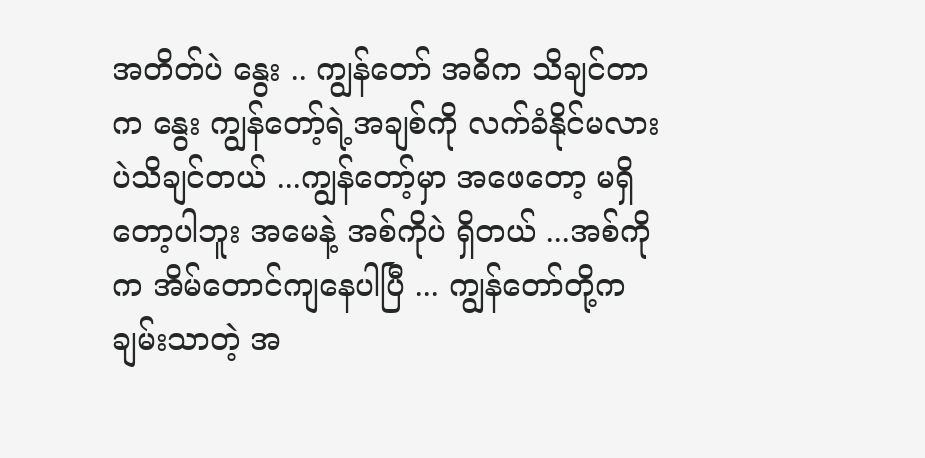အတိတ်ပဲ နွေး .. ကျွန်တော် အဓိက သိချင်တာက နွေး ကျွန်တော့်ရဲ့အချစ်ကို လက်ခံနိုင်မလားပဲသိချင်တယ် ...ကျွန်တော့်မှာ အဖေတော့ မရှိတော့ပါဘူး အမေနဲ့ အစ်ကိုပဲ ရှိတယ် ...အစ်ကိုက အိမ်တောင်ကျနေပါပြီ ... ကျွန်တော်တို့က ချမ်းသာတဲ့ အ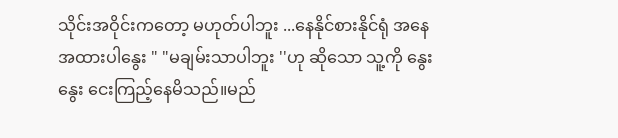သိုင်းအဝိုင်းကတော့ မဟုတ်ပါဘူး ...နေနိုင်စားနိုင်ရုံ အနေအထားပါနွေး " "မချမ်းသာပါဘူး ''ဟု ဆိုသော သူ့ကို နွေးနွေး ငေးကြည့်နေမိသည်။မည်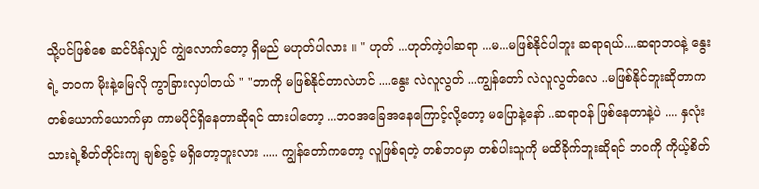သို့ပင်ဖြစ်စေ ဆင်ပိန်လျှင် ကျွဲလောက်တော့ ရှိမည် မဟုတ်ပါလား ။ " ဟုတ် ...ဟုတ်ကဲ့ပါဆရာ ...မ...မဖြစ်နိုင်ပါဘူး ဆရာရယ်....ဆရာဘ၀နဲ့ နွေးရဲ့ ဘ၀က မိုးနဲ့မြေလို ကွာခြားလှပါတယ် " "ဘာကို မဖြစ်နိုင်တာလဲဟင် ....နွေး လဲလူလွတ် ...ကျွန်တော် လဲလူလွတ်လေ ..မဖြစ်နိုင်ဘူးဆိုတာက တစ်ယောက်ယောက်မှာ ကာမပိုင်ရှိနေတာဆိုရင် ထားပါတော့ ...ဘ၀အခြေအနေကြောင့်လို့တော့ မပြောနဲ့နော် ..ဆရာဝန် ဖြစ်နေတာနဲ့ပဲ .... နှလုံးသားရဲ့စိတ်တိုင်းကျ ချစ်ခွင့် မရှိတော့ဘူးလား ..... ကျွန်တော်ကတော့ လူဖြစ်ရတဲ့ တစ်ဘဝမှာ တစ်ပါးသူကို မထိခိုက်ဘူးဆိုရင် ဘဝကို ကိုယ့်စိတ်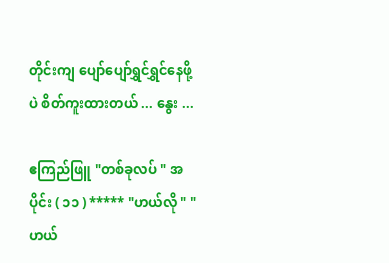တိုင်းကျ ပျော်ပျော်ရွှင်ရွှင်နေဖို့ပဲ စိတ်ကူးထားတယ် ... နွေး ...

ဧကြည်ဖြူ "တစ်ခုလပ် " အပိုင်း ( ၁၁ ) ***** "ဟယ်လို " "ဟယ်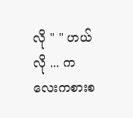လို " " ဟယ်လို ... ကလေးကစားစ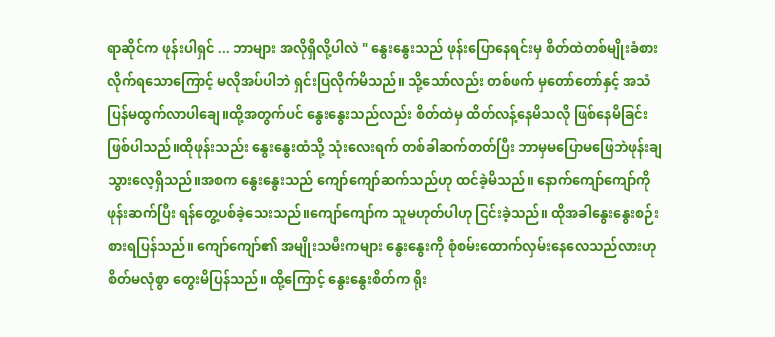ရာဆိုင်က ဖုန်းပါရှင် ... ဘာများ အလိုရှိလို့ပါလဲ " နွေးနွေးသည် ဖုန်းပြောနေရင်းမှ စိတ်ထဲတစ်မျိုးခံစားလိုက်ရသောကြောင့် မလိုအပ်ပါဘဲ ရှင်းပြလိုက်မိသည်။ သို့သော်လည်း တစ်ဖက် မှတော်တော်နှင့် အသံပြန်မထွက်လာပါချေ။ထို့အတွက်ပင် နွေးနွေးသည်လည်း စိတ်ထဲမှ ထိတ်လန့်နေမိသလို ဖြစ်နေမိခြင်းဖြစ်ပါသည်။ထိုဖုန်းသည်း နွေးနွေးထံသို့ သုံးလေးရက် တစ်ခါဆက်တတ်ပြီး ဘာမှမပြောမဖြေဘဲဖုန်းချသွားလေ့ရှိသည်။အစက နွေးနွေးသည် ကျော်ကျော်ဆက်သည်ဟု ထင်ခဲ့မိသည်။ နောက်ကျော်ကျော်ကို ဖုန်းဆက်ပြီး ရန်တွေ့ပစ်ခဲ့သေးသည်။ကျော်ကျော်က သူမဟုတ်ပါဟု ငြင်းခဲ့သည်။ ထိုအခါနွေးနွေးစဉ်းစားရပြန်သည်။ ကျော်ကျော်၏ အမျိုးသမီးကများ နွေးနွေးကို စုံစမ်းထောက်လှမ်းနေလေသည်လားဟု စိတ်မလုံစွာ တွေးမိပြန်သည်။ ထို့ကြောင့် နွေးနွေးစိတ်က ရိုး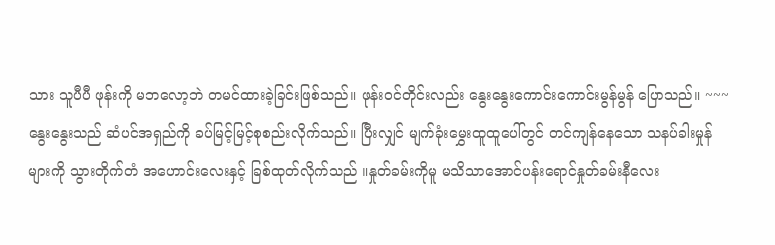သား သူပီပီ ဖုန်းကို မဘလော့ဘဲ တမင်ထားခဲ့ခြင်းဖြစ်သည်။ ဖုန်း၀င်တိုင်းလည်း နွေးနွေးကောင်းကောင်းမွန်မွန် ပြောသည်။ ~~~ နွေးနွေးသည် ဆံပင်အရှည်ကို ခပ်မြင့်မြင့်စုစည်းလိုက်သည်။ ပြီးလျှင် မျက်ခုံးမွှေးထူထူပေါ်တွင် တင်ကျန်နေသော သနပ်ခါးမှုန်များကို သွားတိုက်တံ အဟောင်းလေးနှင့် ခြစ်ထုတ်လိုက်သည် ။နှုတ်ခမ်းကိုမူ မသိသာအောင်ပန်းရောင်နှုတ်ခမ်းနီလေး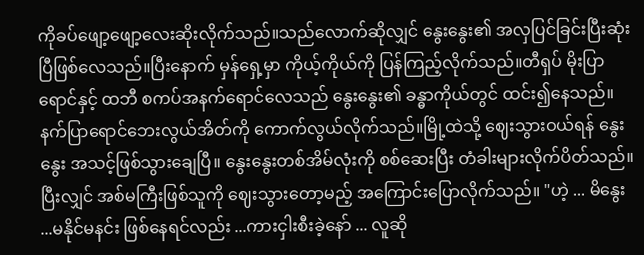ကိုခပ်ဖျော့ဖျော့လေးဆိုးလိုက်သည်။သည်လောက်ဆိုလျှင် နွေးနွေး၏ အလှပြင်ခြင်းပြီးဆုံးပြီဖြစ်လေသည်။ပြီးနောက် မှန်ရှေ့မှာ ကိုယ့်ကိုယ်ကို ပြန်ကြည့်လိုက်သည်။တီရှပ် မိုးပြာရောင်နှင့် ထဘီ စကပ်အနက်ရောင်လေသည် နွေးနွေး၏ ခန္ဓာကိုယ်တွင် ထင်း၍နေသည်။ နက်ပြာရောင်ဘေးလွယ်အိတ်ကို ကောက်လွယ်လိုက်သည်။မြို့ထဲသို့ ဈေးသွားဝယ်ရန် နွေးနွေး အသင့်ဖြစ်သွားချေပြီ။ နွေးနွေးတစ်အိမ်လုံးကို စစ်ဆေးပြီး တံခါးများလိုက်ပိတ်သည်။ပြီးလျှင် အစ်မကြီးဖြစ်သူကို ဈေးသွားတော့မည့် အကြောင်းပြောလိုက်သည်။ "ဟဲ့ ... မိနွေး ...မနိုင်မနင်း ဖြစ်နေရင်လည်း ...ကားငှါးစီးခဲ့နော် ... လူဆို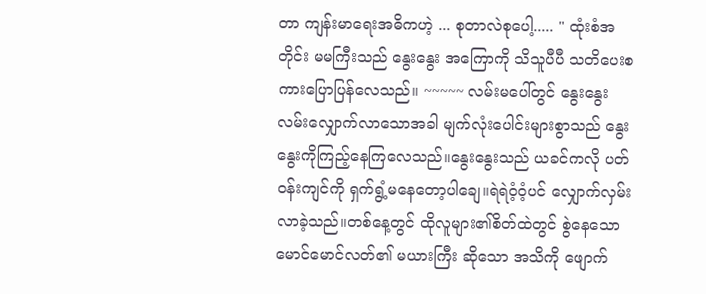တာ ကျန်းမာရေးအဓိကဟဲ့ ... စုတာလဲစုပေါ့..... " ထုံးစံအတိုင်း မမကြီးသည် နွေးနွေး အကြောကို သိသူပီပီ သတိပေးစကားပြောပြန်လေသည်။ ~~~~~ လမ်းမပေါ်တွင် နွေးနွေး လမ်းလျှောက်လာသောအခါ မျက်လုံးပေါင်းများစွာသည် နွေးနွေးကိုကြည့်နေကြလေသည်။နွေးနွေးသည် ယခင်ကလို ပတ်ဝန်းကျင်ကို ရှက်ရွံ့မနေတော့ပါချေ။ရဲရဲဝံ့ဝံ့ပင် လျှောက်လှမ်းလာခဲ့သည်။တစ်နေ့တွင် ထိုလူများ၏စိတ်ထဲတွင် စွဲနေသော မောင်မောင်လတ်၏ မယားကြီး ဆိုသော အသိကို ဖျောက်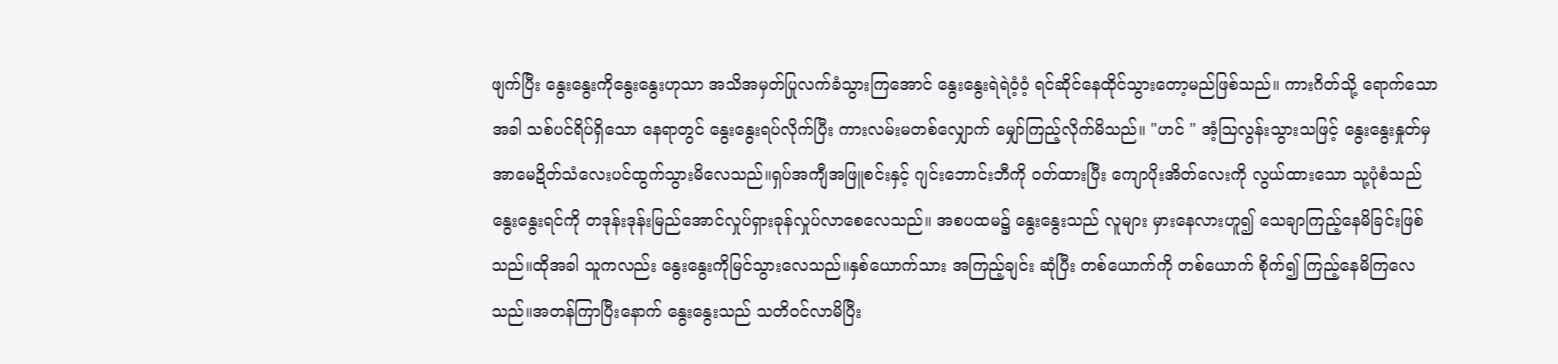ဖျက်ပြီး နွေးနွေးကိုနွေးနွေးဟုသာ အသိအမှတ်ပြုလက်ခံသွားကြအောင် နွေးနွေးရဲရဲဝံ့ဝံ့ ရင်ဆိုင်နေထိုင်သွားတော့မည်ဖြစ်သည်။ ကားဂိတ်သို့ ရောက်သောအခါ သစ်ပင်ရိပ်ရှိသော နေရာတွင် နွေးနွေးရပ်လိုက်ပြီး ကားလမ်းမတစ်လျှောက် မျှော်ကြည့်လိုက်မိသည်။ "ဟင် " အံ့ဩလွန်းသွားသဖြင့် နွေးနွေးနှုတ်မှ အာမေဍိတ်သံလေးပင်ထွက်သွားမိလေသည်။ရှပ်အကျီအဖြူစင်းနှင့် ဂျင်းဘောင်းဘီကို ဝတ်ထားပြီး ကျောပိုးအိတ်လေးကို လွယ်ထားသော သု့ပုံစံသည် နွေးနွေးရင်ကို တဒုန်းဒုန်းမြည်အောင်လှုပ်ရှားခုန်လှုပ်လာစေလေသည်။ အစပထမ၌ နွေးနွေးသည် လူများ မှားနေလားဟူ၍ သေချာကြည့်နေမိခြင်းဖြစ်သည်။ထိုအခါ သူကလည်း နွေးနွေးကိုမြင်သွားလေသည်။နှစ်ယောက်သား အကြည့်ချင်း ဆုံပြီး တစ်ယောက်ကို တစ်ယောက် စိုက်၍ ကြည့်နေမိကြလေသည်။အတန်ကြာပြီးနောက် နွေးနွေးသည် သတိဝင်လာမိပြီး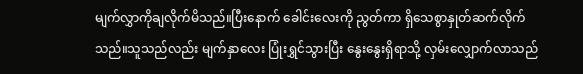မျက်လွှာကိုချလိုက်မိသည်။ပြီးနောက် ခေါင်းလေးကို ညွတ်ကာ ရှိသေစွာနှုတ်ဆက်လိုက်သည်။သူသည်လည်း မျက်နှာလေး ပြုံးရွှင်သွားပြီး နွေးနွေးရှိရာသို့ လှမ်းလျှောက်လာသည်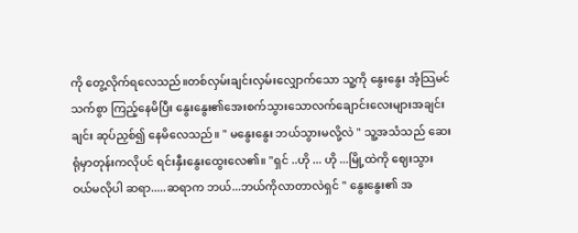ကို တွေ့လိုက်ရလေသည်။တစ်လှမ်းချင်းလှမ်းလျှောက်သော သူ့ကို နွေးနွေး အံ့သြမင်သက်စွာ ကြည့်နေမိပြီး နွေးနွေး၏အေးစက်သွားသောလက်ချောင်းလေးများအချင်းချင်း ဆုပ်ညှစ်၍ နေမိလေသည်။ " မနွေးနွေး ဘယ်သွားမလို့လဲ " သူ့အသံသည် ဆေးရုံမှာတုန်းကလိုပင် ရင်းနှီးနွေးထွေးလေ၏။ "ရှင် ..ဟို ... ဟို ...မြို့ထဲကို ဈေးသွားဝယ်မလိုပါ ဆရာ.....ဆရာက ဘယ်...ဘယ်ကိုလာတာလဲရှင် " နွေးနွေး၏ အ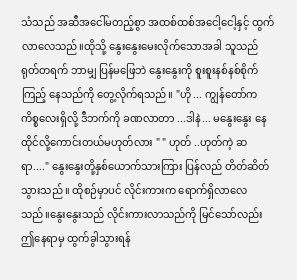သံသည် အဆီအငေါ်မတည့်စွာ အထစ်ထစ်အငေါ့ငေါ့နှင့် ထွက်လာလေသည်။ထိုသို့ နွေးနွေးမေးလိုက်သောအခါ သူသည်ရုတ်တရက် ဘာမျှ ပြန်မဖြေဘဲ နွေးနွေးကို စူးစူးနစ်နစ်စိုက်ကြည့် နေသည်ကို တွေ့လိုက်ရသည်။ "ဟို ... ကျွန်တော်က ကိစ္စလေးရှိလို့ ဒီဘက်ကို ခဏလာတာ ...ဒါနဲ... မနွေးနွေး နေထိုင်လို့ကောင်းတယ်မဟုတ်လား " " ဟုတ် ..ဟုတ်ကဲ့ ဆရာ...." နွေးနွေးတို့နှစ်ယောက်သားကြား ပြန်လည် တိတ်ဆိတ်သွားသည် ။ ထိုစဉ်မှာပင် လိုင်းကားက ရောက်ရှိလာလေသည်။နွေးနွေးသည် လိုင်းကားလာသည်ကို မြင်သော်လည်း ဤနေရာမှ ထွက်ခွါသွားရန်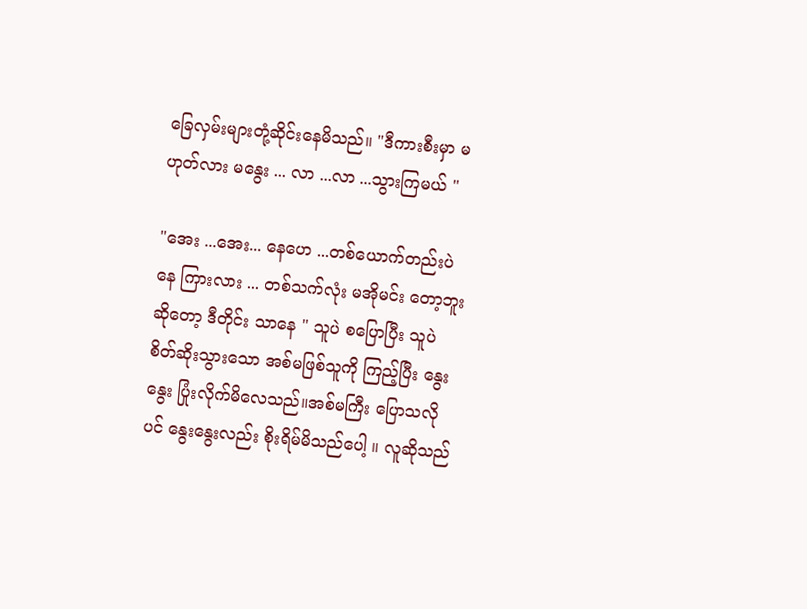ခြေလှမ်းများတုံ့ဆိုင်းနေမိသည်။ "ဒီကားစီးမှာ မဟုတ်လား မနွေး ... လာ ...လာ ...သွားကြမယ် "

"အေး ...အေး... နေဟေ ...တစ်ယောက်တည်းပဲနေ ကြားလား ... တစ်သက်လုံး မအိုမင်း တော့ဘူးဆိုတော့ ဒီတိုင်း သာနေ " သူပဲ စပြောပြီး သူပဲ စိတ်ဆိုးသွားသော အစ်မဖြစ်သူကို ကြည့်ပြီး နွေးနွေး ပြုံးလိုက်မိလေသည်။အစ်မကြီး ပြောသလိုပင် နွေးနွေးလည်း စိုးရိမ်မိသည်ပေါ့ ။ လူဆိုသည်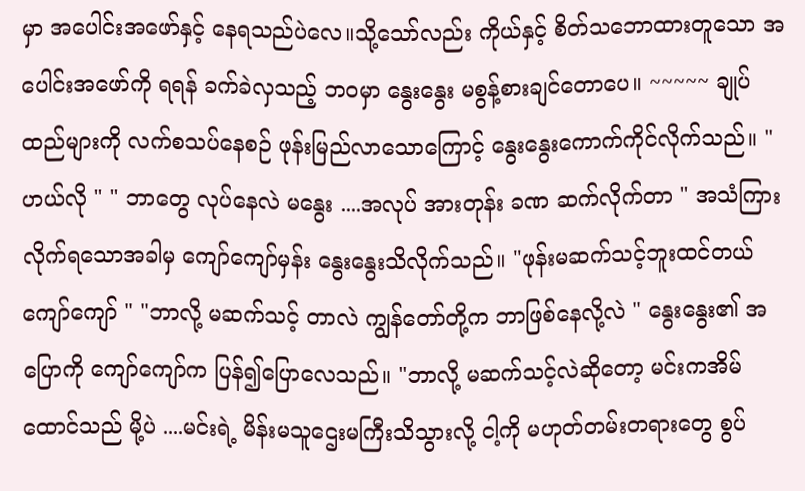မှာ အပေါင်းအဖော်နှင့် နေရသည်ပဲလေ။သို့သော်လည်း ကိုယ်နှင့် စိတ်သဘောထားတူသော အပေါင်းအဖော်ကို ရရန် ခက်ခဲလှသည့် ဘ၀မှာ နွေးနွေး မစွန့်စားချင်တောပေ။ ~~~~~ ချုပ်ထည်များကို လက်စသပ်နေစဉ် ဖုန်းမြည်လာသောကြောင့် နွေးနွေးကောက်ကိုင်လိုက်သည်။ "ဟယ်လို " " ဘာတွေ လုပ်နေလဲ မနွေး ....အလုပ် အားတုန်း ခဏ ဆက်လိုက်တာ " အသံကြားလိုက်ရသောအခါမှ ကျော်ကျော်မှန်း နွေးနွေးသိလိုက်သည်။ "ဖုန်းမဆက်သင့်ဘူးထင်တယ် ကျော်ကျော် " "ဘာလို့ မဆက်သင့် တာလဲ ကျွန်တော်တို့က ဘာဖြစ်နေလို့လဲ " နွေးနွေး၏ အပြောကို ကျော်ကျော်က ပြန်၍ပြောလေသည်။ "ဘာလို့ မဆက်သင့်လဲဆိုတော့ မင်းကအိမ်ထောင်သည် မို့ပဲ ....မင်းရဲ့ မိန်းမသူဌေးမကြီးသိသွားလို့ ငါ့ကို မဟုတ်တမ်းတရားတွေ စွပ်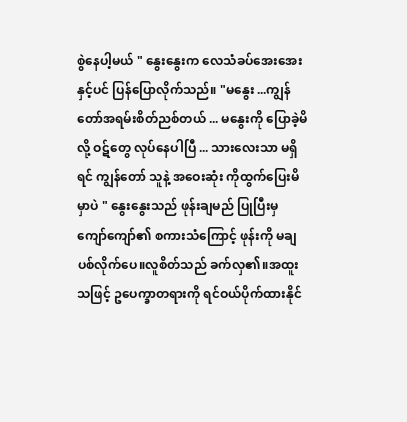စွဲနေပါ့မယ် " နွေးနွေးက လေသံခပ်အေးအေးနှင့်ပင် ပြန်ပြောလိုက်သည်။ "မနွေး ...ကျွန်တော်အရမ်းစိတ်ညစ်တယ် ... မနွေးကို ပြောခဲ့မိလို့ ဝဋ်တွေ လုပ်နေပါပြီ ... သားလေးသာ မရှိရင် ကျွန်တော် သူနဲ့ အဝေးဆုံး ကိုထွက်ပြေးမိမှာပဲ " နွေးနွေးသည် ဖုန်းချမည် ပြုပြီးမှ ကျော်ကျော်၏ စကားသံကြောင့် ဖုန်းကို မချပစ်လိုက်ပေ။လူစိတ်သည် ခက်လှ၏။အထူးသဖြင့် ဥပေက္ခာတရားကို ရင်ဝယ်ပိုက်ထားနိုင်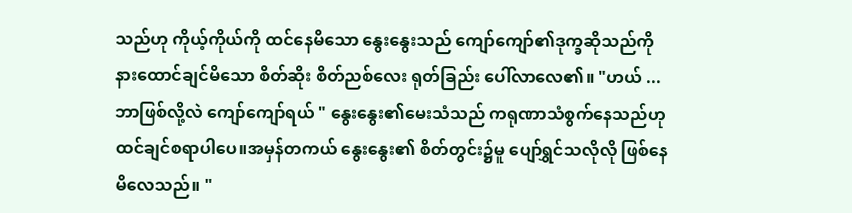သည်ဟု ကိုယ့်ကိုယ်ကို ထင်နေမိသော နွေးနွေးသည် ကျော်ကျော်၏ဒုက္ခဆိုသည်ကို နားထောင်ချင်မိသော စိတ်ဆိုး စိတ်ညစ်လေး ရုတ်ခြည်း ပေါ်လာလေ၏။ "ဟယ် ... ဘာဖြစ်လို့လဲ ကျော်ကျော်ရယ် " နွေးနွေး၏မေးသံသည် ကရုဏာသံစွက်နေသည်ဟု ထင်ချင်စရာပါပေ။အမှန်တကယ် နွေးနွေး၏ စိတ်တွင်း၌မူ ပျော်ရွှင်သလိုလို ဖြစ်နေမိလေသည်။ "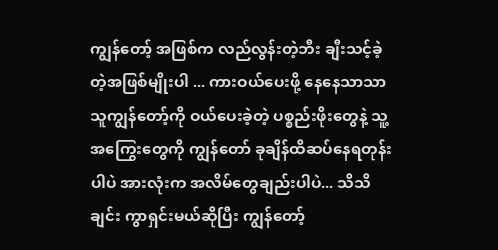ကျွန်တော့် အဖြစ်က လည်လွန်းတဲ့ဘီး ချီးသင့်ခဲ့တဲ့အဖြစ်မျိုးပါ ... ကားဝယ်ပေးဖို့ နေနေသာသာ သူကျွန်တော့်ကို ဝယ်ပေးခဲ့တဲ့ ပစ္စည်းဖိုးတွေနဲ့ သူ့အကြွေးတွေကို ကျွန်တော် ခုချိန်ထိဆပ်နေရတုန်းပါပဲ အားလုံးက အလိမ်တွေချည်းပါပဲ... သိသိချင်း ကွာရှင်းမယ်ဆိုပြီး ကျွန်တော့်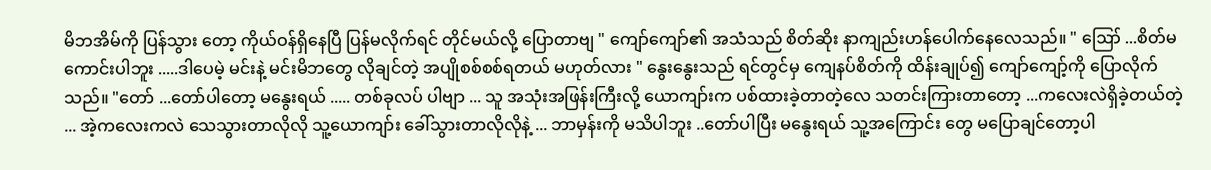မိဘအိမ်ကို ပြန်သွား တော့ ကိုယ်ဝန်ရှိနေပြီ ပြန်မလိုက်ရင် တိုင်မယ်လို့ ပြောတာဗျ " ကျော်ကျော်၏ အသံသည် စိတ်ဆိုး နာကျည်းဟန်ပေါက်နေလေသည်။ " ဪ ...စိတ်မကောင်းပါဘူး .....ဒါပေမဲ့ မင်းနဲ့ မင်းမိဘတွေ လိုချင်တဲ့ အပျိုစစ်စစ်ရတယ် မဟုတ်လား " နွေးနွေးသည် ရင်တွင်မှ ကျေနပ်စိတ်ကို ထိန်းချုပ်၍ ကျော်ကျော့်ကို ပြောလိုက်သည်။ "တော် ...တော်ပါတော့ မနွေးရယ် ..... တစ်ခုလပ် ပါဗျာ ... သူ အသုံးအဖြန်းကြီးလို့ ယောကျာ်းက ပစ်ထားခဲ့တာတဲ့လေ သတင်းကြားတာတော့ ...ကလေးလဲရှိခဲ့တယ်တဲ့ ... အဲ့ကလေးကလဲ သေသွားတာလိုလို သူ့ယောကျာ်း ခေါ်သွားတာလိုလိုနဲ့ ... ဘာမှန်းကို မသိပါဘူး ..တော်ပါပြီး မနွေးရယ် သူ့အကြောင်း တွေ မပြောချင်တော့ပါ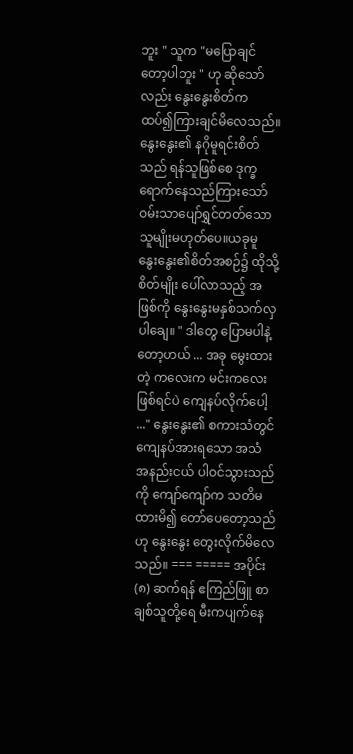ဘူး " သူက "မပြောချင်တော့ပါဘူး " ဟု ဆိုသော်လည်း နွေးနွေးစိတ်က ထပ်၍ကြားချင်မိလေသည်။နွေးနွေး၏ နဂိုမူရင်းစိတ်သည် ရန်သူဖြစ်စေ ဒုက္ခရောက်နေသည်ကြားသော် ဝမ်းသာပျော်ရွှင်တတ်သော သူမျိုးမဟုတ်ပေ။ယခုမူ နွေးနွေး၏စိတ်အစဉ်၌ ထိုသို့စိတ်မျိုး ပေါ်လာသည့် အဖြစ်ကို နွေးနွေးမနှစ်သက်လှပါချေ။ " ဒါတွေ ပြောမပါနဲ့တော့ဟယ် ... အခု မွေးထားတဲ့ ကလေးက မင်းကလေးဖြစ်ရင်ပဲ ကျေနပ်လိုက်ပေါ့ ..." နွေးနွေး၏ စကားသံတွင် ကျေနပ်အားရသော အသံ အနည်းငယ် ပါဝင်သွားသည်ကို ကျော်ကျော်က သတိမထားမိ၍ တော်ပေတော့သည်ဟု နွေးနွေး တွေးလိုက်မိလေသည်။ === ===== အပိုင်း (၈) ဆက်ရန် ဧကြည်ဖြူ စာချစ်သူတို့ရေ မီးကပျက်နေ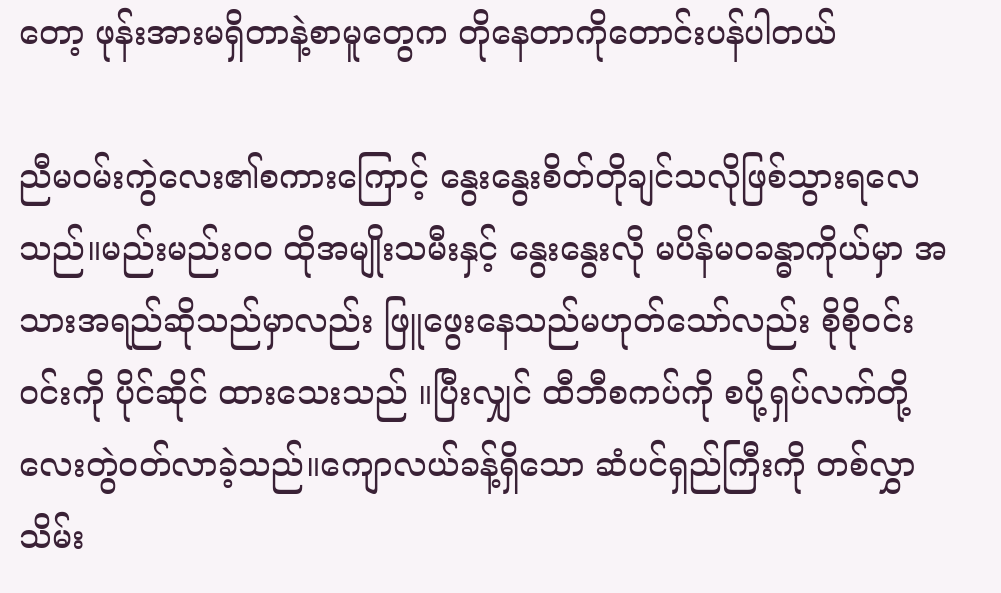တော့ ဖုန်းအားမရှိတာနဲ့စာမူတွေက တိုနေတာကိုတောင်းပန်ပါတယ်

ညီမဝမ်းကွဲလေး၏စကားကြောင့် နွေးနွေးစိတ်တိုချင်သလိုဖြစ်သွားရလေသည်။မည်းမည်းဝ၀ ထိုအမျိုးသမီးနှင့် နွေးနွေးလို မပိန်မ၀ခန္ဓာကိုယ်မှာ အသားအရည်ဆိုသည်မှာလည်း ဖြူဖွေးနေသည်မဟုတ်သော်လည်း စိုစိုဝင်းဝင်းကို ပိုင်ဆိုင် ထားသေးသည် ။ပြီးလျှင် ထီဘီစကပ်ကို စပို့ရှပ်လက်တို့လေးတွဲဝတ်လာခဲ့သည်။ကျောလယ်ခန့်ရှိသော ဆံပင်ရှည်ကြီးကို တစ်လွှာ သိမ်း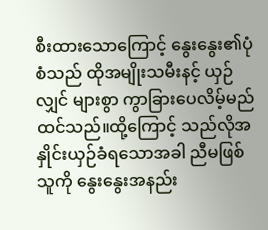စီးထားသောကြောင့် နွေးနွေး၏ပုံစံသည် ထိုအမျိုးသမီးနင့် ယှဉ်လျှင် များစွာ ကွာခြားပေလိမ့်မည်ထင်သည်။ထို့ကြောင့် သည်လိုအနှိုင်းယှဉ်ခံရသောအခါ ညီမဖြစ်သူကို နွေးနွေးအနည်း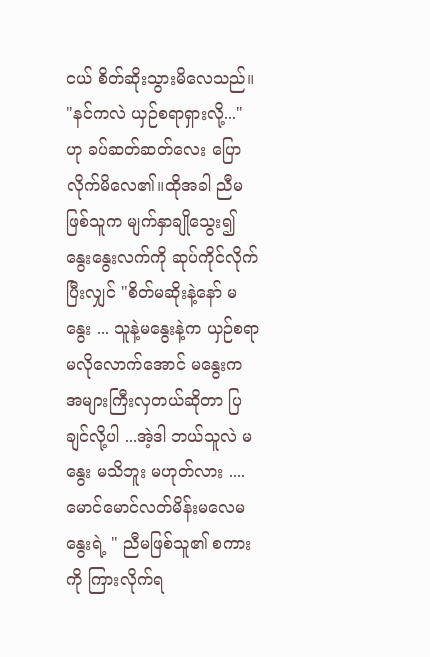ငယ် စိတ်ဆိုးသွားမိလေသည်။ "နင်ကလဲ ယှဉ်စရာရှားလို့..." ဟု ခပ်ဆတ်ဆတ်လေး ပြောလိုက်မိလေ၏။ထိုအခါ ညီမဖြစ်သူက မျက်နှာချိုသွေး၍ နွေးနွေးလက်ကို ဆုပ်ကိုင်လိုက်ပြီးလျှင် "စိတ်မဆိုးနဲ့နော် မနွေး ... သူနဲ့မနွေးနဲ့က ယှဉ်စရာ မလိုလောက်အောင် မနွေးက အများကြီးလှတယ်ဆိုတာ ပြချင်လို့ပါ ...အဲ့ဒါ ဘယ်သူလဲ မနွေး မသိဘူး မဟုတ်လား ....မောင်မောင်လတ်မိန်းမလေမနွေးရဲ့ " ညီမဖြစ်သူ၏ စကားကို ကြားလိုက်ရ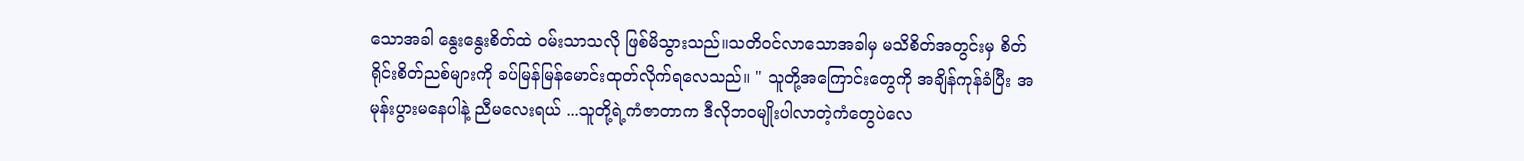သောအခါ နွေးနွေးစိတ်ထဲ ဝမ်းသာသလို ဖြစ်မိသွားသည်။သတိဝင်လာသောအခါမှ မသိစိတ်အတွင်းမှ စိတ်ရိုင်းစိတ်ညစ်များကို ခပ်မြန်မြန်မောင်းထုတ်လိုက်ရလေသည်။ " သူတို့အကြောင်းတွေကို အချိန်ကုန်ခံပြီး အမုန်းပွားမနေပါနဲ့ ညီမလေးရယ် ...သူတို့ရဲ့ကံဇာတာက ဒီလိုဘ၀မျိုးပါလာတဲ့ကံတွေပဲလေ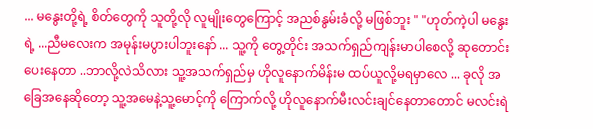... မနွေးတို့ရဲ့ စိတ်တွေကို သူတို့လို လူမျိုးတွေကြောင့် အညစ်နွမ်းခံလို့ မဖြစ်ဘူး " "ဟုတ်ကဲ့ပါ မနွေးရဲ့ ...ညီမလေးက အမုန်းမပွားပါဘူးနော် ... သူ့ကို တွေ့တိုင်း အသက်ရှည်ကျန်းမာပါစေလို့ ဆုတောင်းပေးနေတာ ..ဘာလို့လဲသိလား သူ့အသက်ရှည်မှ ဟိုလူနောက်မိန်းမ ထပ်ယူလို့မရမှာလေ ... ခုလို အခြေအနေဆိုတော့ သူ့အမေနဲ့သူ့မောင့်ကို ကြောက်လို့ ဟိုလူနောက်မီးလင်းချင်နေတာတောင် မလင်းရဲ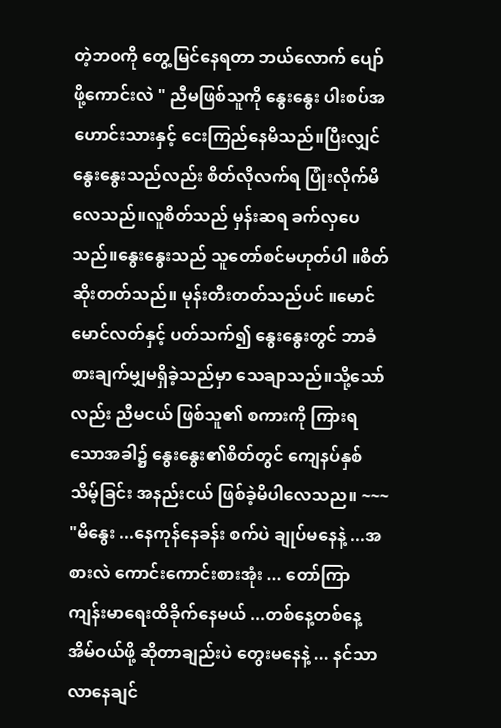တဲ့ဘ၀ကို တွေ့မြင်နေရတာ ဘယ်လောက် ပျော်ဖို့ကောင်းလဲ " ညီမဖြစ်သူကို နွေးနွေး ပါးစပ်အဟောင်းသားနှင့် ငေးကြည်နေမိသည်။ပြီးလျှင် နွေးနွေးသည်လည်း စိတ်လိုလက်ရ ပြုံးလိုက်မိလေသည်။လူစိတ်သည် မှန်းဆရ ခက်လှပေသည်။နွေးနွေးသည် သူတော်စင်မဟုတ်ပါ ။စိတ်ဆိုးတတ်သည်။ မုန်းတီးတတ်သည်ပင် ။မောင်မောင်လတ်နှင့် ပတ်သက်၍ နွေးနွေးတွင် ဘာခံစားချက်မျှမရှိခဲ့သည်မှာ သေချာသည်။သို့သော်လည်း ညီမငယ် ဖြစ်သူ၏ စကားကို ကြားရသောအခါ၌ နွေးနွေး၏စိတ်တွင် ကျေနပ်နှစ်သိမ့်ခြင်း အနည်းငယ် ဖြစ်ခဲ့မိပါလေသည။ ~~~ "မိနွေး ...နေကုန်နေခန်း စက်ပဲ ချုပ်မနေနဲ့ ...အစားလဲ ကောင်းကောင်းစားအုံး ... တော်ကြာ ကျန်းမာရေးထိခိုက်နေမယ် ...တစ်နေ့တစ်နေ့ အိမ်ဝယ်ဖို့ ဆိုတာချည်းပဲ တွေးမနေနဲ့ ... နင်သာ လာနေချင်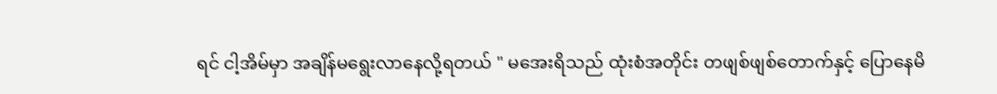ရင် ငါ့အိမ်မှာ အချိန်မရွေးလာနေလို့ရတယ် " မအေးရိသည် ထုံးစံအတိုင်း တဖျစ်ဖျစ်တောက်နှင့် ပြောနေမိ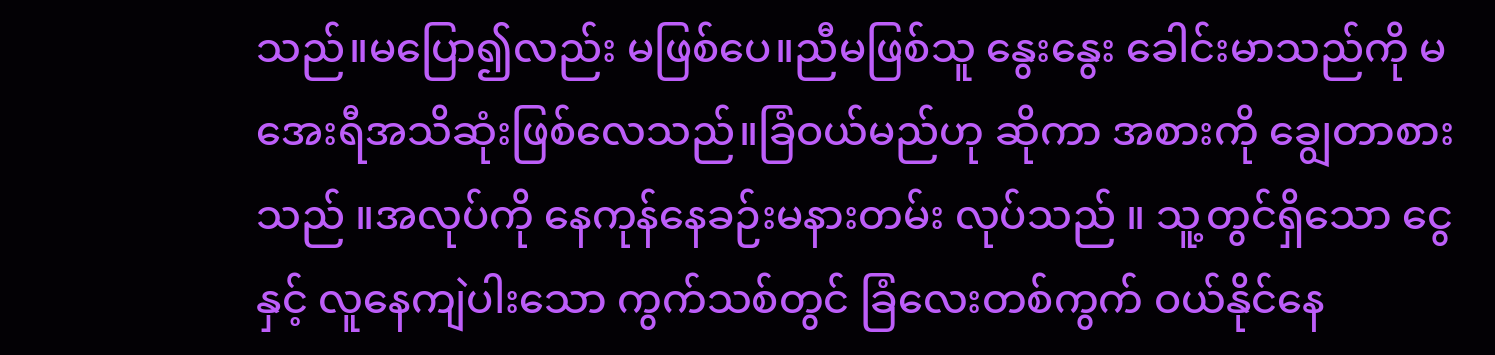သည်။မပြော၍လည်း မဖြစ်ပေ။ညီမဖြစ်သူ နွေးနွေး ခေါင်းမာသည်ကို မအေးရီအသိဆုံးဖြစ်လေသည်။ခြံဝယ်မည်ဟု ဆိုကာ အစားကို ချွေတာစားသည် ။အလုပ်ကို နေကုန်နေခဉ်းမနားတမ်း လုပ်သည် ။ သူ့တွင်ရှိသော ငွေနှင့် လူနေကျဲပါးသော ကွက်သစ်တွင် ခြံလေးတစ်ကွက် ဝယ်နိုင်နေ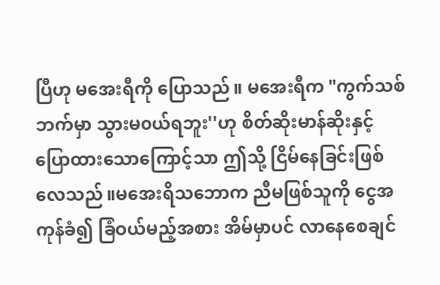ပြီဟု မအေးရီကို ပြောသည်။ မအေးရီက "ကွက်သစ်ဘက်မှာ သွားမ၀ယ်ရဘူး''ဟု စိတ်ဆိုးမာန်ဆိုးနှင့် ပြောထားသောကြောင့်သာ ဤသို့ ငြိမ်နေခြင်းဖြစ်လေသည်။မအေးရိသဘောက ညီမဖြစ်သူကို ငွေအကုန်ခံ၍ ခြံဝယ်မည့်အစား အိမ်မှာပင် လာနေစေချင်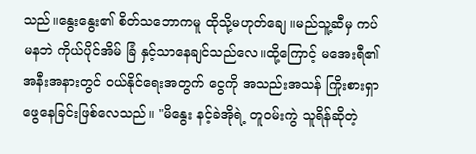သည်။နွေးနွေး၏ စိတ်သဘောကမူ ထိုသို့မဟုတ်ချေ ။မည်သူ့ဆီမှ ကပ်မနဘဲ ကိုယ်ပိုင်အိမ် ခြံ နှင့်သာနေချင်သည်လေ။ထို့ကြောင့် မအေးရီ၏အနီးအနားတွင် ဝယ်နိုင်ရေးအတွက် ငွေကို အသည်းအသန် ကြိုးစားရှာဖွေနေခြင်းဖြစ်လေသည်။ "မိနွေး နင့်ခဲအိုရဲ့ တူဝမ်းကွဲ သူရိန်ဆိုတဲ့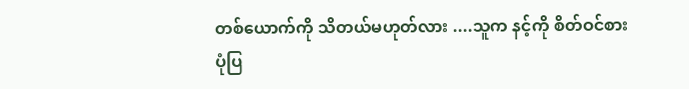တစ်ယောက်ကို သိတယ်မဟုတ်လား ....သူက နင့်ကို စိတ်ဝင်စားပုံပြ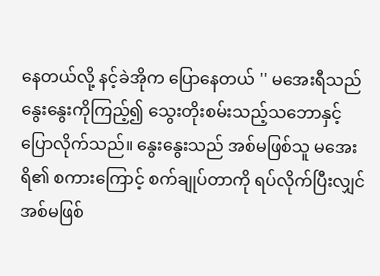နေတယ်လို့ နင့်ခဲအိုက ပြောနေတယ် '' မအေးရီသည် နွေးနွေးကိုကြည့်၍ သွေးတိုးစမ်းသည့်သဘောနှင့် ပြောလိုက်သည်။ နွေးနွေးသည် အစ်မဖြစ်သူ မအေးရိ၏ စကားကြောင့် စက်ချုပ်တာကို ရပ်လိုက်ပြီးလျှင် အစ်မဖြစ်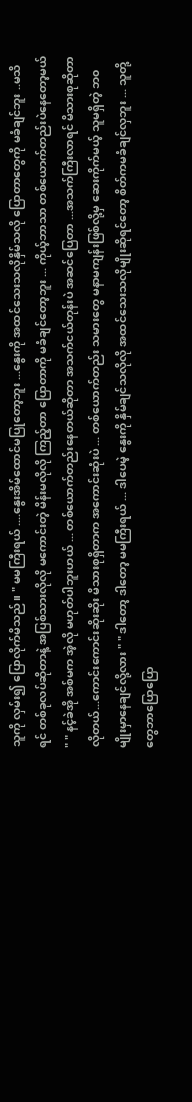သူကို လှမ်း၍ ပြောလိုက်မိသည်။ " မမကြီးရယ် ....နွေးအိမ်ထောင်မပြုတော့ဘူး ...နွေးကို အထင်သေးသလိုနှိမ်သလို ပြောတာတွေကို မခံချင်ဘူး ..မသိရင် တစ်ခုလပ်ဆိုတာနဲ့ အပြစ်သားလိုလို မကောင်းတဲ့ မိန်းမလိုလို ကြည့်တာ ပြောတာကို မခံချင်တော့ဘူး ... ကိုယ့်ဘာသာ တစ်ယောက်တည်းပဲနေတော့မယ် " " နင့်ခဲအို အစ်မက အဲ့လို မဟုတ်ပါဘူးဟယ် ... တစ်ယောက်တည်းနေတယ်ဆိုတာ အသက်ငယ်တုန်းပဲ အဆင်ပြေတာ ...အသက်ကြီးလာရင် မိသားစုဆိုတာလိုတယ်...ကောင်းကောင်းဆိုးဆိုး မိသားစုရှိတာက အကောင်းဆုံးပဲ ... တစ်ယောက်တည်း သမားတွေ မနာမကျန်းဖြစ်လို့မှ ဆေးကိုက်မယ့် သူမရှိတဲ့ ဘ၀မျိုးမှာနေချင်လို့လား " " ဒါတော့ ဒါတော့ မမကြီးရယ် ... ဒါပေမဲ့ နွေးကို နှိမ်ချင်သလိုလို အထင်သေးသလိုမျိုးဆိုရင်တော့ စိတ်ကမခံချင်လှဘူး ... သူတို့တွေဘာပြောပြော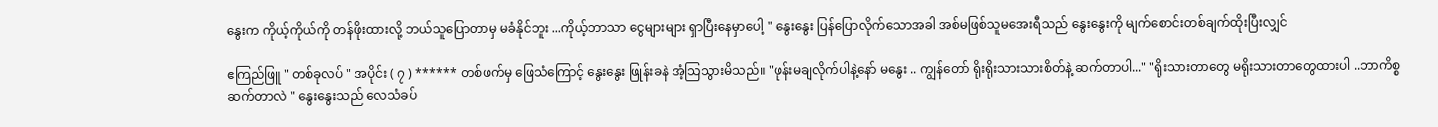နွေးက ကိုယ့်ကိုယ်ကို တန်ဖိုးထားလို့ ဘယ်သူပြောတာမှ မခံနိုင်ဘူး ...ကိုယ့်ဘာသာ ငွေများများ ရှာပြီးနေမှာပေါ့ " နွေးနွေး ပြန်ပြောလိုက်သောအခါ အစ်မဖြစ်သူမအေးရီသည် နွေးနွေးကို မျက်စောင်းတစ်ချက်ထိုးပြီးလျှင်

ဧကြည်ဖြူ " တစ်ခုလပ် " အပိုင်း ( ၇ ) ****** တစ်ဖက်မှ ဖြေသံကြောင့် နွေးနွေး ဖြုန်းခနဲ အံ့သြသွားမိသည်။ "ဖုန်းမချလိုက်ပါနဲ့နော် မနွေး .. ကျွန်တော် ရိုးရိုးသားသားစိတ်နဲ့ ဆက်တာပါ..." "ရိုးသားတာတွေ မရိုးသားတာတွေထားပါ ..ဘာကိစ္စဆက်တာလဲ " နွေးနွေးသည် လေသံခပ်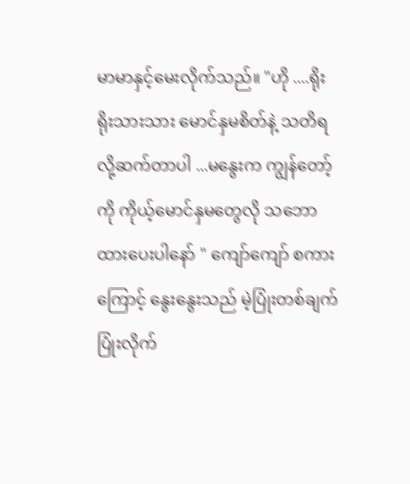မာမာနှင့်မေးလိုက်သည်။ "ဟို ....ရိုးရိုးသားသား မောင်နှမစိတ်နဲ့ သတိရလို့ဆက်တာပါ ...မနွေးက ကျွန်တော့်ကို ကိုယ့်မောင်နှမတွေလို သဘောထားပေးပါနော် " ကျော်ကျော် စကားကြောင့် နွေးနွေးသည် မဲ့ပြုံးတစ်ချက်ပြုံးလိုက်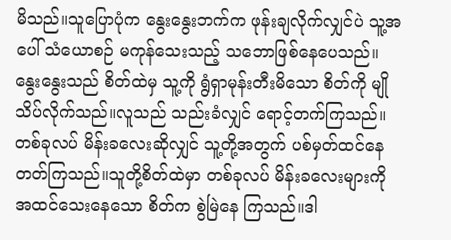မိသည်။သူပြောပုံက နွေးနွေးဘက်က ဖုန်းချလိုက်လျှင်ပဲ သူ့အပေါ် သံယောစဉ် မကုန်သေးသည့် သဘောဖြစ်နေပေသည်။ နွေးနွေးသည် စိတ်ထဲမှ သူ့ကို ရွံရှာမုန်းတီးမိသော စိတ်ကို မျိုသိပ်လိုက်သည်။လူသည် သည်းခံလျှင် ရောင့်တက်ကြသည်။တစ်ခုလပ် မိန်းခလေးဆိုလျှင် သူ့တို့အတွက် ပစ်မှတ်ထင်နေတတ်ကြသည်။သူတို့စိတ်ထဲမှာ တစ်ခုလပ် မိန်းခလေးများကို အထင်သေးနေသော စိတ်က စွဲမြဲနေ ကြသည်။ဒါ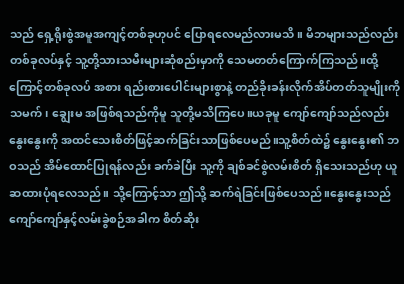သည် ရှေ့ရိုးစွဲအမူအကျင့်တစ်ခုဟုပင် ပြောရလေမည်လားမသိ။ မိဘများသည်လည်း တစ်ခုလပ်နှင့် သူ့တို့သားသမီးများဆုံစည်းမှာကို သေမတတ်ကြောက်ကြသည်။ထို့ကြောင့်တစ်ခုလပ် အစား ရည်းစားပေါင်းများစွာနဲ့ တည်ခိုးခန်းလိုက်အိပ်တတ်သူမျိုးကို သမက်၊ ချွေးမ အဖြစ်ရသည်ကိုမူ သူတို့မသိကြပေ။ယခုမူ ကျော်ကျော်သည်လည်း နွေးနွေးကို အထင်သေးစိတ်ဖြင့်ဆက်ခြင်းသာဖြစ်ပေမည်။သူ့စိတ်ထဲ၌ နွေးနွေး၏ ဘဝသည် အိမ်ထောင်ပြုရန်လည်း ခက်ခဲပြီး သူ့ကို ချစ်ခင်စွဲလမ်းစိတ် ရှိသေးသည်ဟု ယူဆထားပုံရလေသည်။ သို့ကြောင့်သာ ဤသို့ ဆက်ရဲခြင်းဖြစ်ပေသည်။နွေးနွေးသည် ကျော်ကျော်နှင့်လမ်းခွဲစဉ်အခါက စိတ်ဆိုး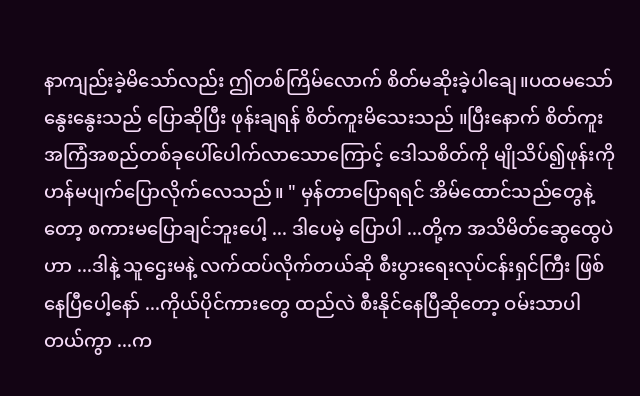နာကျည်းခဲ့မိသော်လည်း ဤတစ်ကြိမ်လောက် စိတ်မဆိုးခဲ့ပါချေ။ပထမသော် နွေးနွေးသည် ပြောဆိုပြီး ဖုန်းချရန် စိတ်ကူးမိသေးသည် ။ပြီးနောက် စိတ်ကူး အကြံအစည်တစ်ခုပေါ်ပေါက်လာသောကြောင့် ဒေါသစိတ်ကို မျိုသိပ်၍ဖုန်းကိုဟန်မပျက်ပြောလိုက်လေသည်။ " မှန်တာပြောရရင် အိမ်ထောင်သည်တွေနဲ့တော့ စကားမပြောချင်ဘူးပေါ့ ... ဒါပေမဲ့ ပြောပါ ...တို့က အသိမိတ်ဆွေထွေပဲဟာ ...ဒါနဲ့ သူဌေးမနဲ့ လက်ထပ်လိုက်တယ်ဆို စီးပွားရေးလုပ်ငန်းရှင်ကြီး ဖြစ်နေပြီပေါ့နော် ...ကိုယ်ပိုင်ကားတွေ ထည်လဲ စီးနိုင်နေပြီဆိုတော့ ဝမ်းသာပါတယ်ကွာ ...က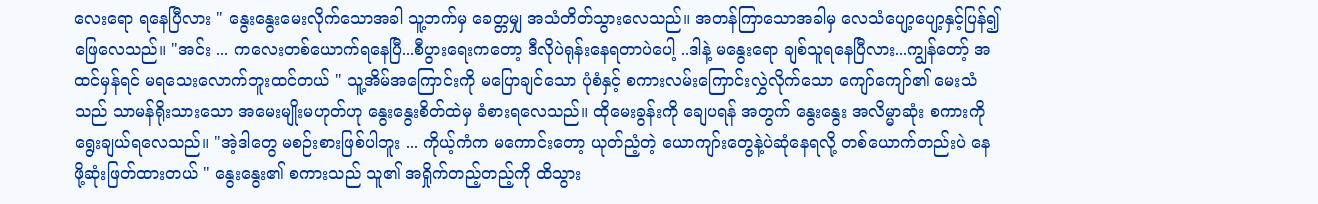လေးရော ရနေပြီလား " နွေးနွေးမေးလိုက်သောအခါ သူ့ဘက်မှ ခေတ္တမျှ အသံတိတ်သွားလေသည်။ အတန်ကြာသောအခါမှ လေသံပျော့ပျော့နှင့်ပြန်၍ဖြေလေသည်။ "အင်း ... ကလေးတစ်ယောက်ရနေပြီ...စီပွားရေးကတော့ ဒီလိုပဲရုန်းနေရတာပဲပေါ့ ..ဒါနဲ့ မနွေးရော ချစ်သူရနေပြီလား...ကျွန်တော့် အထင်မှန်ရင် မရသေးလောက်ဘူးထင်တယ် " သူ့အိမ်အကြောင်းကို မပြောချင်သော ပုံစံနှင့် စကားလမ်းကြောင်းလွှဲလိုက်သော ကျော်ကျော်၏ မေးသံသည် သာမန်ရိုးသားသော အမေးမျိုးမဟုတ်ဟု နွေးနွေးစိတ်ထဲမှ ခံစားရလေသည်။ ထိုမေးခွန်းကို ချေပရန် အတွက် နွေးနွေး အလိမ္မာဆုံး စကားကို ရွေးချယ်ရလေသည်။ "အဲ့ဒါတွေ မစဉ်းစားဖြစ်ပါဘူး ... ကိုယ့်ကံက မကောင်းတော့ ယုတ်ညံ့တဲ့ ယောကျာ်းတွေနဲ့ပဲဆုံနေရလို့ တစ်ယောက်တည်းပဲ နေဖို့ဆုံးဖြတ်ထားတယ် " နွေးနွေး၏ စကားသည် သူ၏ အရှိုက်တည့်တည့်ကို ထိသွား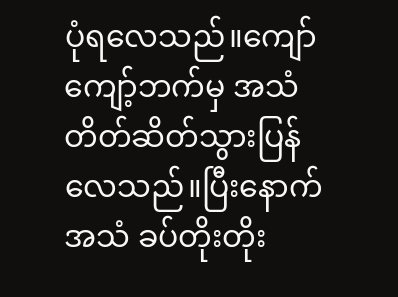ပုံရလေသည်။ကျော်ကျော့်ဘက်မှ အသံတိတ်ဆိတ်သွားပြန်လေသည်။ပြီးနောက် အသံ ခပ်တိုးတိုး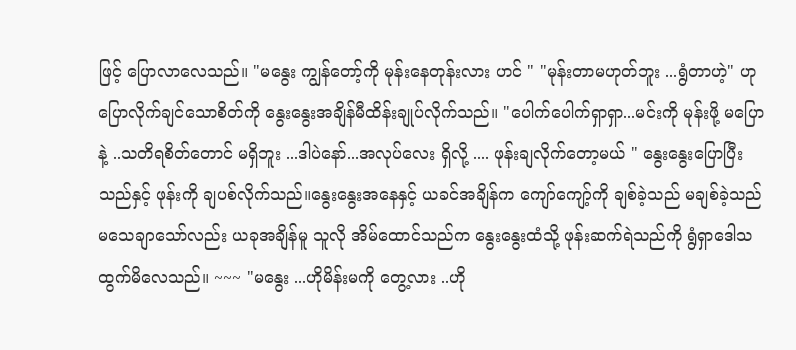ဖြင့် ပြောလာလေသည်။ "မနွေး ကျွန်တော့်ကို မုန်းနေတုန်းလား ဟင် " "မုန်းတာမဟုတ်ဘူး ...ရွံတာဟဲ့" ဟု ပြောလိုက်ချင်သောစိတ်ကို နွေးနွေးအချိန်မီထိန်းချုပ်လိုက်သည်။ "ပေါက်ပေါက်ရှာရှာ...မင်းကို မုန်းဖို့ မပြောနဲ့ ..သတိရစိတ်တောင် မရှိဘူး ...ဒါပဲနော်...အလုပ်လေး ရှိလို့ .... ဖုန်းချလိုက်တော့မယ် " နွေးနွေးပြောပြီးသည်နှင့် ဖုန်းကို ချပစ်လိုက်သည်။နွေးနွေးအနေနှင့် ယခင်အချိန်က ကျော်ကျော့်ကို ချစ်ခဲ့သည် မချစ်ခဲ့သည် မသေချာသော်လည်း ယခုအချိန်မူ သူလို အိမ်ထောင်သည်က နွေးနွေးထံသို့ ဖုန်းဆက်ရဲသည်ကို ရွံရှာဒေါသထွက်မိလေသည်။ ~~~ "မနွေး ...ဟိုမိန်းမကို တွေ့လား ..ဟို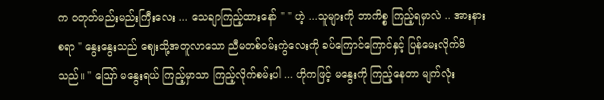က ၀တုတ်မည်းမည်းကြီးလေး ... သေချာကြည့်ထားနော် " " ဟဲ့ ...သူများကို ဘာကိစ္စ ကြည့်ရမှာလဲ .. အားနားစရာ " နွေးနွေးသည် ဈေးသို့အတူလာသော ညီမတစ်ဝမ်းကွဲလေးကို ခပ်ကြောင်ကြောင်နှင့် ပြန်မေးလိုက်မိသည်။ '' ဪ မနွေးရယ် ကြည့်မှာသာ ကြည့်လိုက်စမ်းပါ ... ဟိုကဖြင့် မနွေးကို ကြည့်နေတာ မျက်လုံး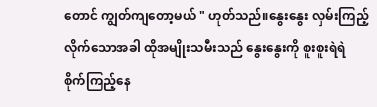တောင် ကျွတ်ကျတော့မယ် " ဟုတ်သည်။နွေးနွေး လှမ်းကြည့်လိုက်သောအခါ ထိုအမျိုးသမီးသည် နွေးနွေးကို စူးစူးရဲရဲ စိုက်ကြည့်နေ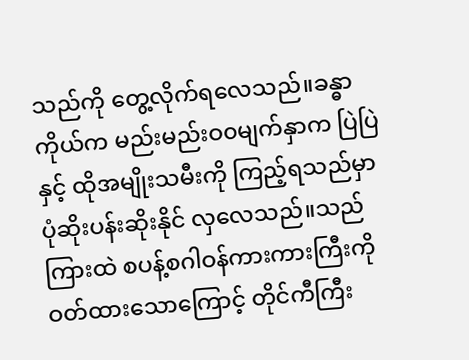သည်ကို တွေ့လိုက်ရလေသည်။ခန္ဓာကိုယ်က မည်းမည်းဝ၀မျက်နှာက ပြဲပြဲနှင့် ထိုအမျိုးသမီးကို ကြည့်ရသည်မှာ ပုံဆိုးပန်းဆိုးနိုင် လှလေသည်။သည်ကြားထဲ စပန့်စဂါဝန်ကားကားကြီးကို ဝတ်ထားသောကြောင့် တိုင်ကီကြီး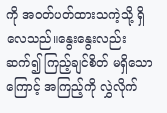ကို အဝတ်ပတ်ထားသကဲ့သို့ ရှိလေသည်။နွေးနွေးလည်း ဆက်၍ ကြည့်ချင်စိတ် မရှိသောကြောင့် အကြည့်ကို လွှဲလိုက်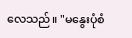လေသည်။ "မနွေးပုံစံ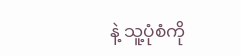နဲ့ သူ့ပုံစံကို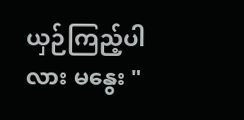ယှဉ်ကြည့်ပါလား မနွေး "